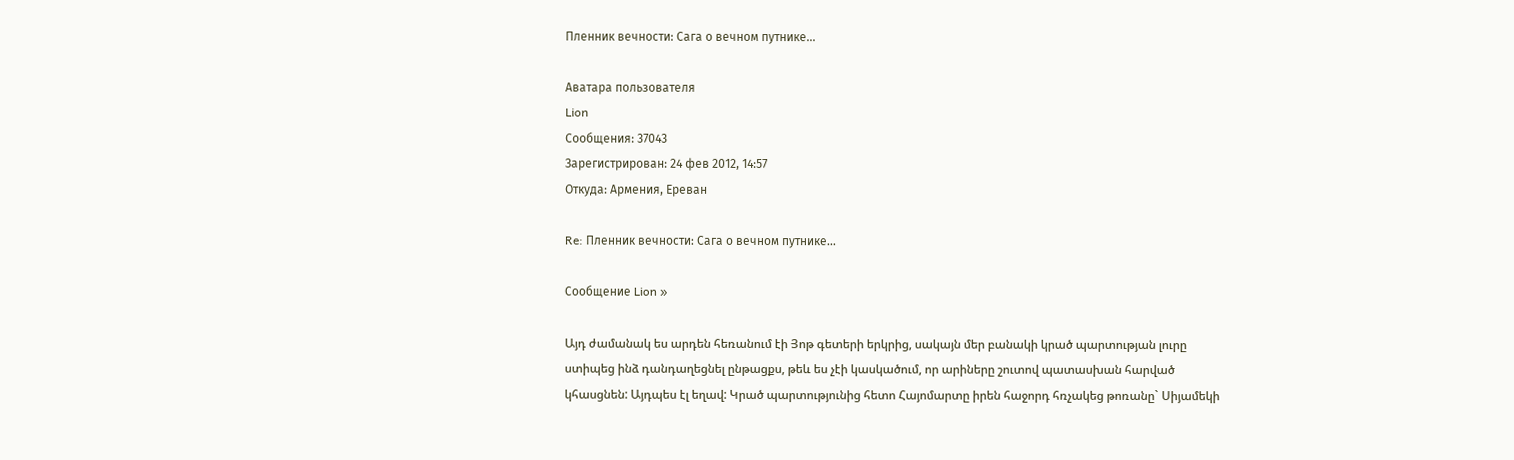Пленник вечности: Сага о вечном путнике...

Аватара пользователя
Lion
Сообщения: 37043
Зарегистрирован: 24 фев 2012, 14:57
Откуда: Армения, Ереван

Re: Пленник вечности: Сага о вечном путнике...

Сообщение Lion »

Այդ ժամանակ ես արդեն հեռանում էի Յոթ գետերի երկրից, սակայն մեր բանակի կրած պարտության լուրը ստիպեց ինձ դանդաղեցնել ընթացքս, թեև ես չէի կասկածում, որ արիները շուտով պատասխան հարված կհասցնեն: Այդպես էլ եղավ: Կրած պարտությունից հետո Հայոմարտը իրեն հաջորդ հռչակեց թոռանը` Սիյամեկի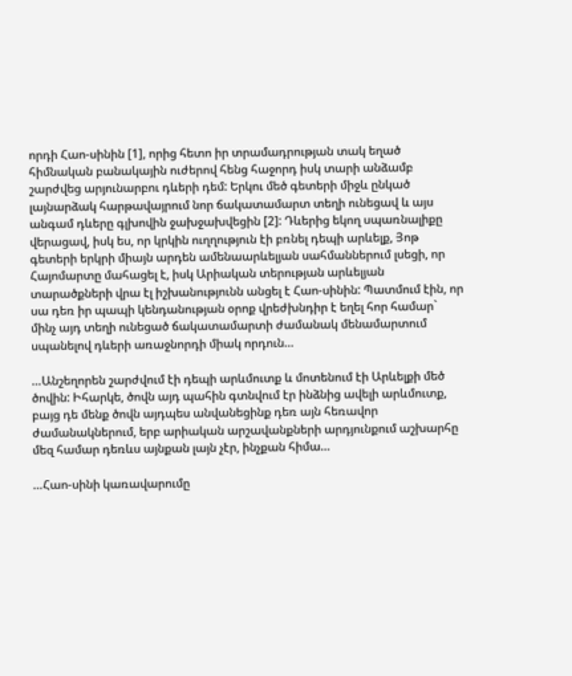որդի Հաո-սինին [1], որից հետո իր տրամադրության տակ եղած հիմնական բանակային ուժերով հենց հաջորդ իսկ տարի անձամբ շարժվեց արյունարբու դևերի դեմ: Երկու մեծ գետերի միջև ընկած լայնարձակ հարթավայրում նոր ճակատամարտ տեղի ունեցավ և այս անգամ դևերը գլխովին ջախջախվեցին [2]: Դևերից եկող սպառնալիքը վերացավ, իսկ ես, որ կրկին ուղղություն էի բռնել դեպի արևելք, Յոթ գետերի երկրի միայն արդեն ամենաարևելյան սահմաններում լսեցի, որ Հայոմարտը մահացել է, իսկ Արիական տերության արևելյան տարածքների վրա էլ իշխանությունն անցել է Հաո-սինին: Պատմում էին, որ սա դեռ իր պապի կենդանության օրոք վրեժխնդիր է եղել հոր համար` մինչ այդ տեղի ունեցած ճակատամարտի ժամանակ մենամարտում սպանելով դևերի առաջնորդի միակ որդուն…

…Անշեղորեն շարժվում էի դեպի արևմուտք և մոտենում էի Արևելքի մեծ ծովին: Իհարկե, ծովն այդ պահին գտնվում էր ինձնից ավելի արևմուտք, բայց դե մենք ծովն այդպես անվանեցինք դեռ այն հեռավոր ժամանակներում, երբ արիական արշավանքների արդյունքում աշխարհը մեզ համար դեռևս այնքան լայն չէր, ինչքան հիմա…

…Հաո-սինի կառավարումը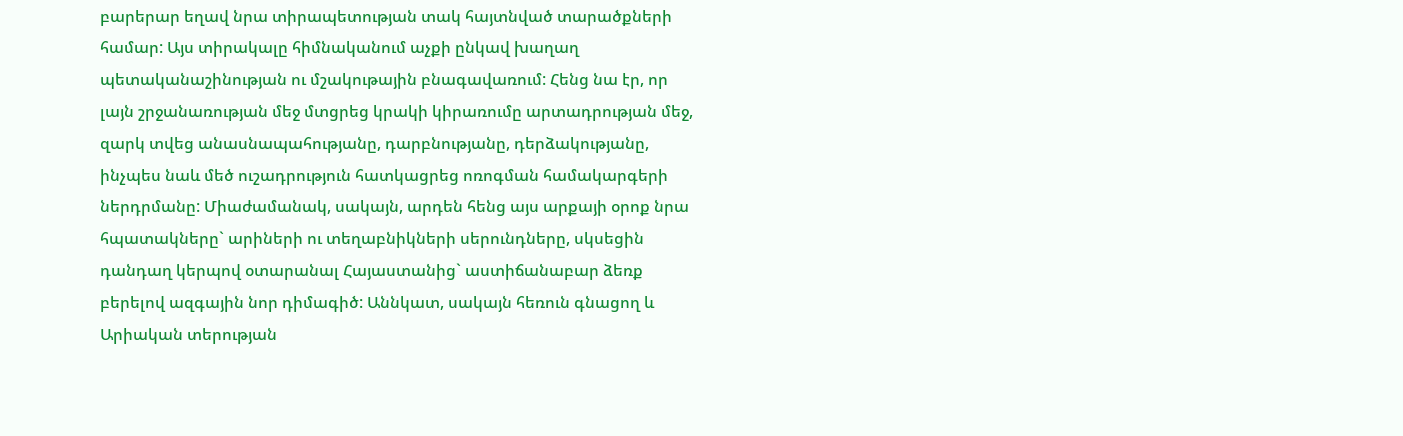բարերար եղավ նրա տիրապետության տակ հայտնված տարածքների համար: Այս տիրակալը հիմնականում աչքի ընկավ խաղաղ պետականաշինության ու մշակութային բնագավառում: Հենց նա էր, որ լայն շրջանառության մեջ մտցրեց կրակի կիրառումը արտադրության մեջ, զարկ տվեց անասնապահությանը, դարբնությանը, դերձակությանը, ինչպես նաև մեծ ուշադրություն հատկացրեց ոռոգման համակարգերի ներդրմանը: Միաժամանակ, սակայն, արդեն հենց այս արքայի օրոք նրա հպատակները` արիների ու տեղաբնիկների սերունդները, սկսեցին դանդաղ կերպով օտարանալ Հայաստանից` աստիճանաբար ձեռք բերելով ազգային նոր դիմագիծ: Աննկատ, սակայն հեռուն գնացող և Արիական տերության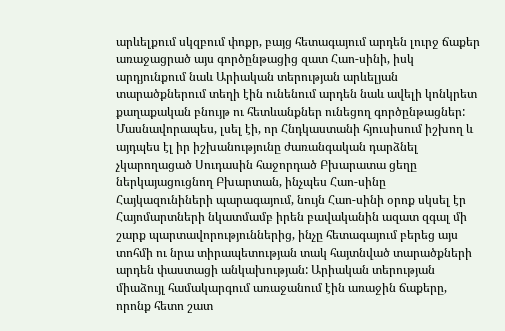արևելքում սկզբում փոքր, բայց հետագայում արդեն լուրջ ճաքեր առաջացրած այս գործընթացից զատ Հաո-սինի, իսկ արդյունքում նաև Արիական տերության արևելյան տարածքներում տեղի էին ունենում արդեն նաև ավելի կոնկրետ քաղաքական բնույթ ու հետևանքներ ունեցող գործընթացներ: Մասնավորապես, լսել էի, որ Հնդկաստանի հյուսիսում իշխող և այդպես էլ իր իշխանությունը ժառանգական դարձնել չկարողացած Սուդասին հաջորդած Բխարատա ցեղը ներկայացուցնող Բխարտան, ինչպես Հաո-սինը Հայկազունիների պարագայում, նույն Հաո-սինի օրոք սկսել էր Հայոմարտների նկատմամբ իրեն բավականին ազատ զգալ մի շարք պարտավորություններից, ինչը հետագայում բերեց այս տոհմի ու նրա տիրապետության տակ հայտնված տարածքների արդեն փաստացի անկախության: Արիական տերության միաձույլ համակարգում առաջանում էին առաջին ճաքերը, որոնք հետո շատ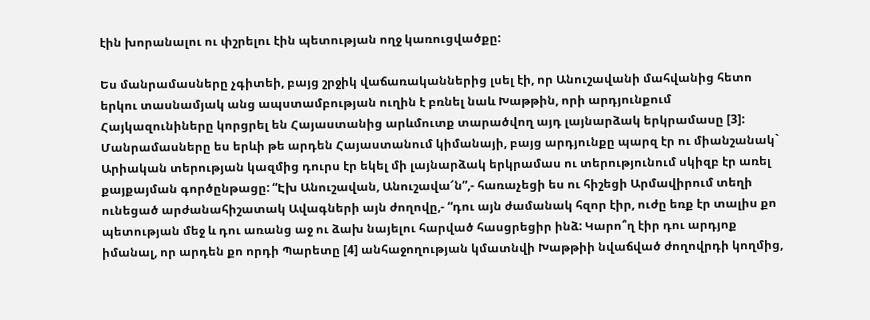էին խորանալու ու փշրելու էին պետության ողջ կառուցվածքը:

Ես մանրամասները չգիտեի, բայց շրջիկ վաճառականներից լսել էի, որ Անուշավանի մահվանից հետո երկու տասնամյակ անց ապստամբության ուղին է բռնել նաև Խաթթին, որի արդյունքում Հայկազունիները կորցրել են Հայաստանից արևմուտք տարածվող այդ լայնարձակ երկրամասը [3]: Մանրամասները ես երևի թե արդեն Հայաստանում կիմանայի, բայց արդյունքը պարզ էր ու միանշանակ` Արիական տերության կազմից դուրս էր եկել մի լայնարձակ երկրամաս ու տերությունում սկիզբ էր առել քայքայման գործընթացը: “Էխ Անուշավան, Անուշավա՜ն”,- հառաչեցի ես ու հիշեցի Արմավիրում տեղի ունեցած արժանահիշատակ Ավագների այն ժողովը,- “դու այն ժամանակ հզոր էիր, ուժը եռք էր տալիս քո պետության մեջ և դու առանց աջ ու ձախ նայելու հարված հասցրեցիր ինձ: Կարո՞ղ էիր դու արդյոք իմանալ, որ արդեն քո որդի Պարետը [4] անհաջողության կմատնվի Խաթթիի նվաճված ժողովրդի կողմից,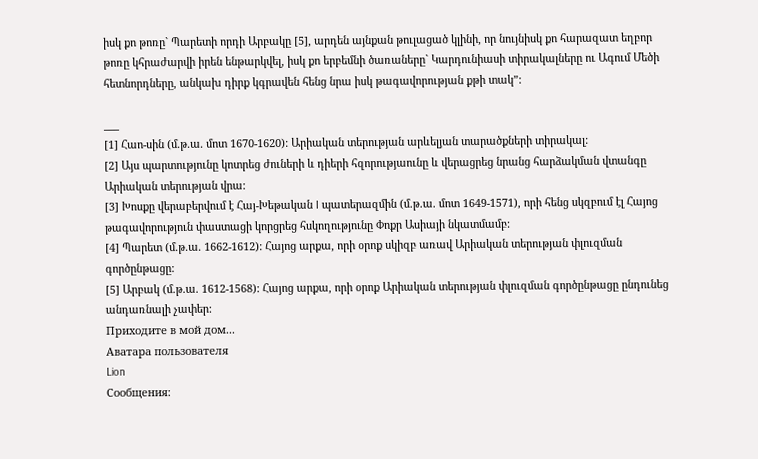իսկ քո թոռը` Պարետի որդի Արբակը [5], արդեն այնքան թուլացած կլինի, որ նույնիսկ քո հարազատ եղբոր թոռը կհրաժարվի իրեն ենթարկվել, իսկ քո երբեմնի ծառաները` Կարդունիասի տիրակալները ու Ագում Մեծի հետնորդները, անկախ դիրք կգրավեն հենց նրա իսկ թագավորության քթի տակ”:

___
[1] Հաո-սին (մ.թ.ա. մոտ 1670-1620): Արիական տերության արևելյան տարածքների տիրակալ:
[2] Այս պարտությունը կոտրեց ժուների և դիերի հզորությաունը և վերացրեց նրանց հարձակման վտանգը Արիական տերության վրա:
[3] Խոսքը վերաբերվում է Հայ-Խեթական I պատերազմին (մ.թ.ա. մոտ 1649-1571), որի հենց սկզբում էլ Հայոց թագավորություն փաստացի կորցրեց հսկողությունը Փոքր Ասիայի նկատմամբ:
[4] Պարետ (մ.թ.ա. 1662-1612): Հայոց արքա, որի օրոք սկիզբ առավ Արիական տերության փլուզման գործընթացը:
[5] Արբակ (մ.թ.ա. 1612-1568): Հայոց արքա, որի օրոք Արիական տերության փլուզման գործընթացը ընդունեց անդառնալի չափեր:
Приходите в мой дом...
Аватара пользователя
Lion
Сообщения: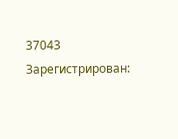37043
Зарегистрирован: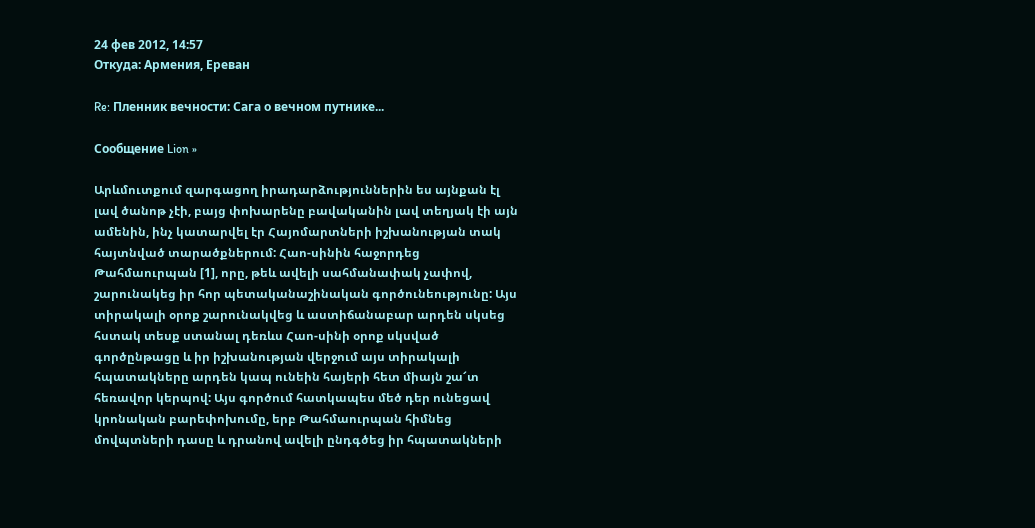24 фев 2012, 14:57
Откуда: Армения, Ереван

Re: Пленник вечности: Сага о вечном путнике...

Сообщение Lion »

Արևմուտքում զարգացող իրադարձություններին ես այնքան էլ լավ ծանոթ չէի, բայց փոխարենը բավականին լավ տեղյակ էի այն ամենին, ինչ կատարվել էր Հայոմարտների իշխանության տակ հայտնված տարածքներում: Հաո-սինին հաջորդեց Թահմաուրպան [1], որը, թեև ավելի սահմանափակ չափով, շարունակեց իր հոր պետականաշինական գործունեությունը: Այս տիրակալի օրոք շարունակվեց և աստիճանաբար արդեն սկսեց հստակ տեսք ստանալ դեռևս Հաո-սինի օրոք սկսված գործընթացը և իր իշխանության վերջում այս տիրակալի հպատակները արդեն կապ ունեին հայերի հետ միայն շա՜տ հեռավոր կերպով: Այս գործում հատկապես մեծ դեր ունեցավ կրոնական բարեփոխումը, երբ Թահմաուրպան հիմնեց մովպտների դասը և դրանով ավելի ընդգծեց իր հպատակների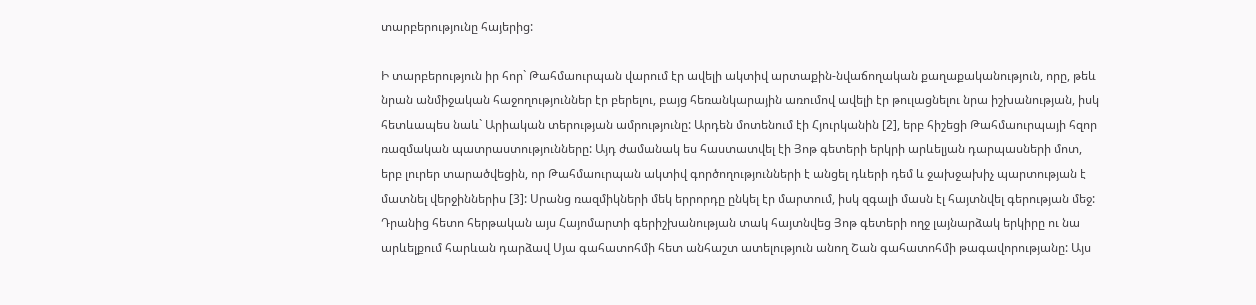տարբերությունը հայերից:

Ի տարբերություն իր հոր` Թահմաուրպան վարում էր ավելի ակտիվ արտաքին-նվաճողական քաղաքականություն, որը, թեև նրան անմիջական հաջողություններ էր բերելու, բայց հեռանկարային առումով ավելի էր թուլացնելու նրա իշխանության, իսկ հետևապես նաև` Արիական տերության ամրությունը: Արդեն մոտենում էի Հյուրկանին [2], երբ հիշեցի Թահմաուրպայի հզոր ռազմական պատրաստությունները: Այդ ժամանակ ես հաստատվել էի Յոթ գետերի երկրի արևելյան դարպասների մոտ, երբ լուրեր տարածվեցին, որ Թահմաուրպան ակտիվ գործողությունների է անցել դևերի դեմ և ջախջախիչ պարտության է մատնել վերջիններիս [3]: Սրանց ռազմիկների մեկ երրորդը ընկել էր մարտում, իսկ զգալի մասն էլ հայտնվել գերության մեջ: Դրանից հետո հերթական այս Հայոմարտի գերիշխանության տակ հայտնվեց Յոթ գետերի ողջ լայնարձակ երկիրը ու նա արևելքում հարևան դարձավ Սյա գահատոհմի հետ անհաշտ ատելություն անող Շան գահատոհմի թագավորությանը: Այս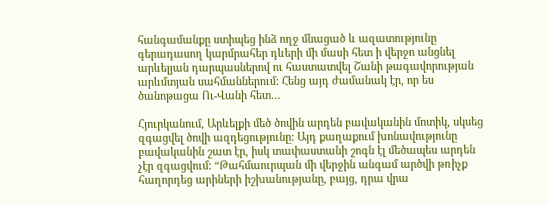հանգամանքը ստիպեց ինձ ողջ մնացած և ազատությունը գերադասող կարմրահեր դևերի մի մասի հետ ի վերջո անցնել արևելյան դարպասներով ու հաստատվել Շանի թագավորության արևմտյան սահմաններում: Հենց այդ ժամանակ էր, որ ես ծանոթացա Ու-Վանի հետ…

Հյուրկանում, Արևելքի մեծ ծովին արդեն բավականին մոտիկ, սկսեց զգացվել ծովի ազդեցությունը: Այդ քաղաքում խոնավությունը բավականին շատ էր, իսկ տափաստանի շոգն էլ մեծապես արդեն չէր զգացվում: “Թահմաուրպան մի վերջին անգամ արծվի թռիչք հաղորդեց արիների իշխանությանը, բայց, դրա վրա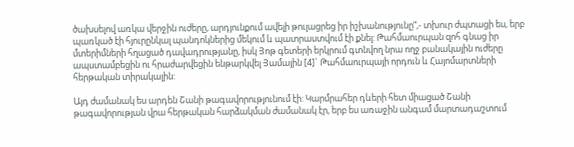ծախսելով առկա վերջին ուժերը, արդյունքում ավելի թուլացրեց իր իշխանությունը”,- տխուր ժպտացի ես, երբ պառկած էի հյուրընկալ պանդոկներից մեկում և պատրաստվում էի քնել: Թահմաուրպան զոհ գնաց իր մտերիմների հղացած դավադրությանը, իսկ Յոթ գետերի երկրում գտնվող նրա ողջ բանակային ուժերը ապստամբեցին ու հրաժարվեցին ենթարկվել Յամային [4]` Թահմաուրպայի որդուն և Հայոմարտների հերթական տիրակալին:

Այդ ժամանակ ես արդեն Շանի թագավորությունում էի: Կարմրահեր դևերի հետ միացած Շանի թագավորության վրա հերթական հարձակման ժամանակ էր, երբ ես առաջին անգամ մարտադաշտում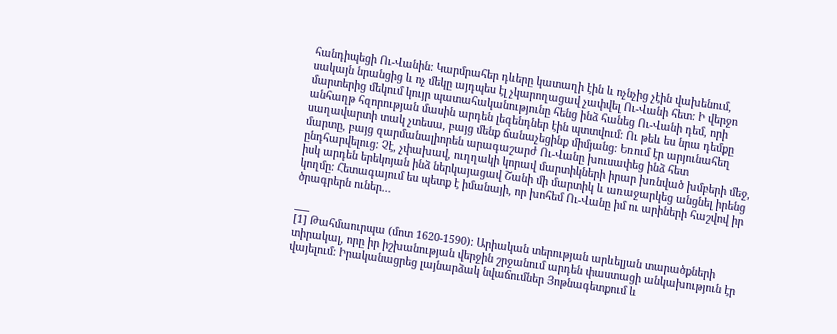հանդիպեցի Ու-Վանին: Կարմրահեր դևերը կատաղի էին և ոչնչից չէին վախենում, սակայն նրանցից և ոչ մեկը այդպես էլ չկարողացավ չափվել Ու-Վանի հետ: Ի վերջո մարտերից մեկում կույր պատահականությունը հենց ինձ հանեց Ու-Վանի դեմ, որի անհաղթ հզորության մասին արդեն լեգենդներ էին պտտվում: Ու թեև ես նրա դեմքը սաղավարտի տակ չտեսա, բայց մենք ճանաչեցինք միմյանց: Եռում էր արյունահեղ մարտը, բայց զարմանալիորեն արագաշարժ Ու-Վանը խուսափեց ինձ հետ ընդհարվելուց: Չէ, չփախավ, ուղղակի կորավ մարտիկների իրար խռնված խմբերի մեջ, իսկ արդեն երեկոյան ինձ ներկայացավ Շանի մի մարտիկ և առաջարկեց անցնել իրենց կողմը: Հետագայում ես պետք է իմանայի, որ խոհեմ Ու-Վանը իմ ու արիների հաշվով իր ծրագրերն ուներ…

___
[1] Թահմաուրպա (մոտ 1620-1590): Արիական տերության արևելյան տարածքների տիրակալ, որը իր իշխանության վերջին շրջանում արդեն փաստացի անկախություն էր վայելում: Իրականացրեց լայնարձակ նվաճումներ Յոթնագետքում և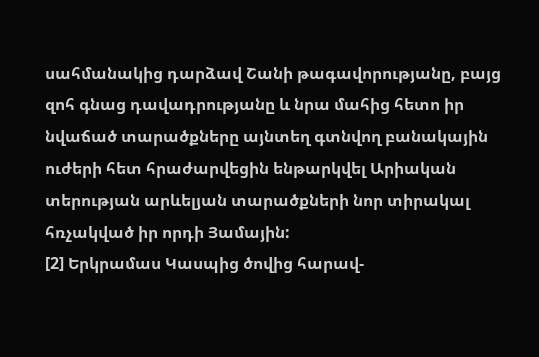սահմանակից դարձավ Շանի թագավորությանը, բայց զոհ գնաց դավադրությանը և նրա մահից հետո իր նվաճած տարածքները այնտեղ գտնվող բանակային ուժերի հետ հրաժարվեցին ենթարկվել Արիական տերության արևելյան տարածքների նոր տիրակալ հռչակված իր որդի Յամային:
[2] Երկրամաս Կասպից ծովից հարավ-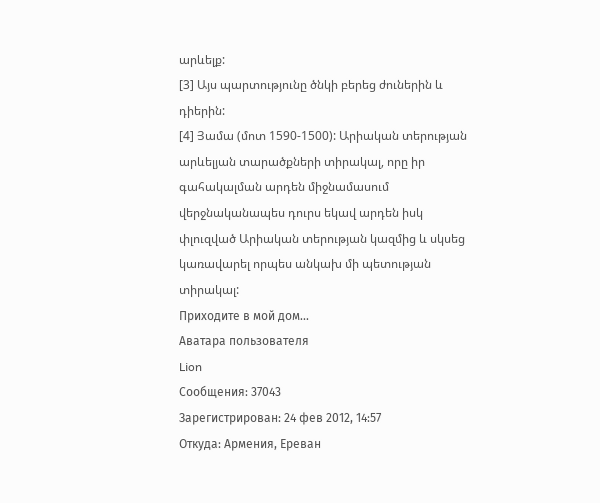արևելք:
[3] Այս պարտությունը ծնկի բերեց ժուներին և դիերին:
[4] Յամա (մոտ 1590-1500): Արիական տերության արևելյան տարածքների տիրակալ, որը իր գահակալման արդեն միջնամասում վերջնականապես դուրս եկավ արդեն իսկ փլուզված Արիական տերության կազմից և սկսեց կառավարել որպես անկախ մի պետության տիրակալ:
Приходите в мой дом...
Аватара пользователя
Lion
Сообщения: 37043
Зарегистрирован: 24 фев 2012, 14:57
Откуда: Армения, Ереван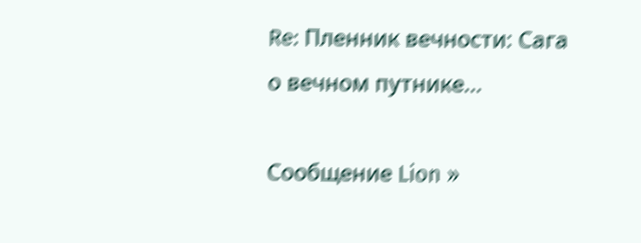Re: Пленник вечности: Сага о вечном путнике...

Сообщение Lion »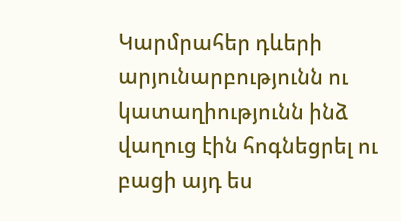Կարմրահեր դևերի արյունարբությունն ու կատաղիությունն ինձ վաղուց էին հոգնեցրել ու բացի այդ ես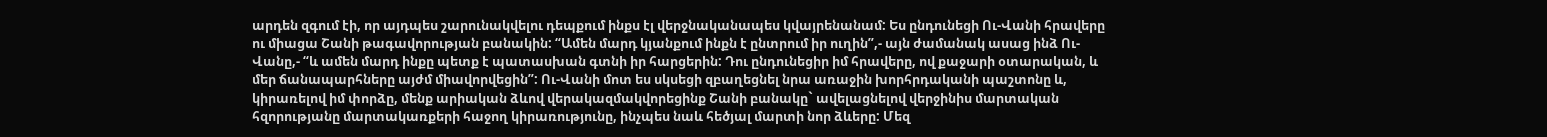արդեն զգում էի, որ այդպես շարունակվելու դեպքում ինքս էլ վերջնականապես կվայրենանամ: Ես ընդունեցի Ու-Վանի հրավերը ու միացա Շանի թագավորության բանակին: “Ամեն մարդ կյանքում ինքն է ընտրում իր ուղին”,- այն ժամանակ ասաց ինձ Ու-Վանը,- “և ամեն մարդ ինքը պետք է պատասխան գտնի իր հարցերին: Դու ընդունեցիր իմ հրավերը, ով քաջարի օտարական, և մեր ճանապարհները այժմ միավորվեցին”: Ու-Վանի մոտ ես սկսեցի զբաղեցնել նրա առաջին խորհրդականի պաշտոնը և, կիրառելով իմ փորձը, մենք արիական ձևով վերակազմակվորեցինք Շանի բանակը` ավելացնելով վերջինիս մարտական հզորությանը մարտակառքերի հաջող կիրառությունը, ինչպես նաև հեծյալ մարտի նոր ձևերը: Մեզ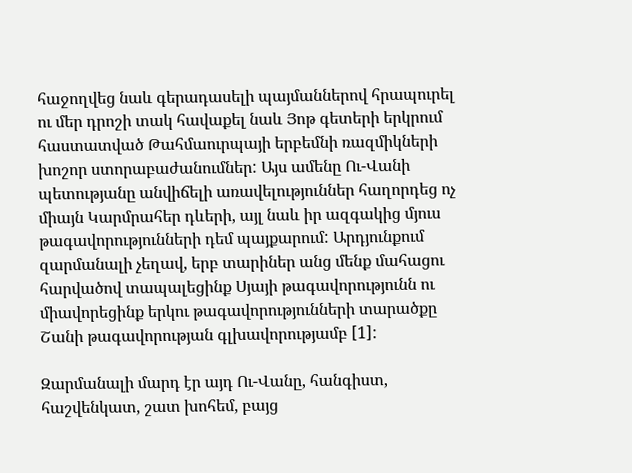հաջողվեց նաև գերադասելի պայմաններով հրապուրել ու մեր դրոշի տակ հավաքել նաև Յոթ գետերի երկրում հաստատված Թահմաուրպայի երբեմնի ռազմիկների խոշոր ստորաբաժանումներ: Այս ամենը Ու-Վանի պետությանը անվիճելի առավելություններ հաղորդեց ոչ միայն Կարմրահեր դևերի, այլ նաև իր ազգակից մյուս թագավորությունների դեմ պայքարում: Արդյունքում զարմանալի չեղավ, երբ տարիներ անց մենք մահացու հարվածով տապալեցինք Սյայի թագավորությունն ու միավորեցինք երկու թագավորությունների տարածքը Շանի թագավորության գլխավորությամբ [1]:

Զարմանալի մարդ էր այդ Ու-Վանը, հանգիստ, հաշվենկատ, շատ խոհեմ, բայց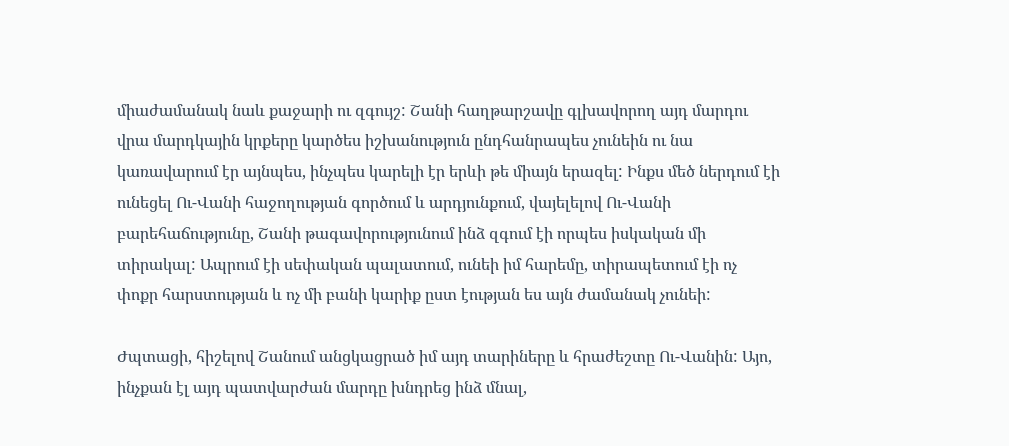միաժամանակ նաև քաջարի ու զգույշ: Շանի հաղթարշավը գլխավորող այդ մարդու վրա մարդկային կրքերը կարծես իշխանություն ընդհանրապես չունեին ու նա կառավարում էր այնպես, ինչպես կարելի էր երևի թե միայն երազել: Ինքս մեծ ներդում էի ունեցել Ու-Վանի հաջողության գործում և արդյունքում, վայելելով Ու-Վանի բարեհաճությունը, Շանի թագավորությունում ինձ զգում էի որպես իսկական մի տիրակալ: Ապրում էի սեփական պալատում, ունեի իմ հարեմը, տիրապետում էի ոչ փոքր հարստության և ոչ մի բանի կարիք ըստ էության ես այն ժամանակ չունեի:

Ժպտացի, հիշելով Շանում անցկացրած իմ այդ տարիները և հրաժեշտը Ու-Վանին: Այո, ինչքան էլ այդ պատվարժան մարդը խնդրեց ինձ մնալ,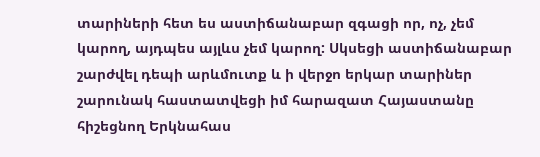տարիների հետ ես աստիճանաբար զգացի որ, ոչ, չեմ կարող, այդպես այլևս չեմ կարող: Սկսեցի աստիճանաբար շարժվել դեպի արևմուտք և ի վերջո երկար տարիներ շարունակ հաստատվեցի իմ հարազատ Հայաստանը հիշեցնող Երկնահաս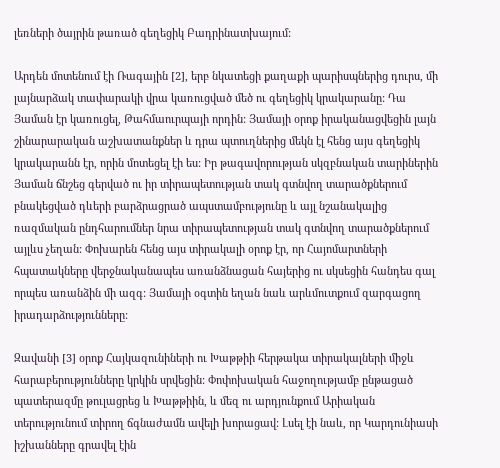լեռների ծայրին թառած գեղեցիկ Բադրինատխայում:

Արդեն մոտենում էի Ռագային [2], երբ նկատեցի քաղաքի պարիսպներից դուրս, մի լայնարձակ տափարակի վրա կառուցված մեծ ու գեղեցիկ կրակարանը: Դա Յաման էր կառուցել, Թահմաուրպայի որդին: Յամայի օրոք իրականացվեցին լայն շինարարական աշխատանքներ և դրա պտուղներից մեկն էլ հենց այս գեղեցիկ կրակարանն էր, որին մոտեցել էի ես: Իր թագավորության սկզբնական տարիներին Յաման ճնշեց գերված ու իր տիրապետության տակ գտնվող տարածքներում բնակեցված դևերի բարձրացրած ապստամբությունը և այլ նշանակալից ռազմական ընդհարումներ նրա տիրապետության տակ գտնվող տարածքներում այլևս չեղան: Փոխարեն հենց այս տիրակալի օրոք էր, որ Հայոմարտների հպատակները վերջնականապես առանձնացան հայերից ու սկսեցին հանդես գալ որպես առանձին մի ազգ: Յամայի օգտին եղան նաև արևմուտքում զարգացող իրադարձությունները:

Զավանի [3] օրոք Հայկազունիների ու Խաթթիի հերթակա տիրակալների միջև հարաբերությունները կրկին սրվեցին: Փոփոխական հաջողությամբ ընթացած պատերազմը թուլացրեց և Խաթթիին, և մեզ ու արդյունքում Արիական տերությունում տիրող ճգնաժամն ավելի խորացավ: Լսել էի նաև, որ Կարդունիասի իշխանները գրավել էին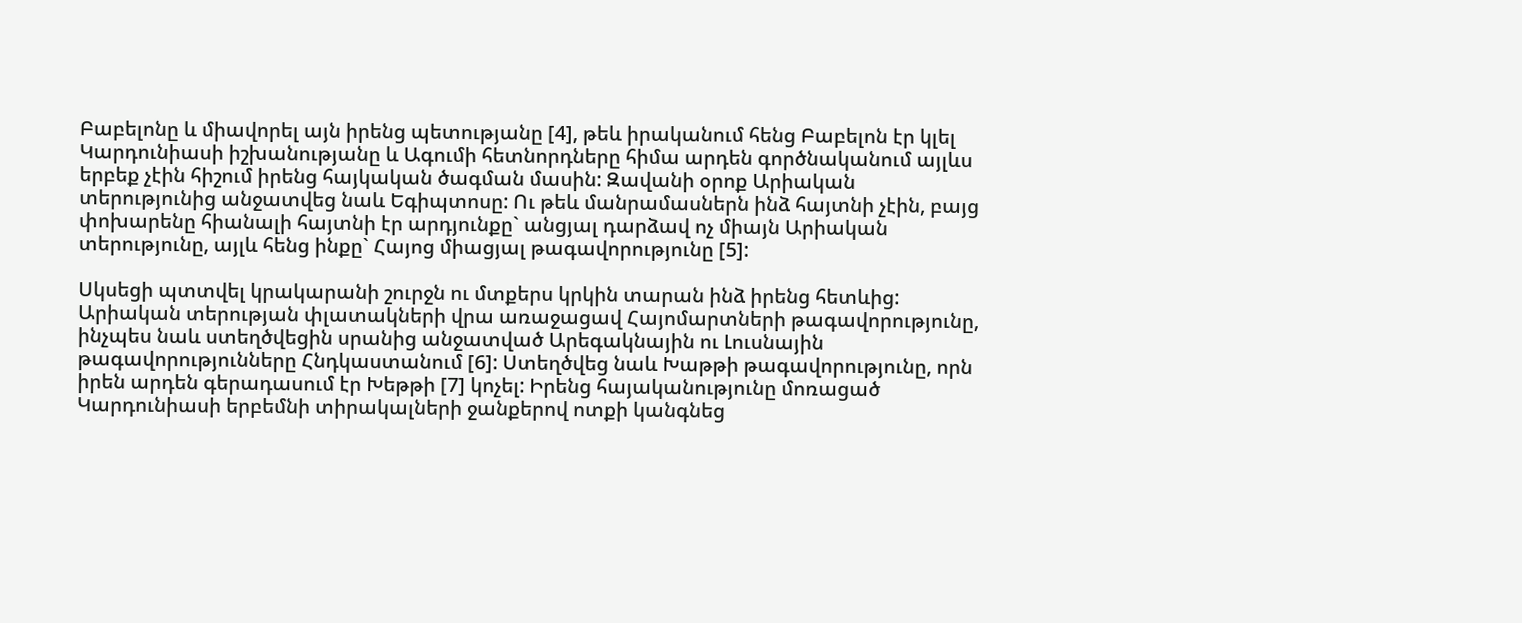Բաբելոնը և միավորել այն իրենց պետությանը [4], թեև իրականում հենց Բաբելոն էր կլել Կարդունիասի իշխանությանը և Ագումի հետնորդները հիմա արդեն գործնականում այլևս երբեք չէին հիշում իրենց հայկական ծագման մասին: Զավանի օրոք Արիական տերությունից անջատվեց նաև Եգիպտոսը: Ու թեև մանրամասներն ինձ հայտնի չէին, բայց փոխարենը հիանալի հայտնի էր արդյունքը` անցյալ դարձավ ոչ միայն Արիական տերությունը, այլև հենց ինքը` Հայոց միացյալ թագավորությունը [5]:

Սկսեցի պտտվել կրակարանի շուրջն ու մտքերս կրկին տարան ինձ իրենց հետևից: Արիական տերության փլատակների վրա առաջացավ Հայոմարտների թագավորությունը, ինչպես նաև ստեղծվեցին սրանից անջատված Արեգակնային ու Լուսնային թագավորությունները Հնդկաստանում [6]: Ստեղծվեց նաև Խաթթի թագավորությունը, որն իրեն արդեն գերադասում էր Խեթթի [7] կոչել: Իրենց հայականությունը մոռացած Կարդունիասի երբեմնի տիրակալների ջանքերով ոտքի կանգնեց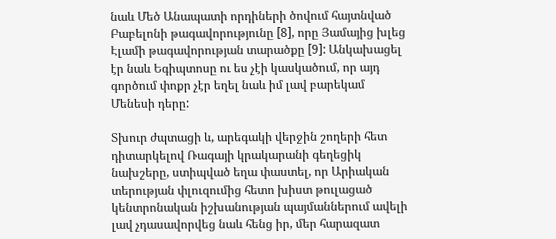նաև Մեծ Անապատի որդիների ծովում հայտնված Բաբելոնի թագավորությունը [8], որը Յամայից խլեց Էլամի թագավորության տարածքը [9]: Անկախացել էր նաև Եգիպտոսը ու ես չէի կասկածում, որ այդ գործում փոքր չէր եղել նաև իմ լավ բարեկամ Մենեսի դերը:

Տխուր ժպտացի և, արեգակի վերջին շողերի հետ դիտարկելով Ռագայի կրակարանի գեղեցիկ նախշերը, ստիպված եղա փաստել, որ Արիական տերության փլուզումից հետո խիստ թուլացած կենտրոնական իշխանության պայմաններում ավելի լավ չդասավորվեց նաև հենց իր, մեր հարազատ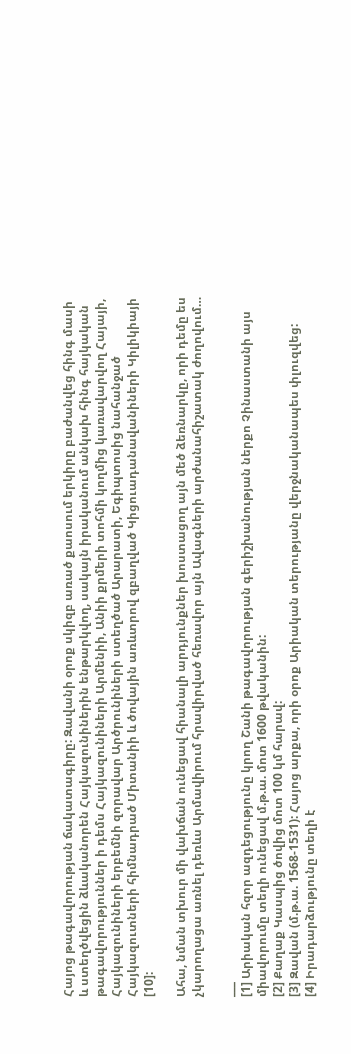Հայոց թագավորության ճակատագիրը: Զավանի օրոք սկիզբ առած քաոսում երկիրը բաժանվեց հինգ մասի և ստեղծվեցին ձևականորեն Հայկազունիներին ենթարկվող, սակայն իրականում անկախ հինգ հայկական թագավորություններ ի դեմս Հայկազունիների Արմենիի, Անիի քրմերի տոհմի կողմից կառավարվող Հայայի, Հայկազունիների երբեմնի զորավար Արծրունիների ստեղծած Արարատի, Եգիպտոսից նահանջած Հայկազուտների հիմնադրած Միտանիի և ծովային առևտրով զբաղված Կիցուադանավանիների Կիլիկիայի [10]:

Ահա, նման տխուր մի վախճան ունեցավ հիանալի արդյունքներ խոստացող այն մեծ ձեռնարկը, որի դեմը ես չկարողացա առնել դեռևս Արմավիրում հրավիրված հեռավոր այն Ավագների արժանահիշատակ ժողովում…

___
[1] Արիական հզոր ազդեցությունը կրող Շանի թագավորության գերիշխանության ներքո Չինաստանի այս միավորումը տեղի ունեցավ մ.թ.ա. մոտ 1600 թվականին:
[2] Քաղաք Կասպից ծովից մոտ 100 կմ հարավ:
[3] Զավան (մ.թ.ա. 1568-1531): Հայոց արքա, որի օրոք Արիական տերությանը վերջնականապես փլուզվեց:
[4] Իրադարձությունը տեղի է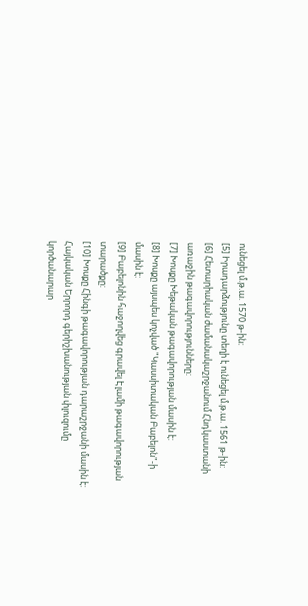ունեցել մ.թ.ա. 1570 թ-ին:
[5] Իրադարձությունը տեղի է ունեցել մ.թ.ա. 1561 թ-ին:
[6] Հետարիական ժամանակաշրջանում Հնդկաստանի առաջին թագավորությունները:
[7] Խոսքը Խեթական թագավորության մասին է:
[8] Խոսքը այսպես կոչված "Կասսիտական Բաբելոն"-ի մասին է:
[9] Բաբելոնին հաջողվեց գրավել Էլամի թագավորության տարածքը:
[10] Խոսքը Հինգի թագավորության դարաշրջանի մասին է: Հայկական Երրորդ գերիշխանության փլուզումը կործանարար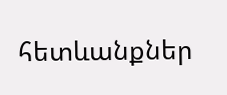հետևանքներ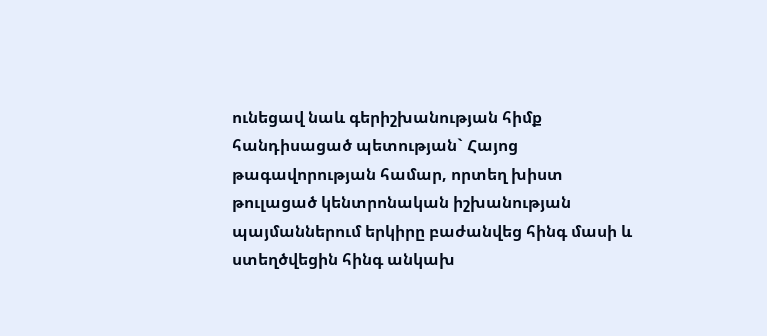ունեցավ նաև գերիշխանության հիմք հանդիսացած պետության` Հայոց թագավորության համար, որտեղ խիստ թուլացած կենտրոնական իշխանության պայմաններում երկիրը բաժանվեց հինգ մասի և ստեղծվեցին հինգ անկախ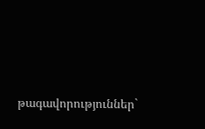թագավորություններ`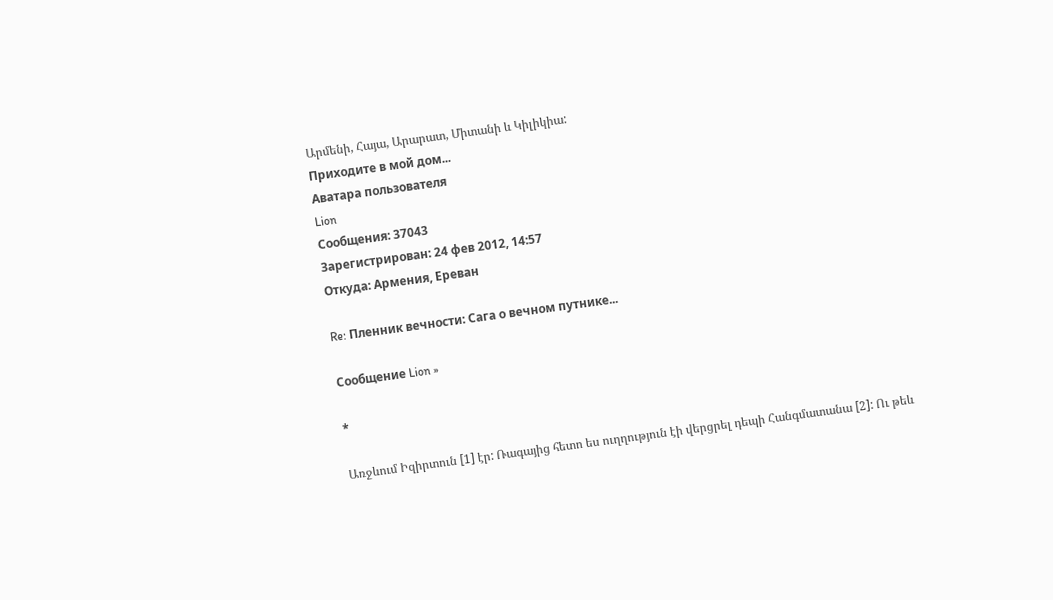Արմենի, Հայա, Արարատ, Միտանի և Կիլիկիա:
Приходите в мой дом...
Аватара пользователя
Lion
Сообщения: 37043
Зарегистрирован: 24 фев 2012, 14:57
Откуда: Армения, Ереван

Re: Пленник вечности: Сага о вечном путнике...

Сообщение Lion »

*

Առջևում Իզիրտուն [1] էր: Ռագայից հետո ես ուղղություն էի վերցրել դեպի Հանգմատանա [2]: Ու թեև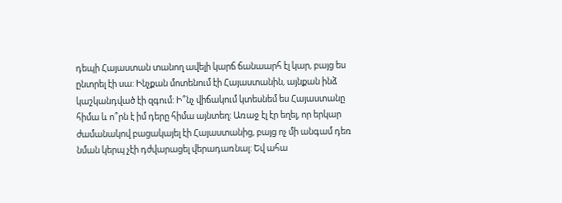դեպի Հայաստան տանող ավելի կարճ ճանաարհ էլ կար, բայց ես ընտրել էի սա: Ինչքան մոտենում էի Հայաստանին, այնքան ինձ կաշկանդված էի զգում: Ի՞նչ վիճակում կտեսնեմ ես Հայաստանը հիմա և ո՞րն է իմ դերը հիմա այնտեղ: Առաջ էլ էր եղել, որ երկար ժամանակով բացակայել էի Հայաստանից, բայց ոչ մի անգամ դեռ նման կերպ չէի դժվարացել վերադառնալ: Եվ ահա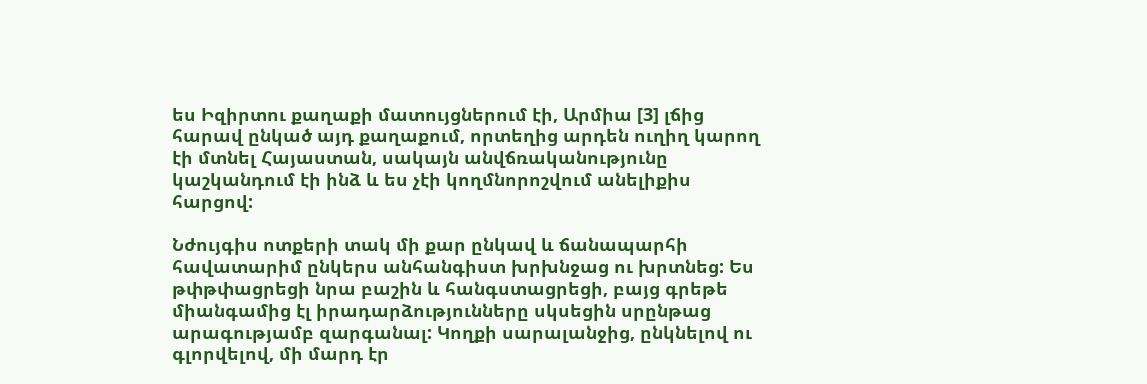ես Իզիրտու քաղաքի մատույցներում էի, Արմիա [3] լճից հարավ ընկած այդ քաղաքում, որտեղից արդեն ուղիղ կարող էի մտնել Հայաստան, սակայն անվճռականությունը կաշկանդում էի ինձ և ես չէի կողմնորոշվում անելիքիս հարցով:

Նժույգիս ոտքերի տակ մի քար ընկավ և ճանապարհի հավատարիմ ընկերս անհանգիստ խրխնջաց ու խրտնեց: Ես թփթփացրեցի նրա բաշին և հանգստացրեցի, բայց գրեթե միանգամից էլ իրադարձությունները սկսեցին սրընթաց արագությամբ զարգանալ: Կողքի սարալանջից, ընկնելով ու գլորվելով, մի մարդ էր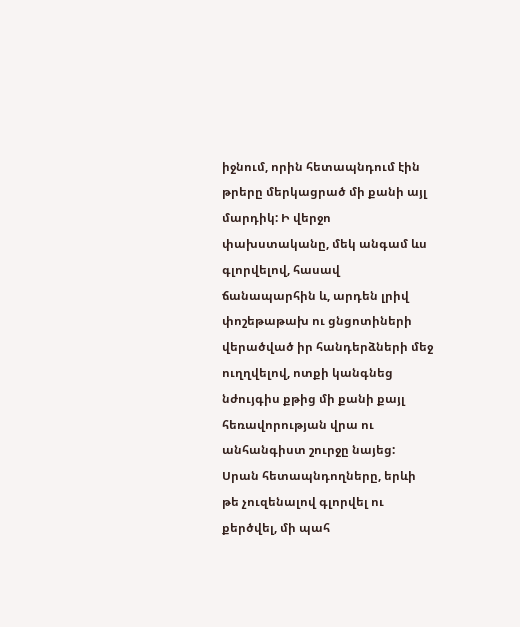իջնում, որին հետապնդում էին թրերը մերկացրած մի քանի այլ մարդիկ: Ի վերջո փախստականը, մեկ անգամ ևս գլորվելով, հասավ ճանապարհին և, արդեն լրիվ փոշեթաթախ ու ցնցոտիների վերածված իր հանդերձների մեջ ուղղվելով, ոտքի կանգնեց նժույգիս քթից մի քանի քայլ հեռավորության վրա ու անհանգիստ շուրջը նայեց: Սրան հետապնդողները, երևի թե չուզենալով գլորվել ու քերծվել, մի պահ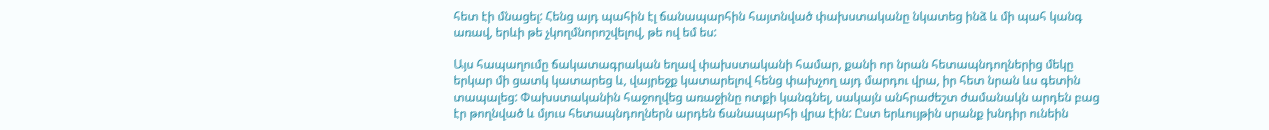հետ էի մնացել: Հենց այդ պահին էլ ճանապարհին հայտնված փախստականը նկատեց ինձ և մի պահ կանգ առավ, երևի թե չկողմնորոշվելով, թե ով եմ ես:

Այս հապաղումը ճակատագրական եղավ փախստականի համար, քանի որ նրան հետապնդողներից մեկը երկար մի ցատկ կատարեց և, վայրեջք կատարելով հենց փախչող այդ մարդու վրա, իր հետ նրան ևս գետին տապալեց: Փախստականին հաջողվեց առաջինը ոտքի կանգնել, սակայն անհրաժեշտ ժամանակն արդեն բաց էր թողնված և մյուս հետապնդողներն արդեն ճանապարհի վրա էին: Ըստ երևույթին սրանք խնդիր ունեին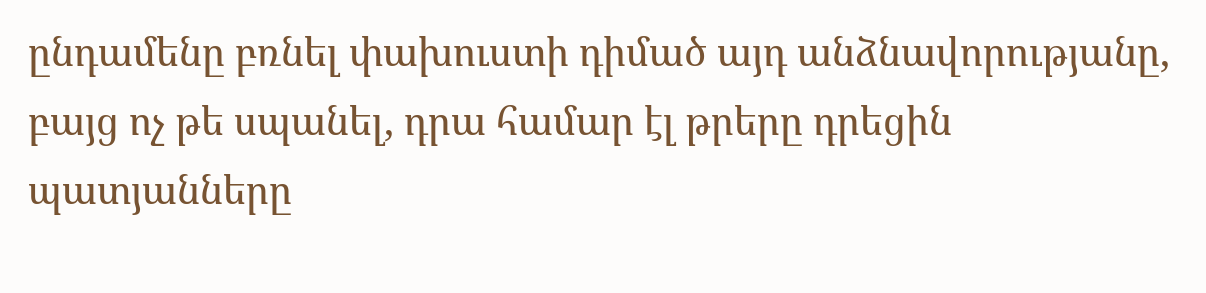ընդամենը բռնել փախուստի դիմած այդ անձնավորությանը, բայց ոչ թե սպանել, դրա համար էլ թրերը դրեցին պատյանները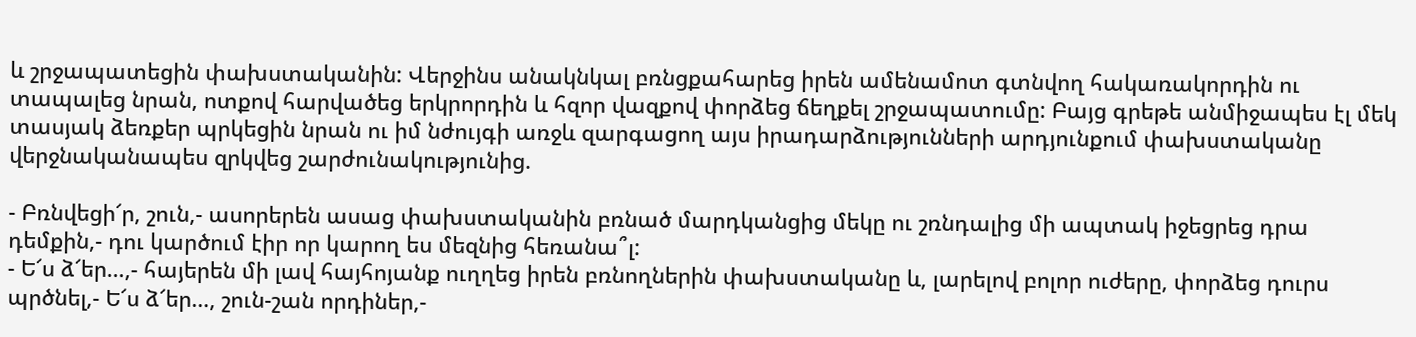և շրջապատեցին փախստականին: Վերջինս անակնկալ բռնցքահարեց իրեն ամենամոտ գտնվող հակառակորդին ու տապալեց նրան, ոտքով հարվածեց երկրորդին և հզոր վազքով փորձեց ճեղքել շրջապատումը: Բայց գրեթե անմիջապես էլ մեկ տասյակ ձեռքեր պրկեցին նրան ու իմ նժույգի առջև զարգացող այս իրադարձությունների արդյունքում փախստականը վերջնականապես զրկվեց շարժունակությունից.

- Բռնվեցի՜ր, շուն,- ասորերեն ասաց փախստականին բռնած մարդկանցից մեկը ու շռնդալից մի ապտակ իջեցրեց դրա դեմքին,- դու կարծում էիր որ կարող ես մեզնից հեռանա՞լ:
- Ե՜ս ձ՜եր…,- հայերեն մի լավ հայհոյանք ուղղեց իրեն բռնողներին փախստականը և, լարելով բոլոր ուժերը, փորձեց դուրս պրծնել,- Ե՜ս ձ՜եր…, շուն-շան որդիներ,-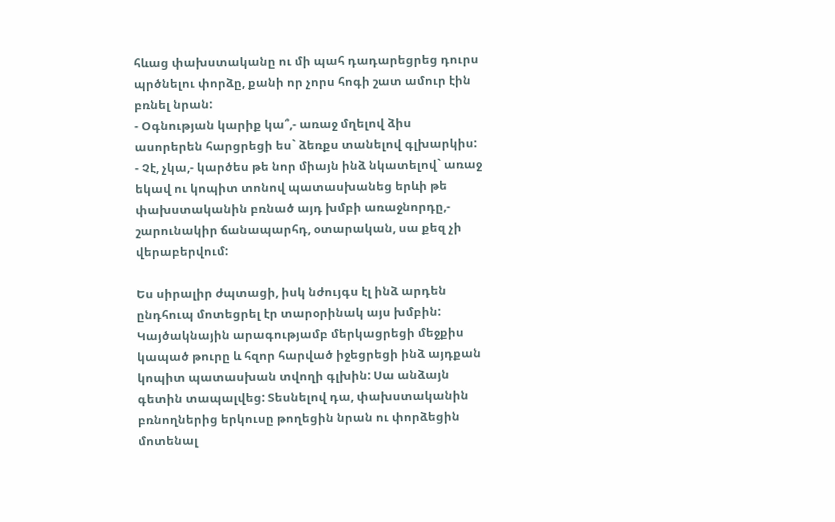հևաց փախստականը ու մի պահ դադարեցրեց դուրս պրծնելու փորձը, քանի որ չորս հոգի շատ ամուր էին բռնել նրան:
- Օգնության կարիք կա՞,- առաջ մղելով ձիս ասորերեն հարցրեցի ես` ձեռքս տանելով գլխարկիս:
- Չէ, չկա,- կարծես թե նոր միայն ինձ նկատելով` առաջ եկավ ու կոպիտ տոնով պատասխանեց երևի թե փախստականին բռնած այդ խմբի առաջնորդը,- շարունակիր ճանապարհդ, օտարական, սա քեզ չի վերաբերվում:

Ես սիրալիր ժպտացի, իսկ նժույգս էլ ինձ արդեն ընդհուպ մոտեցրել էր տարօրինակ այս խմբին: Կայծակնային արագությամբ մերկացրեցի մեջքիս կապած թուրը և հզոր հարված իջեցրեցի ինձ այդքան կոպիտ պատասխան տվողի գլխին: Սա անձայն գետին տապալվեց: Տեսնելով դա, փախստականին բռնողներից երկուսը թողեցին նրան ու փորձեցին մոտենալ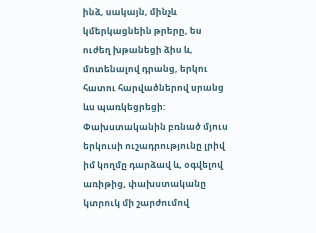ինձ, սակայն, մինչև կմերկացնեին թրերը, ես ուժեղ խթանեցի ձիս և, մոտենալով դրանց, երկու հատու հարվածներով սրանց ևս պառկեցրեցի: Փախստականին բռնած մյուս երկուսի ուշադրությունը լրիվ իմ կողմը դարձավ և, օգվելով առիթից, փախստականը կտրուկ մի շարժումով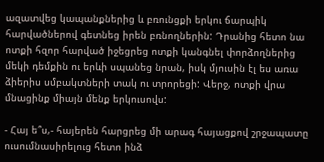ազատվեց կապանքներից և բռունցքի երկու ճարպիկ հարվածներով գետնեց իրեն բռնողներին: Դրանից հետո նա ոտքի հզոր հարված իջեցրեց ոտքի կանգնել փորձողներից մեկի դեմքին ու երևի սպանեց նրան, իսկ մյուսին էլ ես առա ձիերիս սմբակտների տակ ու տրորեցի: Վերջ, ոտքի վրա մնացինք միայն մենք երկուսովս:

- Հայ ե՞ս,- հայերեն հարցրեց մի արագ հայացքով շրջապատը ուսումնասիրելուց հետո ինձ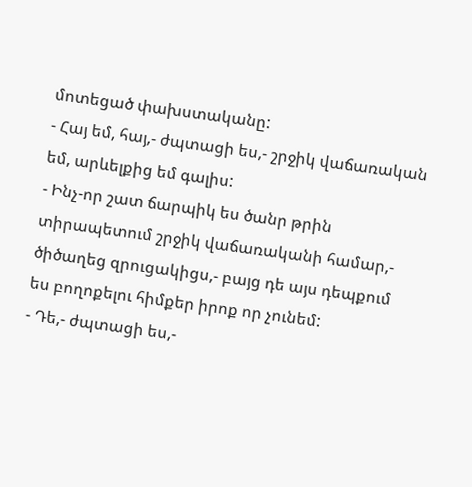մոտեցած փախստականը:
- Հայ եմ, հայ,- ժպտացի ես,- շրջիկ վաճառական եմ, արևելքից եմ գալիս:
- Ինչ-որ շատ ճարպիկ ես ծանր թրին տիրապետում շրջիկ վաճառականի համար,- ծիծաղեց զրուցակիցս,- բայց դե այս դեպքում ես բողոքելու հիմքեր իրոք որ չունեմ:
- Դե,- ժպտացի ես,-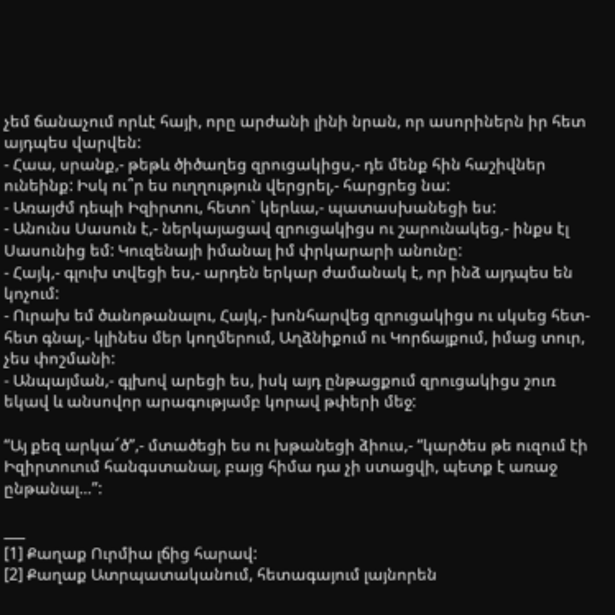չեմ ճանաչում որևէ հայի, որը արժանի լինի նրան, որ ասորիներն իր հետ այդպես վարվեն:
- Հաա, սրանք,- թեթև ծիծաղեց զրուցակիցս,- դե մենք հին հաշիվներ ունեինք: Իսկ ու՞ր ես ուղղություն վերցրել,- հարցրեց նա:
- Առայժմ դեպի Իզիրտու, հետո` կերևա,- պատասխանեցի ես:
- Անունս Սասուն է,- ներկայացավ զրուցակիցս ու շարունակեց,- ինքս էլ Սասունից եմ: Կուզենայի իմանալ իմ փրկարարի անունը:
- Հայկ,- գլուխ տվեցի ես,- արդեն երկար ժամանակ է, որ ինձ այդպես են կոչում:
- Ուրախ եմ ծանոթանալու, Հայկ,- խոնհարվեց զրուցակիցս ու սկսեց հետ-հետ գնալ,- կլինես մեր կողմերում, Աղձնիքում ու Կորճայքում, իմաց տուր, չես փոշմանի:
- Անպայման,- գլխով արեցի ես, իսկ այդ ընթացքում զրուցակիցս շուռ եկավ և անսովոր արագությամբ կորավ թփերի մեջ:

“Այ քեզ արկա՜ծ”,- մտածեցի ես ու խթանեցի ձիուս,- “կարծես թե ուզում էի Իզիրտուում հանգստանալ, բայց հիմա դա չի ստացվի, պետք է առաջ ընթանալ…”:

___
[1] Քաղաք Ուրմիա լճից հարավ:
[2] Քաղաք Ատրպատականում, հետագայում լայնորեն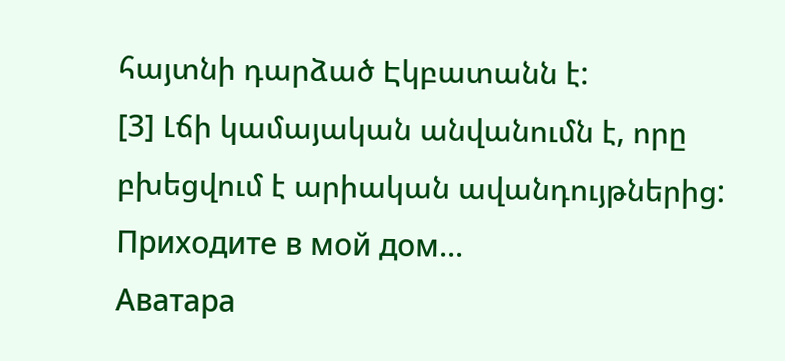հայտնի դարձած Էկբատանն է:
[3] Լճի կամայական անվանումն է, որը բխեցվում է արիական ավանդույթներից:
Приходите в мой дом...
Аватара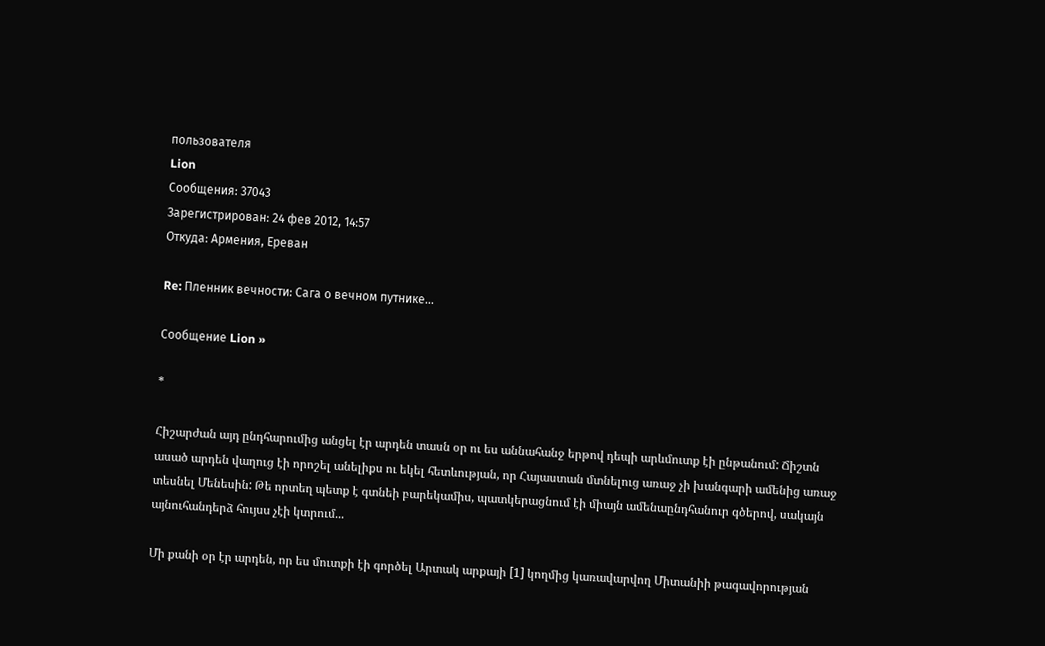пользователя
Lion
Сообщения: 37043
Зарегистрирован: 24 фев 2012, 14:57
Откуда: Армения, Ереван

Re: Пленник вечности: Сага о вечном путнике...

Сообщение Lion »

*

Հիշարժան այդ ընդհարումից անցել էր արդեն տասն օր ու ես աննահանջ երթով դեպի արևմուտք էի ընթանում: Ճիշտն ասած արդեն վաղուց էի որոշել անելիքս ու եկել հետևության, որ Հայաստան մտնելուց առաջ չի խանգարի ամենից առաջ տեսնել Մենեսին: Թե որտեղ պետք է գտնեի բարեկամիս, պատկերացնում էի միայն ամենաընդհանուր գծերով, սակայն այնուհանդերձ հույսս չէի կտրում...

Մի քանի օր էր արդեն, որ ես մուտքի էի գործել Արտակ արքայի [1] կողմից կառավարվող Միտանիի թագավորության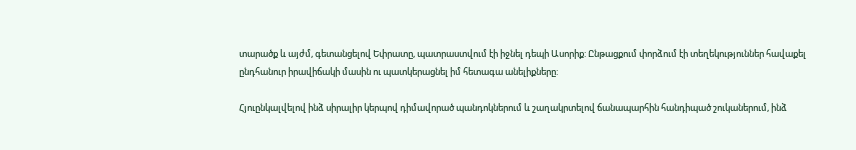տարածք և այժմ, գետանցելով Եփրատը, պատրաստվում էի իջնել դեպի Ասորիք: Ընթացքում փորձում էի տեղեկություններ հավաքել ընդհանուր իրավիճակի մասին ու պատկերացնել իմ հետագա անելիքները:

Հյուընկալվելով ինձ սիրալիր կերպով դիմավորած պանդոկներում և շաղակրտելով ճանապարհին հանդիպած շուկաներում, ինձ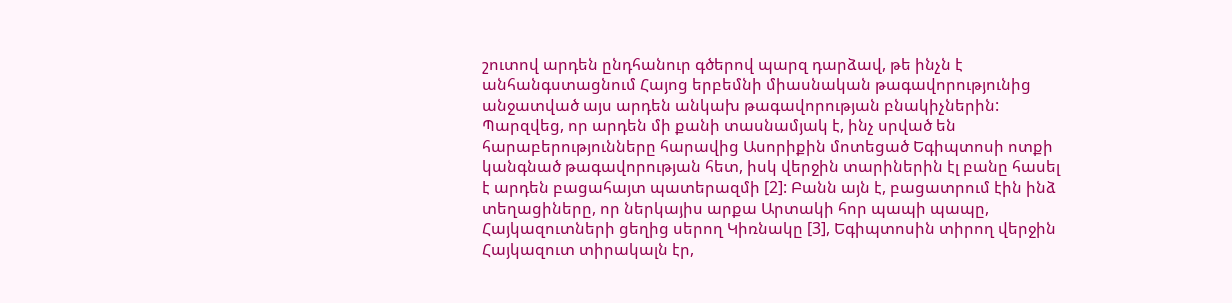շուտով արդեն ընդհանուր գծերով պարզ դարձավ, թե ինչն է անհանգստացնում Հայոց երբեմնի միասնական թագավորությունից անջատված այս արդեն անկախ թագավորության բնակիչներին: Պարզվեց, որ արդեն մի քանի տասնամյակ է, ինչ սրված են հարաբերությունները հարավից Ասորիքին մոտեցած Եգիպտոսի ոտքի կանգնած թագավորության հետ, իսկ վերջին տարիներին էլ բանը հասել է արդեն բացահայտ պատերազմի [2]: Բանն այն է, բացատրում էին ինձ տեղացիները, որ ներկայիս արքա Արտակի հոր պապի պապը, Հայկազուտների ցեղից սերող Կիռնակը [3], Եգիպտոսին տիրող վերջին Հայկազուտ տիրակալն էր,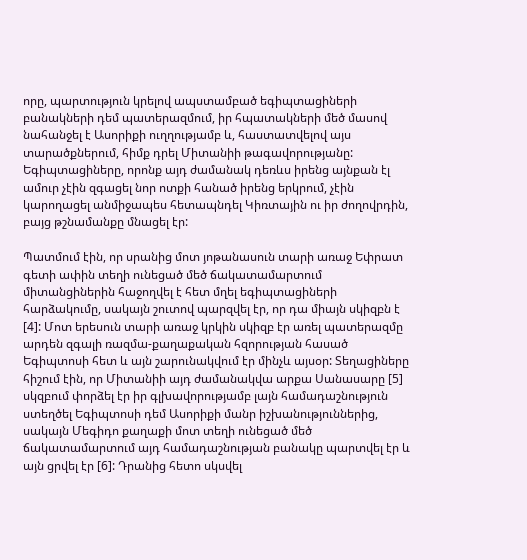որը, պարտություն կրելով ապստամբած եգիպտացիների բանակների դեմ պատերազմում, իր հպատակների մեծ մասով նահանջել է Ասորիքի ուղղությամբ և, հաստատվելով այս տարածքներում, հիմք դրել Միտանիի թագավորությանը: Եգիպտացիները, որոնք այդ ժամանակ դեռևս իրենց այնքան էլ ամուր չէին զգացել նոր ոտքի հանած իրենց երկրում, չէին կարողացել անմիջապես հետապնդել Կիռտային ու իր ժողովրդին, բայց թշնամանքը մնացել էր:

Պատմում էին, որ սրանից մոտ յոթանասուն տարի առաջ Եփրատ գետի ափին տեղի ունեցած մեծ ճակատամարտում միտանցիներին հաջողվել է հետ մղել եգիպտացիների հարձակումը, սակայն շուտով պարզվել էր, որ դա միայն սկիզբն է [4]: Մոտ երեսուն տարի առաջ կրկին սկիզբ էր առել պատերազմը արդեն զգալի ռազմա-քաղաքական հզորության հասած Եգիպտոսի հետ և այն շարունակվում էր մինչև այսօր: Տեղացիները հիշում էին, որ Միտանիի այդ ժամանակվա արքա Սանասարը [5] սկզբում փորձել էր իր գլխավորությամբ լայն համադաշնություն ստեղծել Եգիպտոսի դեմ Ասորիքի մանր իշխանություններից, սակայն Մեգիդո քաղաքի մոտ տեղի ունեցած մեծ ճակատամարտում այդ համադաշնության բանակը պարտվել էր և այն ցրվել էր [6]: Դրանից հետո սկսվել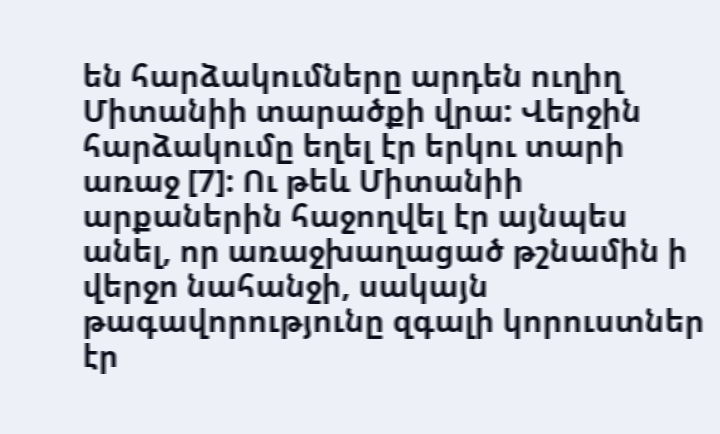են հարձակումները արդեն ուղիղ Միտանիի տարածքի վրա: Վերջին հարձակումը եղել էր երկու տարի առաջ [7]: Ու թեև Միտանիի արքաներին հաջողվել էր այնպես անել, որ առաջխաղացած թշնամին ի վերջո նահանջի, սակայն թագավորությունը զգալի կորուստներ էր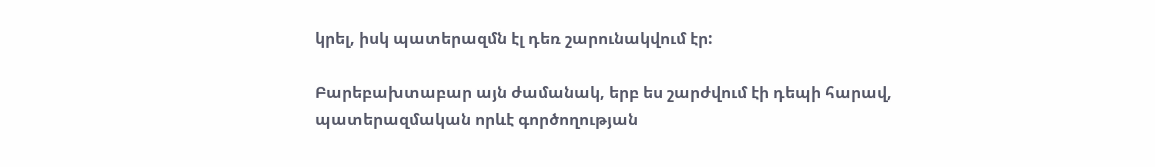կրել, իսկ պատերազմն էլ դեռ շարունակվում էր:

Բարեբախտաբար այն ժամանակ, երբ ես շարժվում էի դեպի հարավ, պատերազմական որևէ գործողության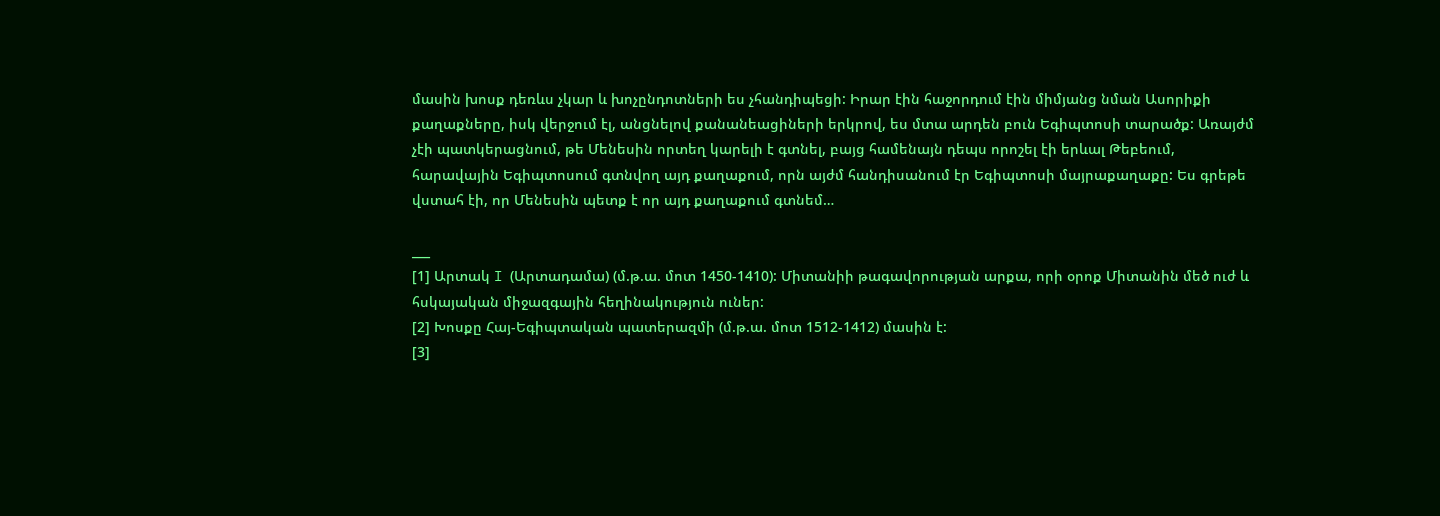մասին խոսք դեռևս չկար և խոչընդոտների ես չհանդիպեցի: Իրար էին հաջորդում էին միմյանց նման Ասորիքի քաղաքները, իսկ վերջում էլ, անցնելով քանանեացիների երկրով, ես մտա արդեն բուն Եգիպտոսի տարածք: Առայժմ չէի պատկերացնում, թե Մենեսին որտեղ կարելի է գտնել, բայց համենայն դեպս որոշել էի երևալ Թեբեում, հարավային Եգիպտոսում գտնվող այդ քաղաքում, որն այժմ հանդիսանում էր Եգիպտոսի մայրաքաղաքը: Ես գրեթե վստահ էի, որ Մենեսին պետք է որ այդ քաղաքում գտնեմ…

___
[1] Արտակ I (Արտադամա) (մ.թ.ա. մոտ 1450-1410): Միտանիի թագավորության արքա, որի օրոք Միտանին մեծ ուժ և հսկայական միջազգային հեղինակություն ուներ:
[2] Խոսքը Հայ-Եգիպտական պատերազմի (մ.թ.ա. մոտ 1512-1412) մասին է:
[3]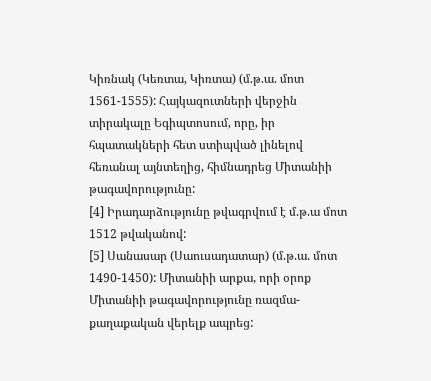Կիռնակ (Կեռտա, Կիռտա) (մ.թ.ա. մոտ 1561-1555): Հայկազուտների վերջին տիրակալը Եգիպտոսում, որը, իր հպատակների հետ ստիպված լինելով հեռանալ այնտեղից, հիմնադրեց Միտանիի թագավորությունը:
[4] Իրադարձությունը թվագրվում է մ.թ.ա մոտ 1512 թվականով:
[5] Սանասար (Սաուսադատար) (մ.թ.ա. մոտ 1490-1450): Միտանիի արքա, որի օրոք Միտանիի թագավորությունը ռազմա-քաղաքական վերելք ապրեց: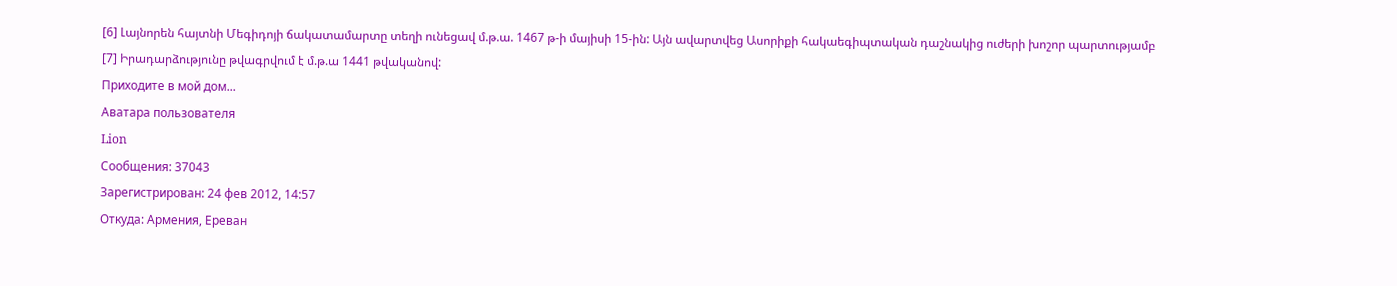[6] Լայնորեն հայտնի Մեգիդոյի ճակատամարտը տեղի ունեցավ մ.թ.ա. 1467 թ-ի մայիսի 15-ին: Այն ավարտվեց Ասորիքի հակաեգիպտական դաշնակից ուժերի խոշոր պարտությամբ
[7] Իրադարձությունը թվագրվում է մ.թ.ա 1441 թվականով:
Приходите в мой дом...
Аватара пользователя
Lion
Сообщения: 37043
Зарегистрирован: 24 фев 2012, 14:57
Откуда: Армения, Ереван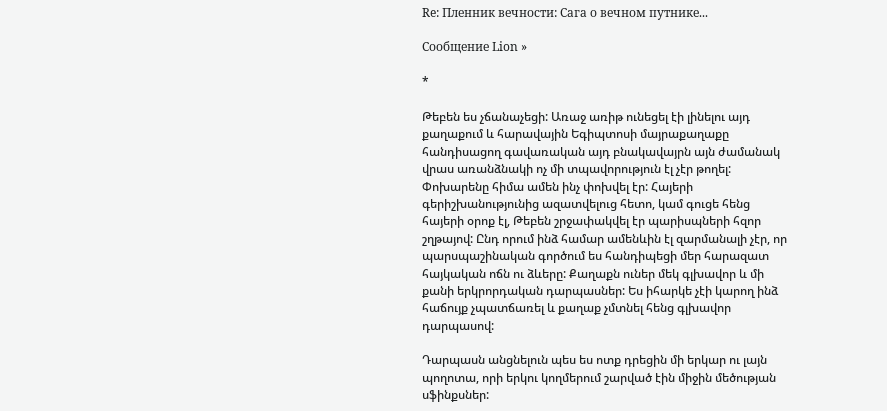Re: Пленник вечности: Сага о вечном путнике...

Сообщение Lion »

*

Թեբեն ես չճանաչեցի: Առաջ առիթ ունեցել էի լինելու այդ քաղաքում և հարավային Եգիպտոսի մայրաքաղաքը հանդիսացող գավառական այդ բնակավայրն այն ժամանակ վրաս առանձնակի ոչ մի տպավորություն էլ չէր թողել: Փոխարենը հիմա ամեն ինչ փոխվել էր: Հայերի գերիշխանությունից ազատվելուց հետո, կամ գուցե հենց հայերի օրոք էլ, Թեբեն շրջափակվել էր պարիսպների հզոր շղթայով: Ընդ որում ինձ համար ամենևին էլ զարմանալի չէր, որ պարսպաշինական գործում ես հանդիպեցի մեր հարազատ հայկական ոճն ու ձևերը: Քաղաքն ուներ մեկ գլխավոր և մի քանի երկրորդական դարպասներ: Ես իհարկե չէի կարող ինձ հաճույք չպատճառել և քաղաք չմտնել հենց գլխավոր դարպասով:

Դարպասն անցնելուն պես ես ոտք դրեցին մի երկար ու լայն պողոտա, որի երկու կողմերում շարված էին միջին մեծության սֆինքսներ: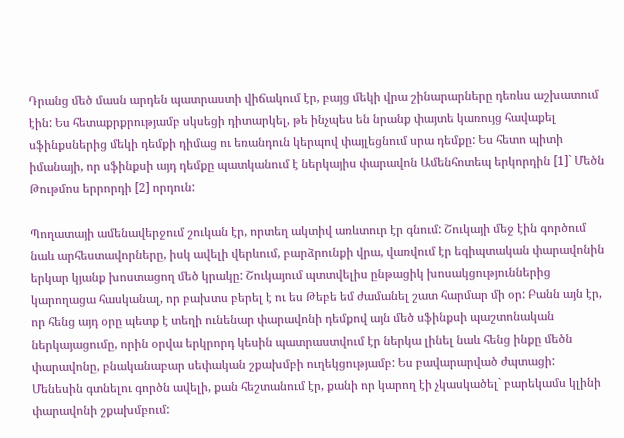Դրանց մեծ մասն արդեն պատրաստի վիճակում էր, բայց մեկի վրա շինարարները դեռևս աշխատում էին: Ես հետաքրքրությամբ սկսեցի դիտարկել, թե ինչպես են նրանք փայտե կառույց հավաքել սֆինքսներից մեկի դեմքի դիմաց ու եռանդուն կերպով փայլեցնում սրա դեմքը: Ես հետո պիտի իմանայի, որ սֆինքսի այդ դեմքը պատկանում է ներկայիս փարավոն Ամենհոտեպ երկորդին [1]` Մեծն Թութմոս երրորդի [2] որդուն:

Պողատայի ամենավերջում շուկան էր, որտեղ ակտիվ առևտուր էր գնում: Շուկայի մեջ էին գործում նաև արհեստավորները, իսկ ավելի վերևում, բարձրունքի վրա, վառվում էր եգիպտական փարավոնին երկար կյանք խոստացող մեծ կրակը: Շուկայում պտտվելիս ընթացիկ խոսակցություններից կարողացա հասկանալ, որ բախտս բերել է ու ես Թեբե եմ ժամանել շատ հարմար մի օր: Բանն այն էր, որ հենց այդ օրը պետք է տեղի ունենար փարավոնի դեմքով այն մեծ սֆինքսի պաշտոնական ներկայացումը, որին օրվա երկրորդ կեսին պատրաստվում էր ներկա լինել նաև հենց ինքը մեծն փարավոնը, բնականաբար սեփական շքախմբի ուղեկցությամբ: Ես բավարարված ժպտացի: Մենեսին գտնելու գործն ավելի, քան հեշտանում էր, քանի որ կարող էի չկասկածել` բարեկամս կլինի փարավոնի շքախմբում: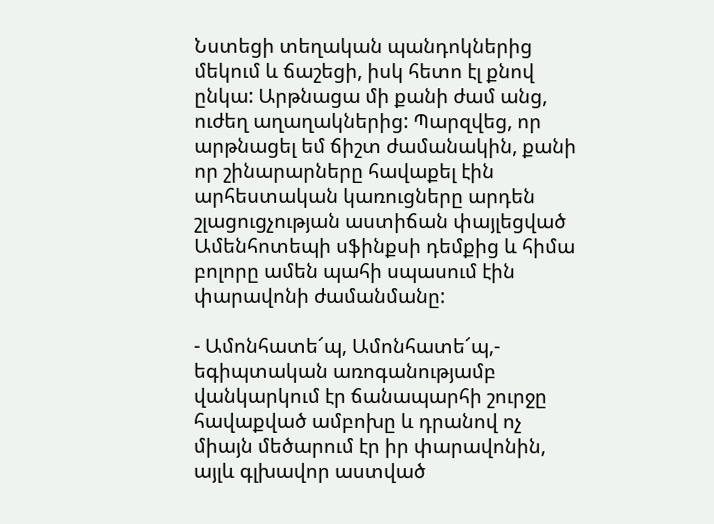Նստեցի տեղական պանդոկներից մեկում և ճաշեցի, իսկ հետո էլ քնով ընկա: Արթնացա մի քանի ժամ անց, ուժեղ աղաղակներից: Պարզվեց, որ արթնացել եմ ճիշտ ժամանակին, քանի որ շինարարները հավաքել էին արհեստական կառուցները արդեն շլացուցչության աստիճան փայլեցված Ամենհոտեպի սֆինքսի դեմքից և հիմա բոլորը ամեն պահի սպասում էին փարավոնի ժամանմանը:

- Ամոնհատե՜պ, Ամոնհատե՜պ,- եգիպտական առոգանությամբ վանկարկում էր ճանապարհի շուրջը հավաքված ամբոխը և դրանով ոչ միայն մեծարում էր իր փարավոնին, այլև գլխավոր աստված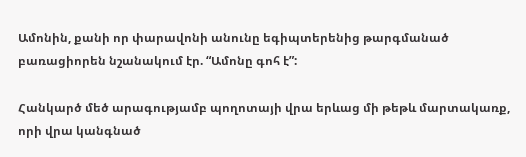Ամոնին, քանի որ փարավոնի անունը եգիպտերենից թարգմանած բառացիորեն նշանակում էր. “Ամոնը գոհ է”:

Հանկարծ մեծ արագությամբ պողոտայի վրա երևաց մի թեթև մարտակառք, որի վրա կանգնած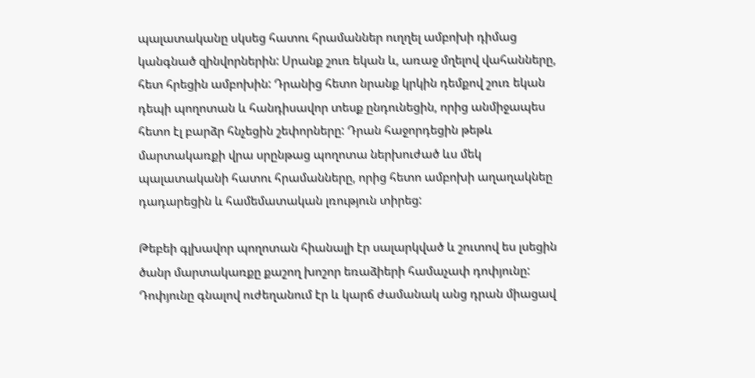պալատականը սկսեց հատու հրամաններ ուղղել ամբոխի դիմաց կանգնած զինվորներին: Սրանք շուռ եկան և, առաջ մղելով վահանները, հետ հրեցին ամբոխին: Դրանից հետո նրանք կրկին դեմքով շուռ եկան դեպի պողոտան և հանդիսավոր տեսք ընդունեցին, որից անմիջապես հետո էլ բարձր հնչեցին շեփորները: Դրան հաջորդեցին թեթև մարտակառքի վրա սրընթաց պողոտա ներխուժած ևս մեկ պալատականի հատու հրամանները, որից հետո ամբոխի աղաղակնեը դադարեցին և համեմատական լռություն տիրեց:

Թեբեի գլխավոր պողոտան հիանալի էր սալարկված և շուտով ես լսեցին ծանր մարտակառքը քաշող խոշոր եռաձիերի համաչափ դոփյունը: Դոփյունը գնալով ուժեղանում էր և կարճ ժամանակ անց դրան միացավ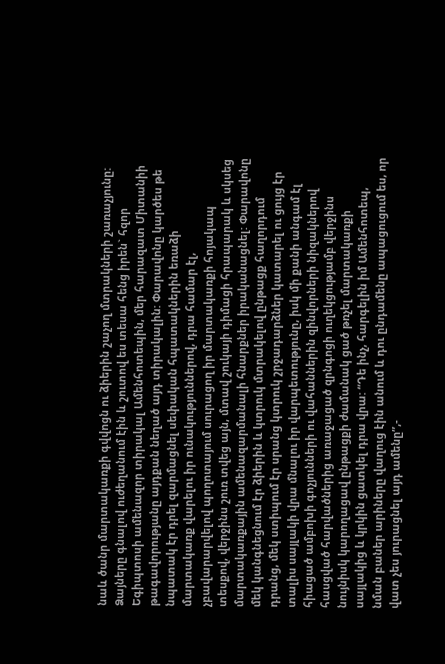նաև ծանր մարտակառքի գվվոցն ու ձիերին շաչող մտրակների շառաչյունը: Ձայները գնալով ուժեղանում էին և շուտով ես տեսա հենց իրեն` հզոր Եգիպտոսի ամենազոր տիրակալ Ամենհոտեպին, մեր հարազատ Միտանիի թագավորությանը այդքան նեղած այդ տիրակալին: Փարավոնը կարծես թե նպատակ էր դրել զարմացնել սեփական հպատակներին եռաձի մարտակառք վարելու իր ունակություններով, դրա համար էլ, չբավարարվելով պողոտայում սուրացող իր մարտակառքի հոյակապ տեսքով, վերջինս շուռ տվեց այն, մտավ շուկայի դիմացի հրապարակ և սկսեց մարտակառքային ամենազարմանալի հնարքներ իրականացնել: Փարավոնը մեկ կանգնեցնում էր ձիերին և կտրուկ մտրակելով ընթացք հաղորդում դրանց, մեկ ստիպում էր սրանց կտրուկ շրջադարձներ կատարել ու ցույց էր տալիս սայլակի վրա մնալու իր վարպետությունը, իսկ մի քանի անգամ էլ հիացած ամբոխի գոչյունների ու վահաններին զինվորների նիզակներով հասցված հարվածներից առաջացած զրնգոցի ուղեկցությամբ վերջինս նույնիսկ կարողացավ ընթացքի ժամանակ ցած թռչել մարտակառքի սայլակից և կրկին ցատկել դրա վրա: “Դե ինչ, հարգելին իմ Ամենհոտեպ, նման բաներ արիները վաղուց էին անում և դու ընդամենը ապացուցում ես, որ վատ չես յուրացնել այդ ամենը”,-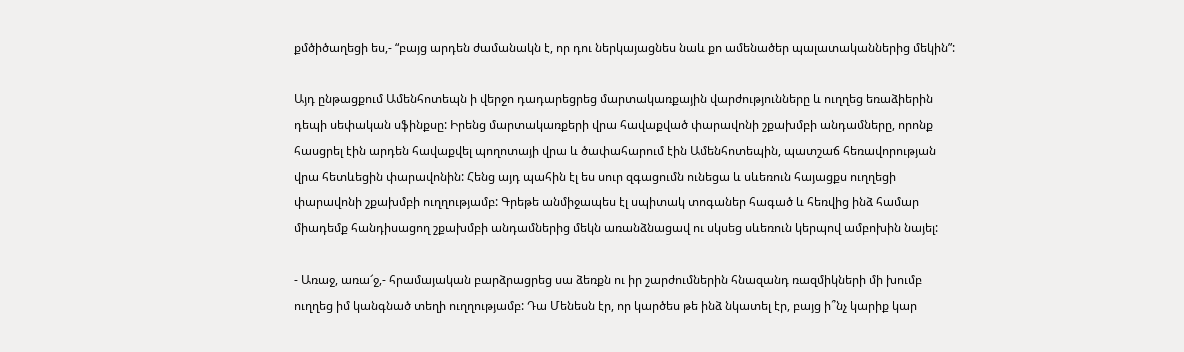քմծիծաղեցի ես,- “բայց արդեն ժամանակն է, որ դու ներկայացնես նաև քո ամենածեր պալատականներից մեկին”:

Այդ ընթացքում Ամենհոտեպն ի վերջո դադարեցրեց մարտակառքային վարժությունները և ուղղեց եռաձիերին դեպի սեփական սֆինքսը: Իրենց մարտակառքերի վրա հավաքված փարավոնի շքախմբի անդամները, որոնք հասցրել էին արդեն հավաքվել պողոտայի վրա և ծափահարում էին Ամենհոտեպին, պատշաճ հեռավորության վրա հետևեցին փարավոնին: Հենց այդ պահին էլ ես սուր զգացումն ունեցա և սևեռուն հայացքս ուղղեցի փարավոնի շքախմբի ուղղությամբ: Գրեթե անմիջապես էլ սպիտակ տոգաներ հագած և հեռվից ինձ համար միադեմք հանդիսացող շքախմբի անդամներից մեկն առանձնացավ ու սկսեց սևեռուն կերպով ամբոխին նայել:

- Առաջ, առա՜ջ,- հրամայական բարձրացրեց սա ձեռքն ու իր շարժումներին հնազանդ ռազմիկների մի խումբ ուղղեց իմ կանգնած տեղի ուղղությամբ: Դա Մենեսն էր, որ կարծես թե ինձ նկատել էր, բայց ի՞նչ կարիք կար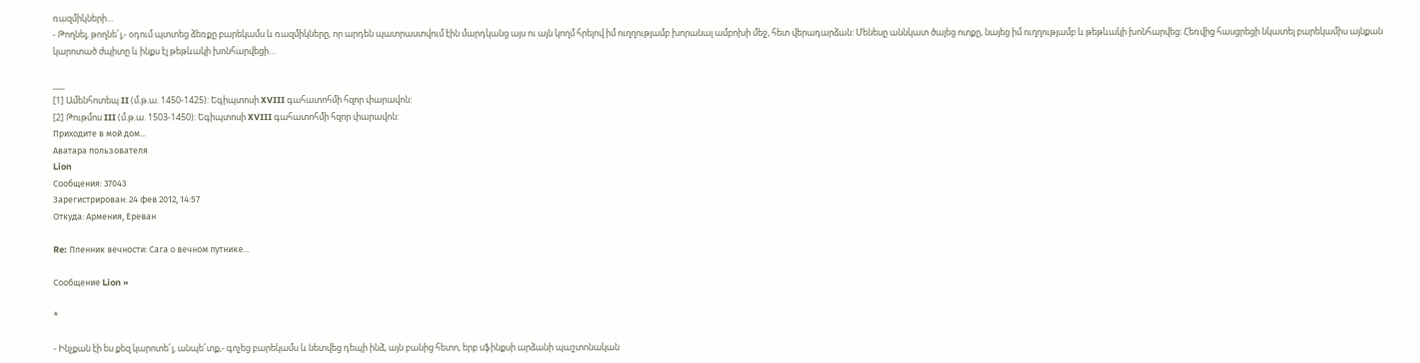ռազմիկների…
- Թողնել, թողնե՜լ,- օդում պտտեց ձեռքը բարեկամս և ռազմիկները, որ արդեն պատրաստվում էին մարդկանց այս ու այն կողմ հրելով իմ ուղղությամբ խորանալ ամբոխի մեջ, հետ վերադարձան: Մենեսը աննկատ ծալեց ոտքը, նայեց իմ ուղղությամբ և թեթևակի խոնհարվեց: Հեռվից հասցրեցի նկատել բարեկամիս այնքան կարոտած ժպիտը և ինքս էլ թեթևակի խոնհարվեցի…

___
[1] Ամենհոտեպ II (մ.թ.ա. 1450-1425): Եգիպտոսի XVIII գահատոհմի հզոր փարավոն:
[2] Թութմոս III (մ.թ.ա. 1503-1450): Եգիպտոսի XVIII գահատոհմի հզոր փարավոն:
Приходите в мой дом...
Аватара пользователя
Lion
Сообщения: 37043
Зарегистрирован: 24 фев 2012, 14:57
Откуда: Армения, Ереван

Re: Пленник вечности: Сага о вечном путнике...

Сообщение Lion »

*

- Ինչքան էի ես քեզ կարոտե՜լ, անպե՜տք,- գոչեց բարեկամս և նետվեց դեպի ինձ, այն բանից հետո, երբ սֆինքսի արձանի պաշտոնական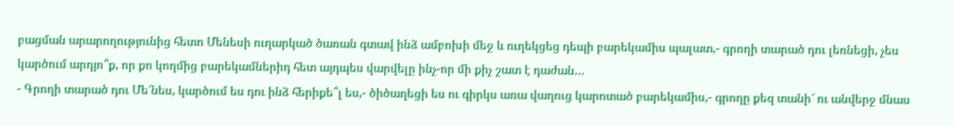բացման արարողությունից հետո Մենեսի ուղարկած ծառան գտավ ինձ ամբոխի մեջ և ուղեկցեց դեպի բարեկամիս պալատ,- գրողի տարած դու լեռնեցի, չես կարծում արդյո՞ք, որ քո կողմից բարեկամներիդ հետ այդպես վարվելը ինչ-որ մի քիչ շատ է դաժան…
- Գրողի տարած դու Մե՜նես, կարծում ես դու ինձ հերիքե՞լ ես,- ծիծաղեցի ես ու գիրկս առա վաղուց կարոտած բարեկամիս,- գրողը քեզ տանի՜ ու անվերջ մնաս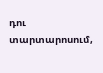դու տարտարոսում,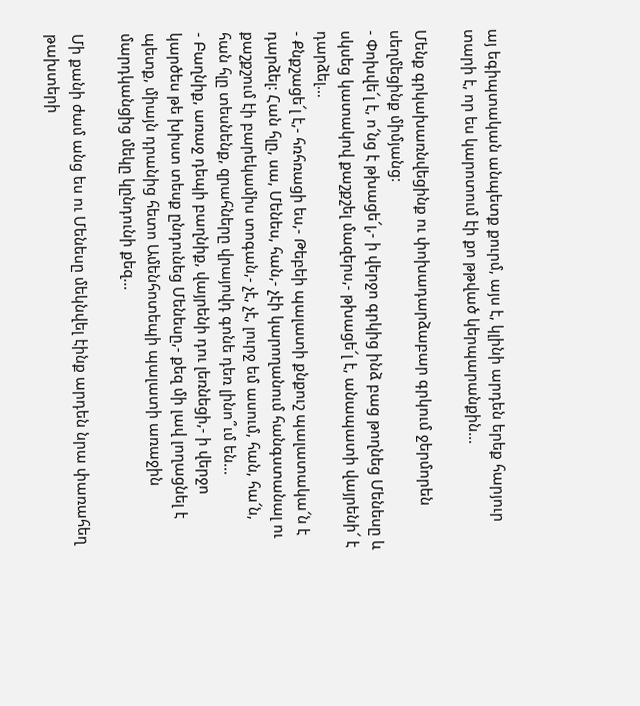այ եգիպտական անպետք քուրմ, այս է, կլինի արդեն երեք հարյուր տարի է, որ ես կարոտում էի քո թթված կերպարանքին…

Մենք գրկախառնվեցինք ու փոխադարձաբար գրկում ջերմորեն սեղմեցինք միմյանց:
- Փոխվե՜լ է, ո՜նց է թխացե՜լ,- ի վերջո գրկից ինձ բաց թողնեց Մենեսը և սկսեց կատակով քաշքշել մազերս,- թխացե՜լ է, անապատի վայրենի՜ է դարձել…
- Քնքշացե՜լ է,- հռհռացի ես,- Թեբեի պալատի քնքուշ պալատակա՜ն է դարձել: Հան հլը, սա, Մենես, հան,- չէի կարողանում հանգստանալ ու քաշքշում էի բարեկամիս տոգան,- չէ, չէ, լուրջ եմ ասում, հան, հա՜ն, հան հլը տեսնենք, զրահները վրայովդ գոնե դեռ լինո՞ւմ են…
- Բաղնիք, առաջ դեպի բաղնիք, վայրենի դու լեռնեցի,- ի վերջո կարծես թե խիստ տեսք ընդունեց Մենեսը,- քեզ մի լավ լողացնել է պետք, միայն դրանից հետո Ամենհոտեպի պալատի առաջին մարդկանցից մեկը կընդունի քեզ…

Մի քանի ժամ անց ես ու Մենեսը մեկնվել էինք արդեն նրա փառահեղ թախտերի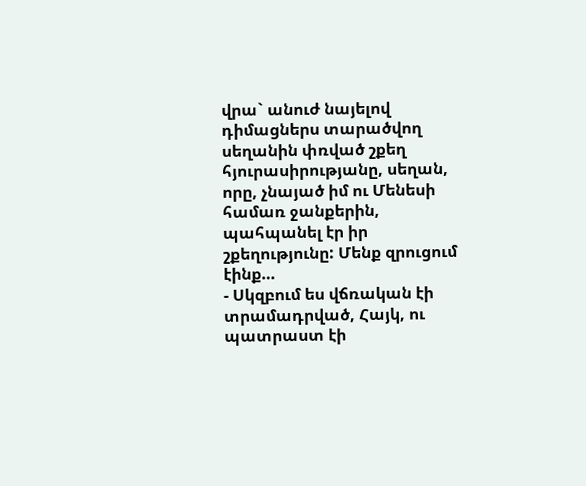վրա` անուժ նայելով դիմացներս տարածվող սեղանին փռված շքեղ հյուրասիրությանը, սեղան, որը, չնայած իմ ու Մենեսի համառ ջանքերին, պահպանել էր իր շքեղությունը: Մենք զրուցում էինք…
- Սկզբում ես վճռական էի տրամադրված, Հայկ, ու պատրաստ էի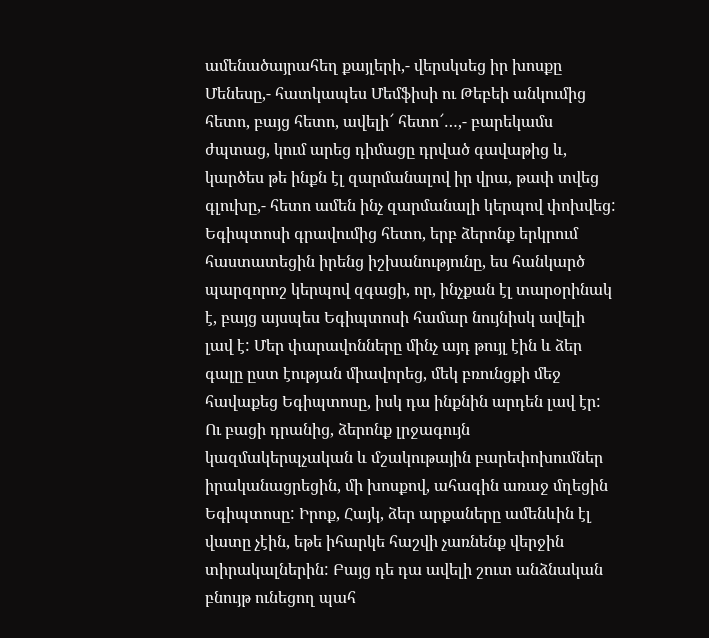ամենածայրահեղ քայլերի,- վերսկսեց իր խոսքը Մենեսը,- հատկապես Մեմֆիսի ու Թեբեի անկումից հետո, բայց հետո, ավելի՜ հետո՜…,- բարեկամս ժպտաց, կում արեց դիմացը դրված գավաթից և, կարծես թե ինքն էլ զարմանալով իր վրա, թափ տվեց գլուխը,- հետո ամեն ինչ զարմանալի կերպով փոխվեց: Եգիպտոսի գրավումից հետո, երբ ձերոնք երկրում հաստատեցին իրենց իշխանությունը, ես հանկարծ պարզորոշ կերպով զգացի, որ, ինչքան էլ տարօրինակ է, բայց այսպես Եգիպտոսի համար նույնիսկ ավելի լավ է: Մեր փարավոնները մինչ այդ թույլ էին և ձեր գալը ըստ էության միավորեց, մեկ բռունցքի մեջ հավաքեց Եգիպտոսը, իսկ դա ինքնին արդեն լավ էր: Ու բացի դրանից, ձերոնք լրջագույն կազմակերպչական և մշակութային բարեփոխումներ իրականացրեցին, մի խոսքով, ահագին առաջ մղեցին Եգիպտոսը: Իրոք, Հայկ, ձեր արքաները ամենևին էլ վատը չէին, եթե իհարկե հաշվի չառնենք վերջին տիրակալներին: Բայց դե դա ավելի շուտ անձնական բնույթ ունեցող պահ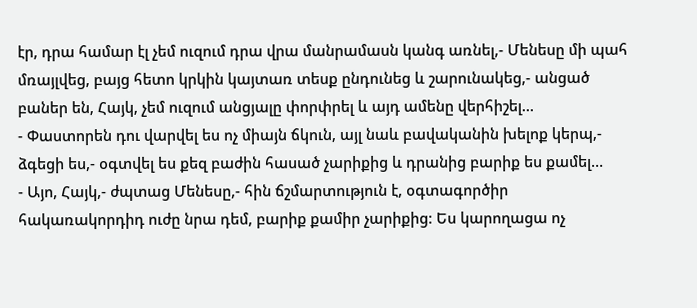էր, դրա համար էլ չեմ ուզում դրա վրա մանրամասն կանգ առնել,- Մենեսը մի պահ մռայլվեց, բայց հետո կրկին կայտառ տեսք ընդունեց և շարունակեց,- անցած բաներ են, Հայկ, չեմ ուզում անցյալը փորփրել և այդ ամենը վերհիշել…
- Փաստորեն դու վարվել ես ոչ միայն ճկուն, այլ նաև բավականին խելոք կերպ,- ձգեցի ես,- օգտվել ես քեզ բաժին հասած չարիքից և դրանից բարիք ես քամել…
- Այո, Հայկ,- ժպտաց Մենեսը,- հին ճշմարտություն է, օգտագործիր հակառակորդիդ ուժը նրա դեմ, բարիք քամիր չարիքից: Ես կարողացա ոչ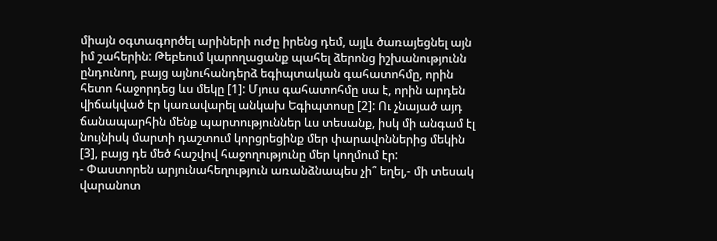միայն օգտագործել արիների ուժը իրենց դեմ, այլև ծառայեցնել այն իմ շահերին: Թեբեում կարողացանք պահել ձերոնց իշխանությունն ընդունող, բայց այնուհանդերձ եգիպտական գահատոհմը, որին հետո հաջորդեց ևս մեկը [1]: Մյուս գահատոհմը սա է, որին արդեն վիճակված էր կառավարել անկախ Եգիպտոսը [2]: Ու չնայած այդ ճանապարհին մենք պարտություններ ևս տեսանք, իսկ մի անգամ էլ նույնիսկ մարտի դաշտում կորցրեցինք մեր փարավոններից մեկին [3], բայց դե մեծ հաշվով հաջողությունը մեր կողմում էր:
- Փաստորեն արյունահեղություն առանձնապես չի՞ եղել,- մի տեսակ վարանոտ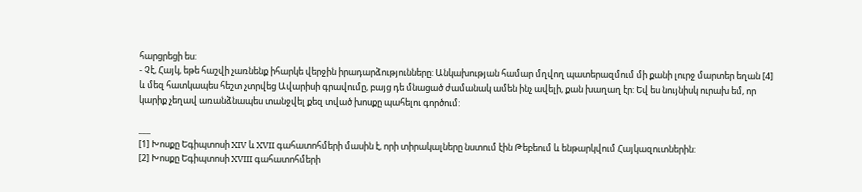հարցրեցի ես:
- Չէ, Հայկ, եթե հաշվի չառնենք իհարկե վերջին իրադարձությունները: Անկախության համար մղվող պատերազմում մի քանի լուրջ մարտեր եղան [4] և մեզ հատկապես հեշտ չտրվեց Ավարիսի գրավումը, բայց դե մնացած ժամանակ ամեն ինչ ավելի, քան խաղաղ էր: Եվ ես նույնիսկ ուրախ եմ, որ կարիք չեղավ առանձնապես տանջվել քեզ տված խոսքը պահելու գործում:

___
[1] Խոսքը Եգիպտոսի XIV և XVII գահատոհմերի մասին է, որի տիրակալները նստում էին Թեբեում և ենթարկվում Հայկազուտներին:
[2] Խոսքը Եգիպտոսի XVIII գահատոհմերի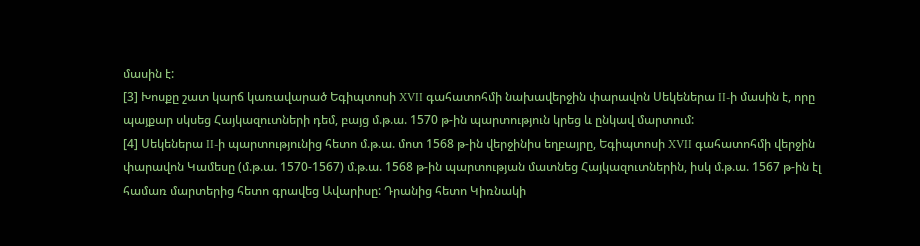մասին է:
[3] Խոսքը շատ կարճ կառավարած Եգիպտոսի XVII գահատոհմի նախավերջին փարավոն Սեկեներա II-ի մասին է, որը պայքար սկսեց Հայկազուտների դեմ, բայց մ.թ.ա. 1570 թ-ին պարտություն կրեց և ընկավ մարտում:
[4] Սեկեներա II-ի պարտությունից հետո մ.թ.ա. մոտ 1568 թ-ին վերջինիս եղբայրը, Եգիպտոսի XVII գահատոհմի վերջին փարավոն Կամեսը (մ.թ.ա. 1570-1567) մ.թ.ա. 1568 թ-ին պարտության մատնեց Հայկազուտներին, իսկ մ.թ.ա. 1567 թ-ին էլ համառ մարտերից հետո գրավեց Ավարիսը: Դրանից հետո Կիռնակի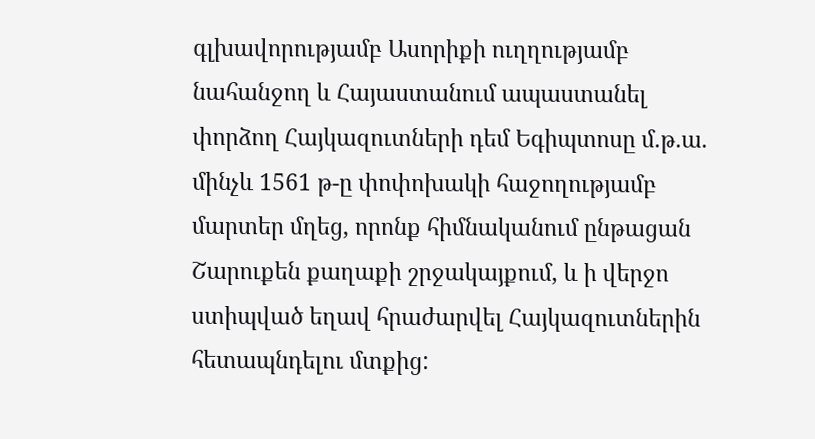գլխավորությամբ Ասորիքի ուղղությամբ նահանջող և Հայաստանում ապաստանել փորձող Հայկազուտների դեմ Եգիպտոսը մ.թ.ա. մինչև 1561 թ-ը փոփոխակի հաջողությամբ մարտեր մղեց, որոնք հիմնականում ընթացան Շարուքեն քաղաքի շրջակայքում, և ի վերջո ստիպված եղավ հրաժարվել Հայկազուտներին հետապնդելու մտքից: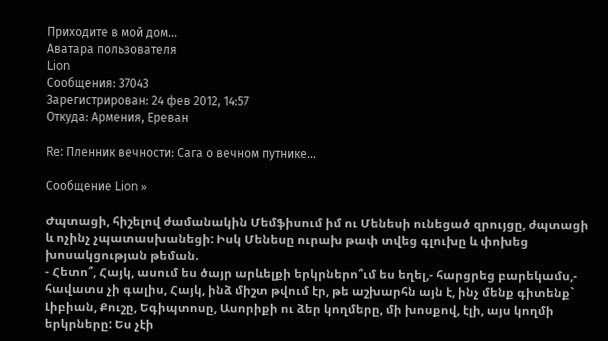Приходите в мой дом...
Аватара пользователя
Lion
Сообщения: 37043
Зарегистрирован: 24 фев 2012, 14:57
Откуда: Армения, Ереван

Re: Пленник вечности: Сага о вечном путнике...

Сообщение Lion »

Ժպտացի, հիշելով ժամանակին Մեմֆիսում իմ ու Մենեսի ունեցած զրույցը, ժպտացի և ոչինչ չպատասխանեցի: Իսկ Մենեսը ուրախ թափ տվեց գլուխը և փոխեց խոսակցության թեման.
- Հետո՞, Հայկ, ասում ես ծայր արևելքի երկրներո՞ւմ ես եղել,- հարցրեց բարեկամս,- հավատս չի գալիս, Հայկ, ինձ միշտ թվում էր, թե աշխարհն այն է, ինչ մենք գիտենք` Լիբիան, Քուշը, Եգիպտոսը, Ասորիքի ու ձեր կողմերը, մի խոսքով, էլի, այս կողմի երկրները: Ես չէի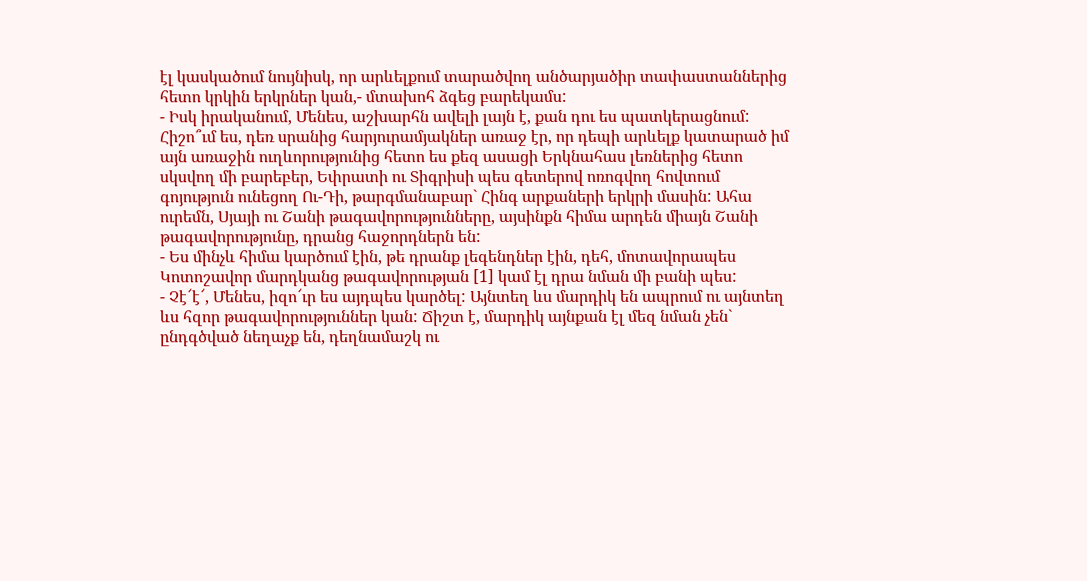էլ կասկածում նույնիսկ, որ արևելքում տարածվող անծարյածիր տափաստաններից հետո կրկին երկրներ կան,- մտախոհ ձգեց բարեկամս:
- Իսկ իրականում, Մենես, աշխարհն ավելի լայն է, քան դու ես պատկերացնում: Հիշո՞ւմ ես, դեռ սրանից հարյուրամյակներ առաջ էր, որ դեպի արևելք կատարած իմ այն առաջին ուղևորությունից հետո ես քեզ ասացի Երկնահաս լեռներից հետո սկսվող մի բարեբեր, Եփրատի ու Տիգրիսի պես գետերով ոռոգվող հովտում գոյություն ունեցող Ու-Դի, թարգմանաբար` Հինգ արքաների երկրի մասին: Ահա ուրեմն, Սյայի ու Շանի թագավորությունները, այսինքն հիմա արդեն միայն Շանի թագավորությունը, դրանց հաջորդներն են:
- Ես մինչև հիմա կարծում էին, թե դրանք լեգենդներ էին, դեհ, մոտավորապես Կոտոշավոր մարդկանց թագավորության [1] կամ էլ դրա նման մի բանի պես:
- Չէ՜է՜, Մենես, իզո՜ւր ես այդպես կարծել: Այնտեղ ևս մարդիկ են ապրում ու այնտեղ ևս հզոր թագավորություններ կան: Ճիշտ է, մարդիկ այնքան էլ մեզ նման չեն` ընդգծված նեղաչք են, դեղնամաշկ ու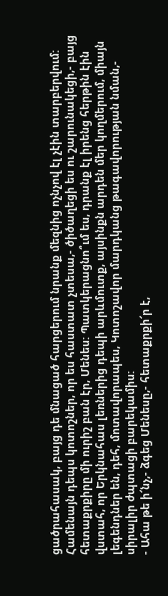ցածրահասակ, բայց դե մնացած հարցերում նրանք մեզնից ոչնչով էլ չէին տարբերվում: Համենայն դեպս կոտոշներ, որ ես հաստատ չտեսա,- ծիծաղեցի ես ու շարունակեցի,- բայց հետաքրքիրը մի ուրիշ բան էր, Մենես: Պատկերացնո՞ւմ ես, դրանք էլ իրենց հերթին էին վստահ, որ Երկնահաս լեռներից դեպի արևմուտք, այսինքն արդեն մեր կողմերում, միայն լեգենդներ են, դեհ, մոտավորապես, Կոտոշավոր մարդկանց թագավորության նման,- սիրալիր ժպտացի բարեկամիս:
- Ահա թե ի՜նչ,- ձգեց Մենեսը,- հետաքրքի՜ր է,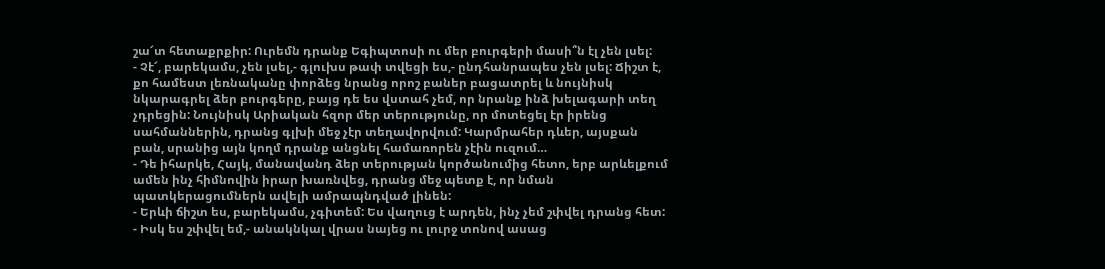շա՜տ հետաքրքիր: Ուրեմն դրանք Եգիպտոսի ու մեր բուրգերի մասի՞ն էլ չեն լսել:
- Չէ՜, բարեկամս, չեն լսել,- գլուխս թափ տվեցի ես,- ընդհանրապես չեն լսել: Ճիշտ է, քո համեստ լեռնականը փորձեց նրանց որոշ բաներ բացատրել և նույնիսկ նկարագրել ձեր բուրգերը, բայց դե ես վստահ չեմ, որ նրանք ինձ խելագարի տեղ չդրեցին: Նույնիսկ Արիական հզոր մեր տերությունը, որ մոտեցել էր իրենց սահմաններին, դրանց գլխի մեջ չէր տեղավորվում: Կարմրահեր դևեր, այսքան բան, սրանից այն կողմ դրանք անցնել համառորեն չէին ուզում…
- Դե իհարկե, Հայկ, մանավանդ ձեր տերության կործանումից հետո, երբ արևելքում ամեն ինչ հիմնովին իրար խառնվեց, դրանց մեջ պետք է, որ նման պատկերացումներն ավելի ամրապնդված լինեն:
- Երևի ճիշտ ես, բարեկամս, չգիտեմ: Ես վաղուց է արդեն, ինչ չեմ շփվել դրանց հետ:
- Իսկ ես շփվել եմ,- անակնկալ վրաս նայեց ու լուրջ տոնով ասաց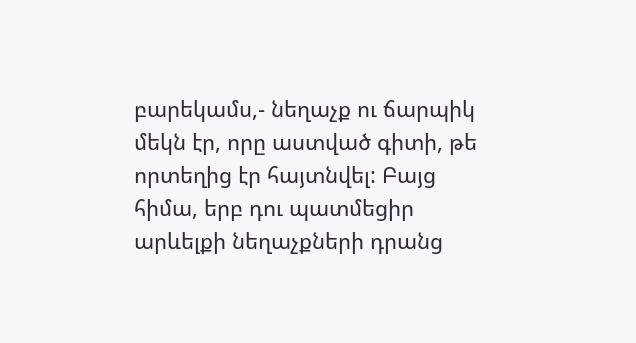բարեկամս,- նեղաչք ու ճարպիկ մեկն էր, որը աստված գիտի, թե որտեղից էր հայտնվել: Բայց հիմա, երբ դու պատմեցիր արևելքի նեղաչքների դրանց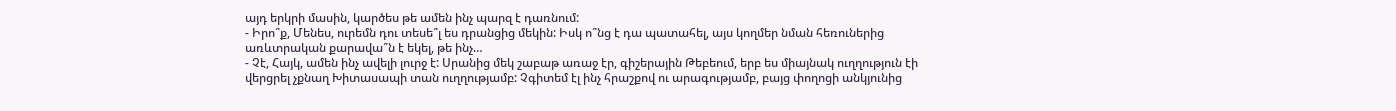այդ երկրի մասին, կարծես թե ամեն ինչ պարզ է դառնում:
- Իրո՞ք, Մենես, ուրեմն դու տեսե՞լ ես դրանցից մեկին: Իսկ ո՞նց է դա պատահել, այս կողմեր նման հեռուներից առևտրական քարավա՞ն է եկել, թե ինչ…
- Չէ, Հայկ, ամեն ինչ ավելի լուրջ է: Սրանից մեկ շաբաթ առաջ էր, գիշերային Թեբեում, երբ ես միայնակ ուղղություն էի վերցրել չքնաղ Խիտասապի տան ուղղությամբ: Չգիտեմ էլ ինչ հրաշքով ու արագությամբ, բայց փողոցի անկյունից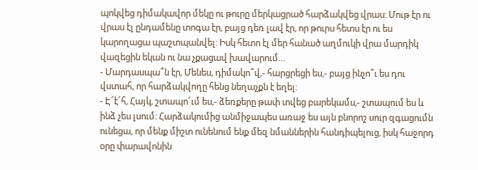պոկվեց դիմակավոր մեկը ու թուրը մերկացրած հարձակվեց վրաս: Մութ էր ու վրաս էլ ընդամենը տոգա էր, բայց դեռ լավ էր, որ թուրս հետս էր ու ես կարողացա պաշտպանվել: Իսկ հետո էլ մեր հանած աղմուկի վրա մարդիկ վազեցին եկան ու նա չքացավ խավարում…
- Մարդասպա՞ն էր, Մենես, դիմակո՞վ,- հարցրեցի ես,- բայց ինչո՞ւ ես դու վստահ, որ հարձակվողը հենց նեղաչքն է եղել:
- Է՜է՜հ, Հայկ, շտապո՜ւմ ես,- ձեռքերը թափ տվեց բարեկամս,- շտապում ես և ինձ չես լսում: Հարձակումից անմիջապես առաջ ես այն բնորոշ սուր զգացումն ունեցա, որ մենք միշտ ունենում ենք մեզ նմաններին հանդիպելուց, իսկ հաջորդ օրը փարավոնին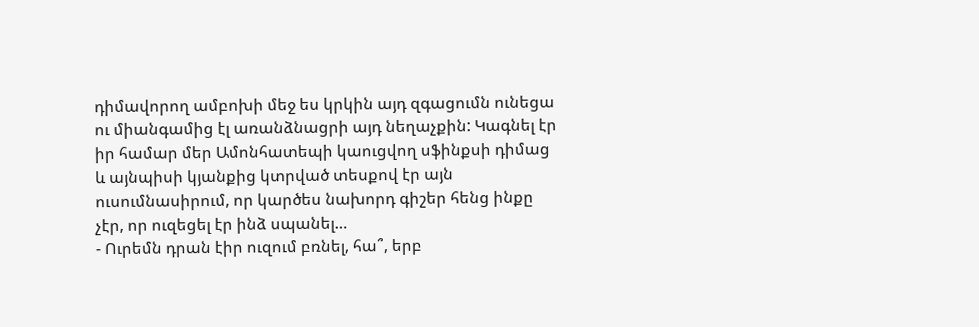դիմավորող ամբոխի մեջ ես կրկին այդ զգացումն ունեցա ու միանգամից էլ առանձնացրի այդ նեղաչքին: Կագնել էր իր համար մեր Ամոնհատեպի կաուցվող սֆինքսի դիմաց և այնպիսի կյանքից կտրված տեսքով էր այն ուսումնասիրում, որ կարծես նախորդ գիշեր հենց ինքը չէր, որ ուզեցել էր ինձ սպանել…
- Ուրեմն դրան էիր ուզում բռնել, հա՞, երբ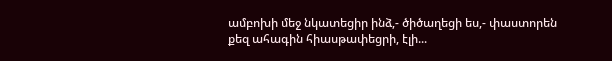ամբոխի մեջ նկատեցիր ինձ,- ծիծաղեցի ես,- փաստորեն քեզ ահագին հիասթափեցրի, էլի...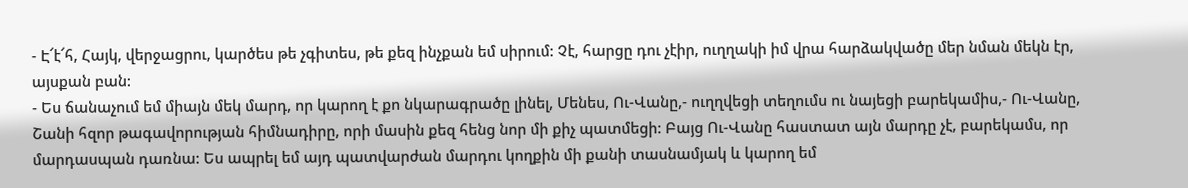- Է՜է՜հ, Հայկ, վերջացրու, կարծես թե չգիտես, թե քեզ ինչքան եմ սիրում: Չէ, հարցը դու չէիր, ուղղակի իմ վրա հարձակվածը մեր նման մեկն էր, այսքան բան:
- Ես ճանաչում եմ միայն մեկ մարդ, որ կարող է քո նկարագրածը լինել, Մենես, Ու-Վանը,- ուղղվեցի տեղումս ու նայեցի բարեկամիս,- Ու-Վանը, Շանի հզոր թագավորության հիմնադիրը, որի մասին քեզ հենց նոր մի քիչ պատմեցի: Բայց Ու-Վանը հաստատ այն մարդը չէ, բարեկամս, որ մարդասպան դառնա: Ես ապրել եմ այդ պատվարժան մարդու կողքին մի քանի տասնամյակ և կարող եմ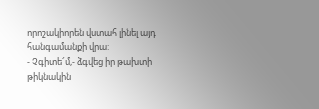որոշակիորեն վստահ լինել այդ հանգամանքի վրա:
- Չգիտե՜մ,- ձգվեց իր թախտի թիկնակին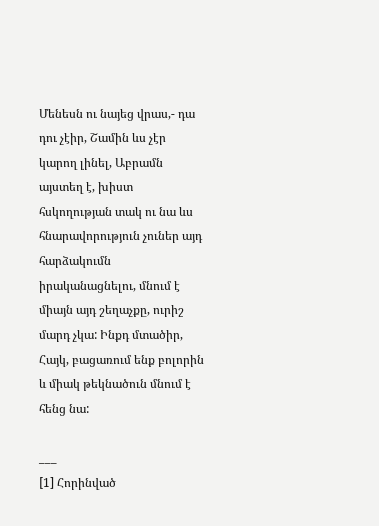Մենեսն ու նայեց վրաս,- դա դու չէիր, Շամին ևս չէր կարող լինել, Աբրամն այստեղ է, խիստ հսկողության տակ ու նա ևս հնարավորություն չուներ այդ հարձակումն իրականացնելու, մնում է միայն այդ շեղաչքը, ուրիշ մարդ չկա: Ինքդ մտածիր, Հայկ, բացառում ենք բոլորին և միակ թեկնածուն մնում է հենց նա:

___
[1] Հորինված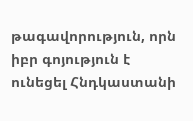թագավորություն, որն իբր գոյություն է ունեցել Հնդկաստանի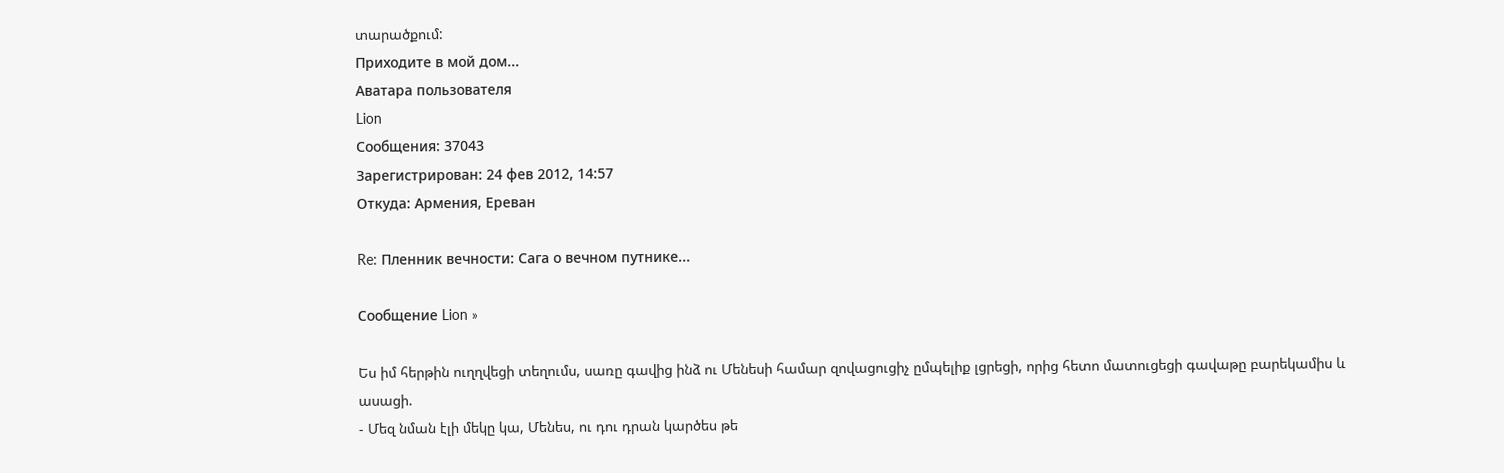տարածքում:
Приходите в мой дом...
Аватара пользователя
Lion
Сообщения: 37043
Зарегистрирован: 24 фев 2012, 14:57
Откуда: Армения, Ереван

Re: Пленник вечности: Сага о вечном путнике...

Сообщение Lion »

Ես իմ հերթին ուղղվեցի տեղումս, սառը գավից ինձ ու Մենեսի համար զովացուցիչ ըմպելիք լցրեցի, որից հետո մատուցեցի գավաթը բարեկամիս և ասացի.
- Մեզ նման էլի մեկը կա, Մենես, ու դու դրան կարծես թե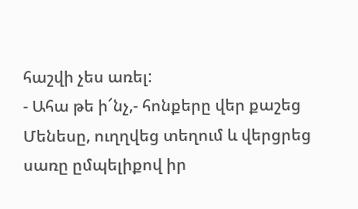հաշվի չես առել:
- Ահա թե ի՜նչ,- հոնքերը վեր քաշեց Մենեսը, ուղղվեց տեղում և վերցրեց սառը ըմպելիքով իր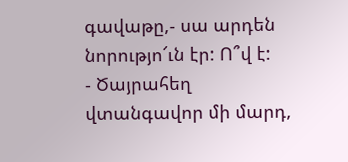գավաթը,- սա արդեն նորությո՜ւն էր: Ո՞վ է:
- Ծայրահեղ վտանգավոր մի մարդ,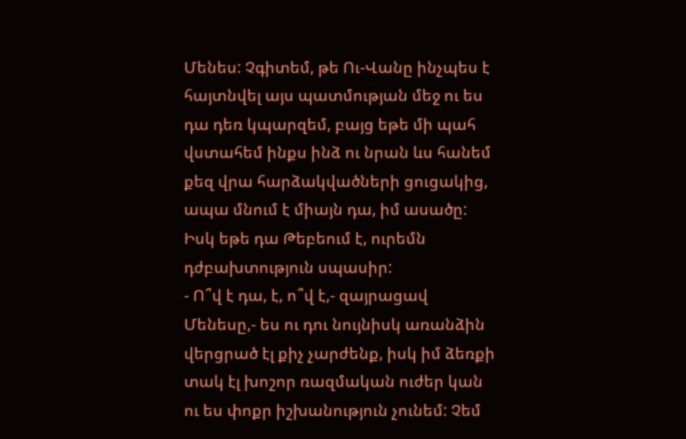Մենես: Չգիտեմ, թե Ու-Վանը ինչպես է հայտնվել այս պատմության մեջ ու ես դա դեռ կպարզեմ, բայց եթե մի պահ վստահեմ ինքս ինձ ու նրան ևս հանեմ քեզ վրա հարձակվածների ցուցակից, ապա մնում է միայն դա, իմ ասածը: Իսկ եթե դա Թեբեում է, ուրեմն դժբախտություն սպասիր:
- Ո՞վ է դա, է, ո՞վ է,- զայրացավ Մենեսը,- ես ու դու նույնիսկ առանձին վերցրած էլ քիչ չարժենք, իսկ իմ ձեռքի տակ էլ խոշոր ռազմական ուժեր կան ու ես փոքր իշխանություն չունեմ: Չեմ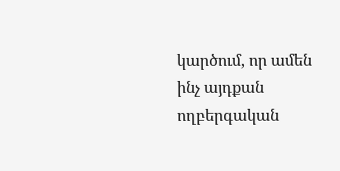կարծում, որ ամեն ինչ այդքան ողբերգական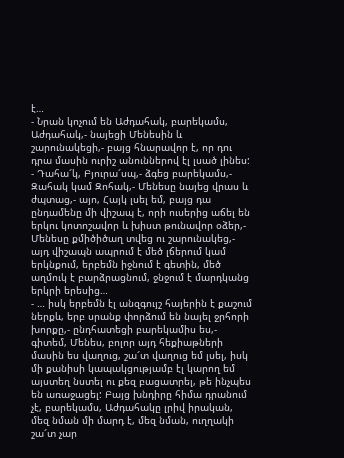է…
- Նրան կոչում են Աժդահակ, բարեկամս, Աժդահակ,- նայեցի Մենեսին և շարունակեցի,- բայց հնարավոր է, որ դու դրա մասին ուրիշ անուններով էլ լսած լինես:
- Դահա՜կ, Բյուրա՜սպ,- ձգեց բարեկամս,- Զահակ կամ Զոհակ,- Մենեսը նայեց վրաս և ժպտաց,- այո, Հայկ լսել եմ, բայց դա ընդամենը մի վիշապ է, որի ուսերից աճել են երկու կոտոշավոր և խիստ թունավոր օձեր,- Մենեսը քմիծիծաղ տվեց ու շարունակեց,- այդ վիշապն ապրում է մեծ լճերում կամ երկնքում, երբեմն իջնում է գետին, մեծ աղմուկ է բարձրացնում, ջնջում է մարդկանց երկրի երեսից…
- … իսկ երբեմն էլ անզգույշ հայերին է քաշում ներքև, երբ սրանք փորձում են նայել ջրհորի խորքը,- ընդհատեցի բարեկամիս ես,- գիտեմ, Մենես, բոլոր այդ հեքիաթների մասին ես վաղուց, շա՜տ վաղուց եմ լսել, իսկ մի քանիսի կապակցությամբ էլ կարող եմ այստեղ նստել ու քեզ բացատրել, թե ինչպես են առաջացել: Բայց խնդիրը հիմա դրանում չէ, բարեկամս, Աժդահակը լրիվ իրական, մեզ նման մի մարդ է, մեզ նման, ուղղակի շա՜տ չար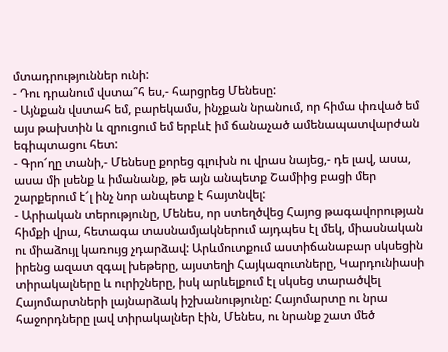մտադրություններ ունի:
- Դու դրանում վստա՞հ ես,- հարցրեց Մենեսը:
- Այնքան վստահ եմ, բարեկամս, ինչքան նրանում, որ հիմա փռված եմ այս թախտին և զրուցում եմ երբևէ իմ ճանաչած ամենապատվարժան եգիպտացու հետ:
- Գրո՜ղը տանի,- Մենեսը քորեց գլուխն ու վրաս նայեց,- դե լավ, ասա, ասա մի լսենք և իմանանք, թե այն անպետք Շամիից բացի մեր շարքերում է՜լ ինչ նոր անպետք է հայտնվել:
- Արիական տերությունը, Մենես, որ ստեղծվեց Հայոց թագավորության հիմքի վրա, հետագա տասնամյակներում այդպես էլ մեկ, միասնական ու միաձույլ կառույց չդարձավ: Արևմուտքում աստիճանաբար սկսեցին իրենց ազատ զգալ խեթերը, այստեղի Հայկազուտները, Կարդունիասի տիրակալները և ուրիշները, իսկ արևելքում էլ սկսեց տարածվել Հայոմարտների լայնարձակ իշխանությունը: Հայոմարտը ու նրա հաջորդները լավ տիրակալներ էին, Մենես, ու նրանք շատ մեծ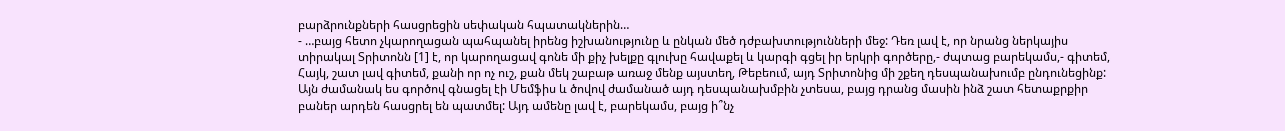բարձրունքների հասցրեցին սեփական հպատակներին…
- …բայց հետո չկարողացան պահպանել իրենց իշխանությունը և ընկան մեծ դժբախտությունների մեջ: Դեռ լավ է, որ նրանց ներկայիս տիրակալ Տրիտոնն [1] է, որ կարողացավ գոնե մի քիչ խելքը գլուխը հավաքել և կարգի գցել իր երկրի գործերը,- ժպտաց բարեկամս,- գիտեմ, Հայկ, շատ լավ գիտեմ, քանի որ ոչ ուշ, քան մեկ շաբաթ առաջ մենք այստեղ, Թեբեում, այդ Տրիտոնից մի շքեղ դեսպանախումբ ընդունեցինք: Այն ժամանակ ես գործով գնացել էի Մեմֆիս և ծովով ժամանած այդ դեսպանախմբին չտեսա, բայց դրանց մասին ինձ շատ հետաքրքիր բաներ արդեն հասցրել են պատմել: Այդ ամենը լավ է, բարեկամս, բայց ի՞նչ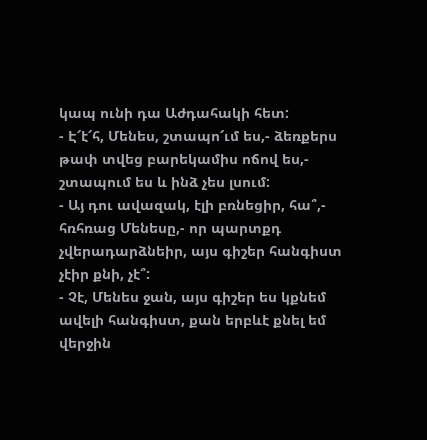կապ ունի դա Աժդահակի հետ:
- Է՜է՜հ, Մենես, շտապո՜ւմ ես,- ձեռքերս թափ տվեց բարեկամիս ոճով ես,- շտապում ես և ինձ չես լսում:
- Այ դու ավազակ, էլի բռնեցիր, հա՞,- հռհռաց Մենեսը,- որ պարտքդ չվերադարձնեիր, այս գիշեր հանգիստ չէիր քնի, չէ՞:
- Չէ, Մենես ջան, այս գիշեր ես կքնեմ ավելի հանգիստ, քան երբևէ քնել եմ վերջին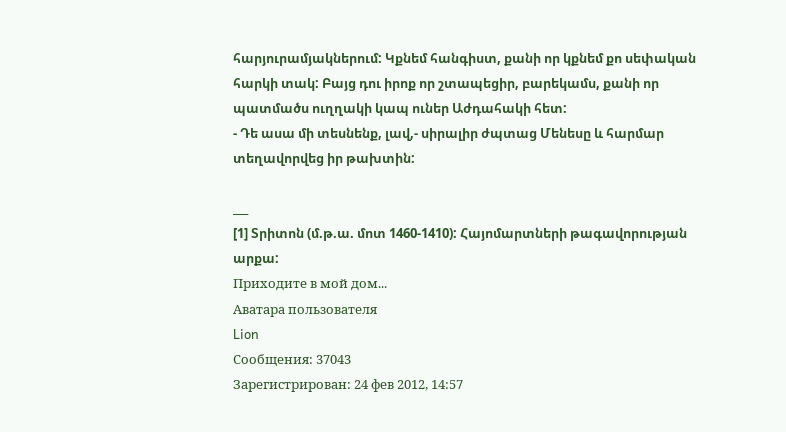հարյուրամյակներում: Կքնեմ հանգիստ, քանի որ կքնեմ քո սեփական հարկի տակ: Բայց դու իրոք որ շտապեցիր, բարեկամս, քանի որ պատմածս ուղղակի կապ ուներ Աժդահակի հետ:
- Դե ասա մի տեսնենք, լավ,- սիրալիր ժպտաց Մենեսը և հարմար տեղավորվեց իր թախտին:

___
[1] Տրիտոն (մ.թ.ա. մոտ 1460-1410): Հայոմարտների թագավորության արքա:
Приходите в мой дом...
Аватара пользователя
Lion
Сообщения: 37043
Зарегистрирован: 24 фев 2012, 14:57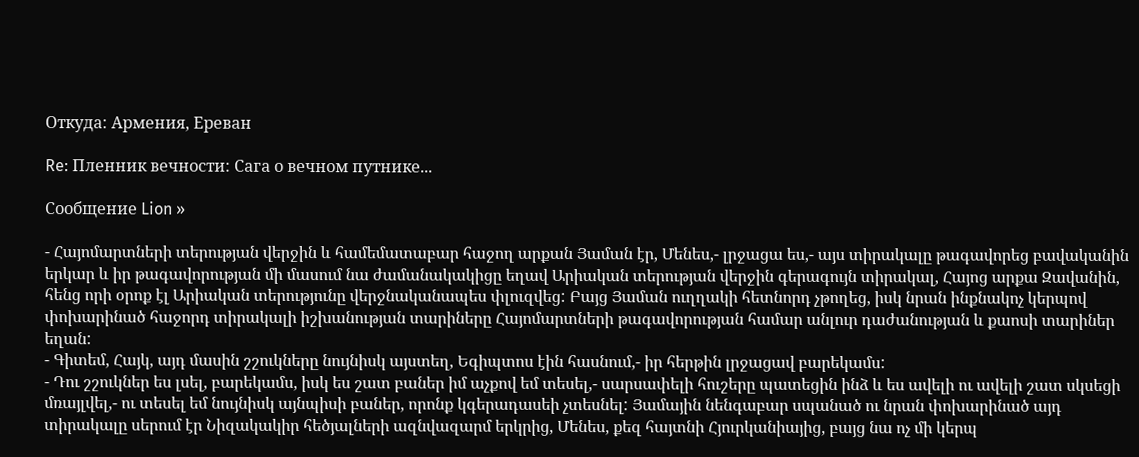Откуда: Армения, Ереван

Re: Пленник вечности: Сага о вечном путнике...

Сообщение Lion »

- Հայոմարտների տերության վերջին և համեմատաբար հաջող արքան Յաման էր, Մենես,- լրջացա ես,- այս տիրակալը թագավորեց բավականին երկար և իր թագավորության մի մասում նա ժամանակակիցը եղավ Արիական տերության վերջին գերագույն տիրակալ, Հայոց արքա Զավանին, հենց որի օրոք էլ Արիական տերությունը վերջնականապես փլուզվեց: Բայց Յաման ուղղակի հետնորդ չթողեց, իսկ նրան ինքնակոչ կերպով փոխարինած հաջորդ տիրակալի իշխանության տարիները Հայոմարտների թագավորության համար անլուր դաժանության և քաոսի տարիներ եղան:
- Գիտեմ, Հայկ, այդ մասին շշուկները նույնիսկ այստեղ, Եգիպտոս էին հասնում,- իր հերթին լրջացավ բարեկամս:
- Դու շշուկներ ես լսել, բարեկամս, իսկ ես շատ բաներ իմ աչքով եմ տեսել,- սարսափելի հուշերը պատեցին ինձ և ես ավելի ու ավելի շատ սկսեցի մռայլվել,- ու տեսել եմ նույնիսկ այնպիսի բաներ, որոնք կգերադասեի չտեսնել: Յամային նենգաբար սպանած ու նրան փոխարինած այդ տիրակալը սերում էր Նիզակակիր հեծյալների ազնվազարմ երկրից, Մենես, քեզ հայտնի Հյուրկանիայից, բայց նա ոչ մի կերպ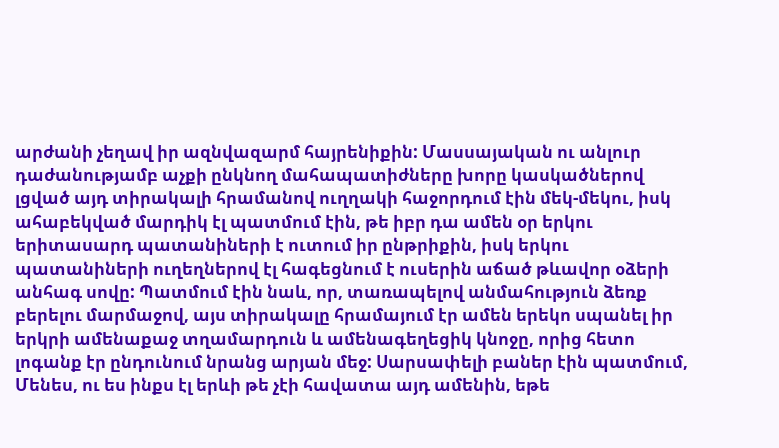արժանի չեղավ իր ազնվազարմ հայրենիքին: Մասսայական ու անլուր դաժանությամբ աչքի ընկնող մահապատիժները խորը կասկածներով լցված այդ տիրակալի հրամանով ուղղակի հաջորդում էին մեկ-մեկու, իսկ ահաբեկված մարդիկ էլ պատմում էին, թե իբր դա ամեն օր երկու երիտասարդ պատանիների է ուտում իր ընթրիքին, իսկ երկու պատանիների ուղեղներով էլ հագեցնում է ուսերին աճած թևավոր օձերի անհագ սովը: Պատմում էին նաև, որ, տառապելով անմահություն ձեռք բերելու մարմաջով, այս տիրակալը հրամայում էր ամեն երեկո սպանել իր երկրի ամենաքաջ տղամարդուն և ամենագեղեցիկ կնոջը, որից հետո լոգանք էր ընդունում նրանց արյան մեջ: Սարսափելի բաներ էին պատմում, Մենես, ու ես ինքս էլ երևի թե չէի հավատա այդ ամենին, եթե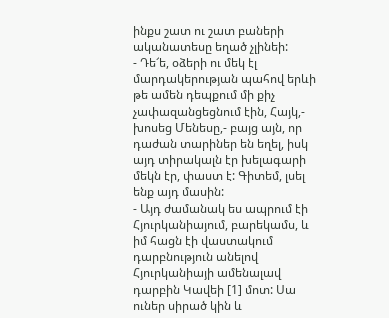ինքս շատ ու շատ բաների ականատեսը եղած չլինեի:
- Դե՜ե, օձերի ու մեկ էլ մարդակերության պահով երևի թե ամեն դեպքում մի քիչ չափազանցեցնում էին, Հայկ,- խոսեց Մենեսը,- բայց այն, որ դաժան տարիներ են եղել, իսկ այդ տիրակալն էր խելագարի մեկն էր, փաստ է: Գիտեմ, լսել ենք այդ մասին:
- Այդ ժամանակ ես ապրում էի Հյուրկանիայում, բարեկամս, և իմ հացն էի վաստակում դարբնություն անելով Հյուրկանիայի ամենալավ դարբին Կավեի [1] մոտ: Սա ուներ սիրած կին և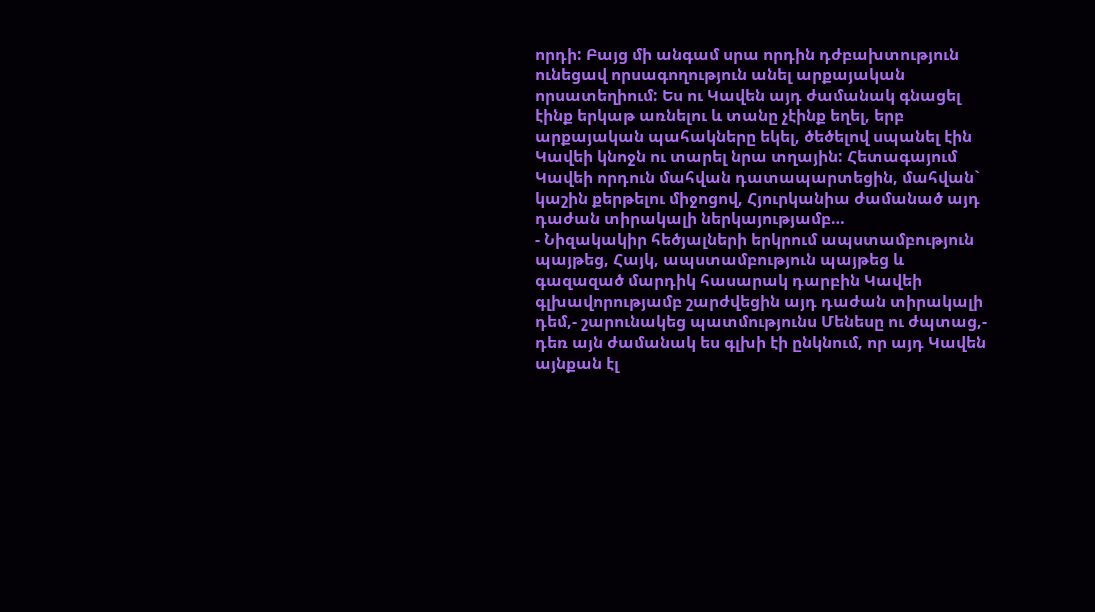որդի: Բայց մի անգամ սրա որդին դժբախտություն ունեցավ որսագողություն անել արքայական որսատեղիում: Ես ու Կավեն այդ ժամանակ գնացել էինք երկաթ առնելու և տանը չէինք եղել, երբ արքայական պահակները եկել, ծեծելով սպանել էին Կավեի կնոջն ու տարել նրա տղային: Հետագայում Կավեի որդուն մահվան դատապարտեցին, մահվան` կաշին քերթելու միջոցով, Հյուրկանիա ժամանած այդ դաժան տիրակալի ներկայությամբ…
- Նիզակակիր հեծյալների երկրում ապստամբություն պայթեց, Հայկ, ապստամբություն պայթեց և գազազած մարդիկ հասարակ դարբին Կավեի գլխավորությամբ շարժվեցին այդ դաժան տիրակալի դեմ,- շարունակեց պատմությունս Մենեսը ու ժպտաց,- դեռ այն ժամանակ ես գլխի էի ընկնում, որ այդ Կավեն այնքան էլ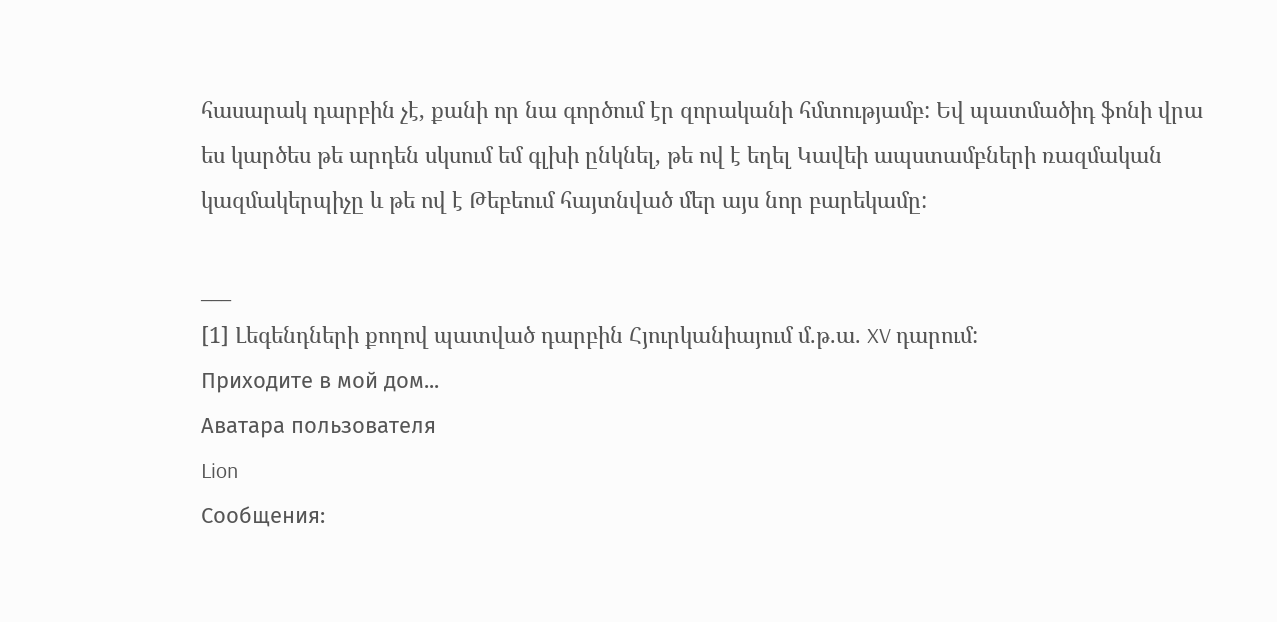հասարակ դարբին չէ, քանի որ նա գործում էր զորականի հմտությամբ: Եվ պատմածիդ ֆոնի վրա ես կարծես թե արդեն սկսում եմ գլխի ընկնել, թե ով է եղել Կավեի ապստամբների ռազմական կազմակերպիչը և թե ով է Թեբեում հայտնված մեր այս նոր բարեկամը:

___
[1] Լեգենդների քողով պատված դարբին Հյուրկանիայում մ.թ.ա. XV դարում:
Приходите в мой дом...
Аватара пользователя
Lion
Сообщения: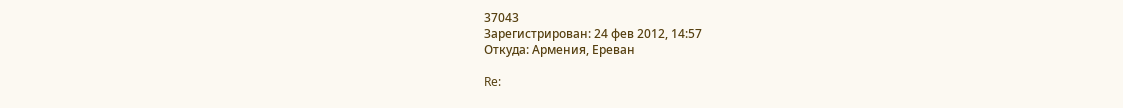37043
Зарегистрирован: 24 фев 2012, 14:57
Откуда: Армения, Ереван

Re: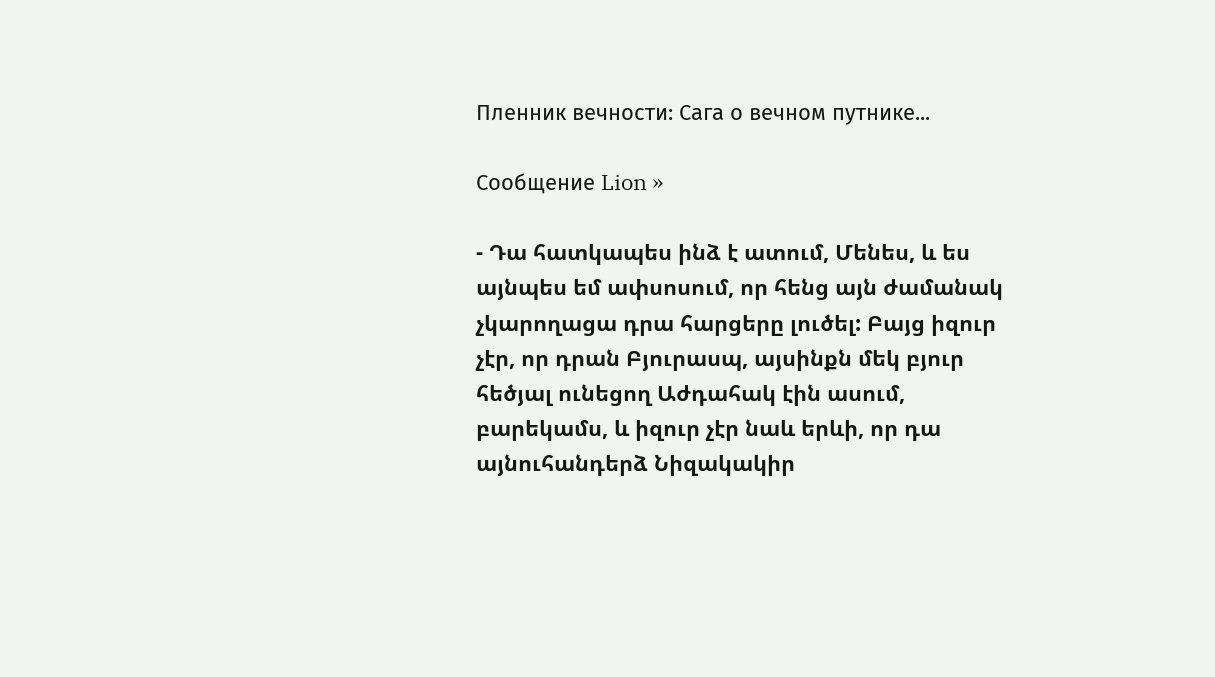Пленник вечности: Сага о вечном путнике...

Сообщение Lion »

- Դա հատկապես ինձ է ատում, Մենես, և ես այնպես եմ ափսոսում, որ հենց այն ժամանակ չկարողացա դրա հարցերը լուծել: Բայց իզուր չէր, որ դրան Բյուրասպ, այսինքն մեկ բյուր հեծյալ ունեցող Աժդահակ էին ասում, բարեկամս, և իզուր չէր նաև երևի, որ դա այնուհանդերձ Նիզակակիր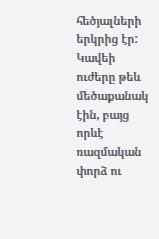հեծյալների երկրից էր: Կավեի ուժերը թեև մեծաքանակ էին, բայց որևէ ռազմական փորձ ու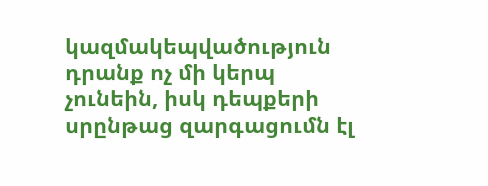կազմակեպվածություն դրանք ոչ մի կերպ չունեին, իսկ դեպքերի սրընթաց զարգացումն էլ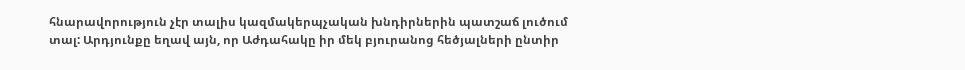հնարավորություն չէր տալիս կազմակերպչական խնդիրներին պատշաճ լուծում տալ: Արդյունքը եղավ այն, որ Աժդահակը իր մեկ բյուրանոց հեծյալների ընտիր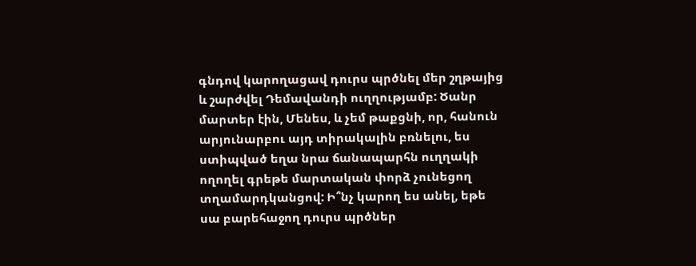գնդով կարողացավ դուրս պրծնել մեր շղթայից և շարժվել Դեմավանդի ուղղությամբ: Ծանր մարտեր էին, Մենես, և չեմ թաքցնի, որ, հանուն արյունարբու այդ տիրակալին բռնելու, ես ստիպված եղա նրա ճանապարհն ուղղակի ողողել գրեթե մարտական փորձ չունեցող տղամարդկանցով: Ի՞նչ կարող ես անել, եթե սա բարեհաջող դուրս պրծներ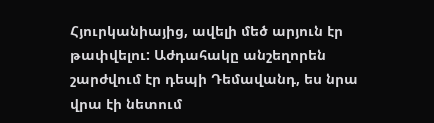Հյուրկանիայից, ավելի մեծ արյուն էր թափվելու: Աժդահակը անշեղորեն շարժվում էր դեպի Դեմավանդ, ես նրա վրա էի նետում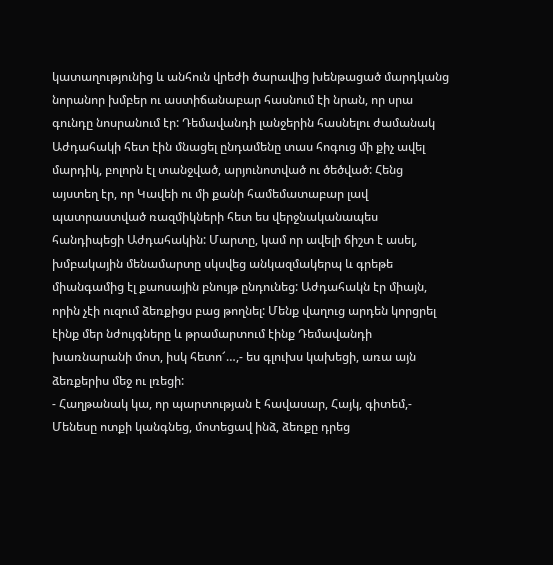կատաղությունից և անհուն վրեժի ծարավից խենթացած մարդկանց նորանոր խմբեր ու աստիճանաբար հասնում էի նրան, որ սրա գունդը նոսրանում էր: Դեմավանդի լանջերին հասնելու ժամանակ Աժդահակի հետ էին մնացել ընդամենը տաս հոգուց մի քիչ ավել մարդիկ, բոլորն էլ տանջված, արյունոտված ու ծեծված: Հենց այստեղ էր, որ Կավեի ու մի քանի համեմատաբար լավ պատրաստված ռազմիկների հետ ես վերջնականապես հանդիպեցի Աժդահակին: Մարտը, կամ որ ավելի ճիշտ է ասել, խմբակային մենամարտը սկսվեց անկազմակերպ և գրեթե միանգամից էլ քաոսային բնույթ ընդունեց: Աժդահակն էր միայն, որին չէի ուզում ձեռքիցս բաց թողնել: Մենք վաղուց արդեն կորցրել էինք մեր նժույգները և թրամարտում էինք Դեմավանդի խառնարանի մոտ, իսկ հետո՜…,- ես գլուխս կախեցի, առա այն ձեռքերիս մեջ ու լռեցի:
- Հաղթանակ կա, որ պարտության է հավասար, Հայկ, գիտեմ,- Մենեսը ոտքի կանգնեց, մոտեցավ ինձ, ձեռքը դրեց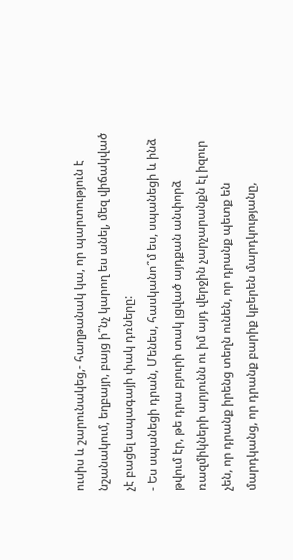ուսիս և շարունակեց,- հաղթանակ կա, որ պարտություն է նշանակում, եղբայր, բայց ի՞նչ կարող ես անել, մեզ վիճակված չէ բացել ապագայի փակ դռները:
- Ես սպանեցի դրան, Մենես, հասկանո՞մ ես, սպանեցի և ինձ թվում էր, թե դրա բյուրի տակ լցված այդքան անփորձ ռազմիկների արյունն ու իմ այդ վերջին չարչարանքն էլ իզուր չեն, որ դրանք իրենց տեղն ունեն, որ դրանք պետք են մարդկանց, որ դրանք բարիք կբերեն մարդկությանը,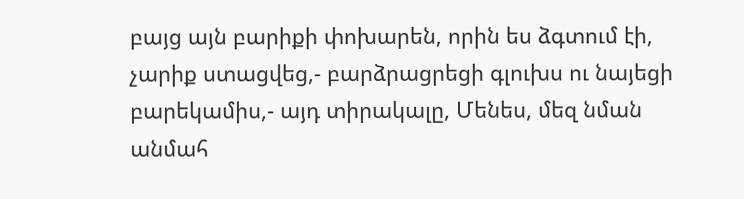բայց այն բարիքի փոխարեն, որին ես ձգտում էի, չարիք ստացվեց,- բարձրացրեցի գլուխս ու նայեցի բարեկամիս,- այդ տիրակալը, Մենես, մեզ նման անմահ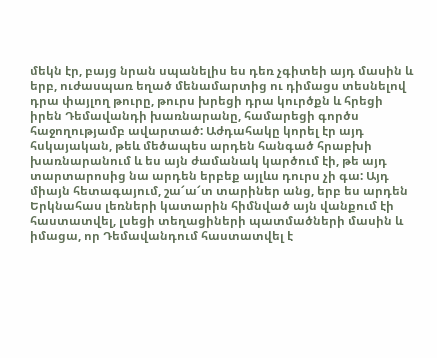մեկն էր, բայց նրան սպանելիս ես դեռ չգիտեի այդ մասին և երբ, ուժասպառ եղած մենամարտից ու դիմացս տեսնելով դրա փայլող թուրը, թուրս խրեցի դրա կուրծքն և հրեցի իրեն Դեմավանդի խառնարանը, համարեցի գործս հաջողությամբ ավարտած: Աժդահակը կորել էր այդ հսկայական, թեև մեծապես արդեն հանգած հրաբխի խառնարանում և ես այն ժամանակ կարծում էի, թե այդ տարտարոսից նա արդեն երբեք այլևս դուրս չի գա: Այդ միայն հետագայում, շա՜ա՜տ տարիներ անց, երբ ես արդեն Երկնահաս լեռների կատարին հիմնված այն վանքում էի հաստատվել, լսեցի տեղացիների պատմածների մասին և իմացա, որ Դեմավանդում հաստատվել է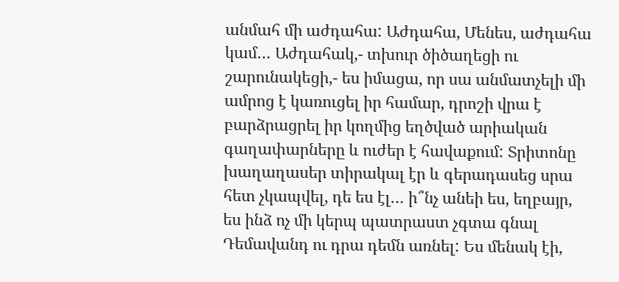անմահ մի աժդահա: Աժդահա, Մենես, աժդահա կամ… Աժդահակ,- տխուր ծիծաղեցի ու շարունակեցի,- ես իմացա, որ սա անմատչելի մի ամրոց է կառուցել իր համար, դրոշի վրա է բարձրացրել իր կողմից եղծված արիական գաղափարները և ուժեր է հավաքում: Տրիտոնը խաղաղասեր տիրակալ էր և գերադասեց սրա հետ չկապվել, դե ես էլ… ի՞նչ անեի ես, եղբայր, ես ինձ ոչ մի կերպ պատրաստ չգտա գնալ Դեմավանդ ու դրա դեմն առնել: Ես մենակ էի,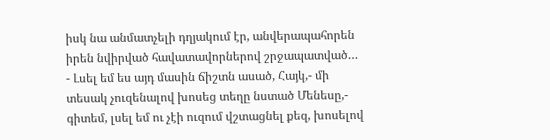իսկ նա անմատչելի դղյակում էր, անվերապահորեն իրեն նվիրված հավատավորներով շրջապատված…
- Լսել եմ ես այդ մասին ճիշտն ասած, Հայկ,- մի տեսակ չուզենալով խոսեց տեղը նստած Մենեսը,- գիտեմ, լսել եմ ու չէի ուզում վշտացնել քեզ, խոսելով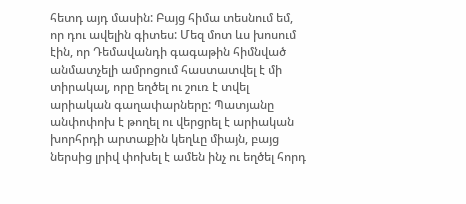հետդ այդ մասին: Բայց հիմա տեսնում եմ, որ դու ավելին գիտես: Մեզ մոտ ևս խոսում էին, որ Դեմավանդի գագաթին հիմնված անմատչելի ամրոցում հաստատվել է մի տիրակալ, որը եղծել ու շուռ է տվել արիական գաղափարները: Պատյանը անփոփոխ է թողել ու վերցրել է արիական խորհրդի արտաքին կեղևը միայն, բայց ներսից լրիվ փոխել է ամեն ինչ ու եղծել հորդ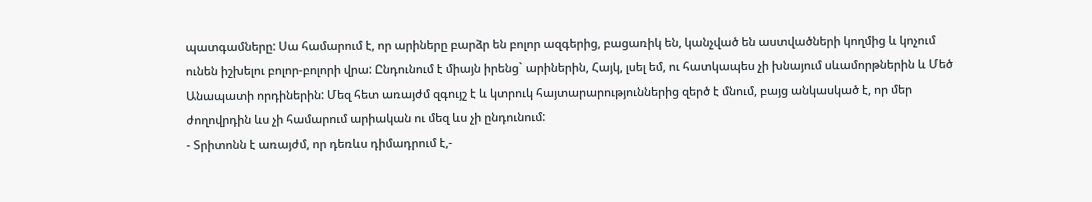պատգամները: Սա համարում է, որ արիները բարձր են բոլոր ազգերից, բացառիկ են, կանչված են աստվածների կողմից և կոչում ունեն իշխելու բոլոր-բոլորի վրա: Ընդունում է միայն իրենց` արիներին, Հայկ, լսել եմ, ու հատկապես չի խնայում սևամորթներին և Մեծ Անապատի որդիներին: Մեզ հետ առայժմ զգույշ է և կտրուկ հայտարարություններից զերծ է մնում, բայց անկասկած է, որ մեր ժողովրդին ևս չի համարում արիական ու մեզ ևս չի ընդունում:
- Տրիտոնն է առայժմ, որ դեռևս դիմադրում է,-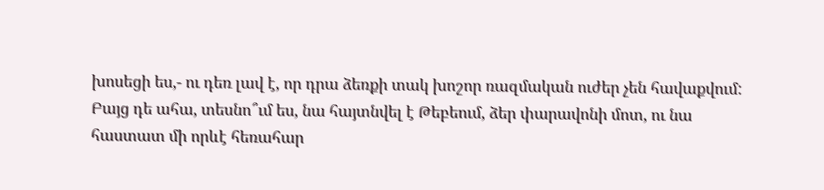խոսեցի ես,- ու դեռ լավ է, որ դրա ձեռքի տակ խոշոր ռազմական ուժեր չեն հավաքվում: Բայց դե ահա, տեսնո՞ւմ ես, նա հայտնվել է Թեբեում, ձեր փարավոնի մոտ, ու նա հաստատ մի որևէ հեռահար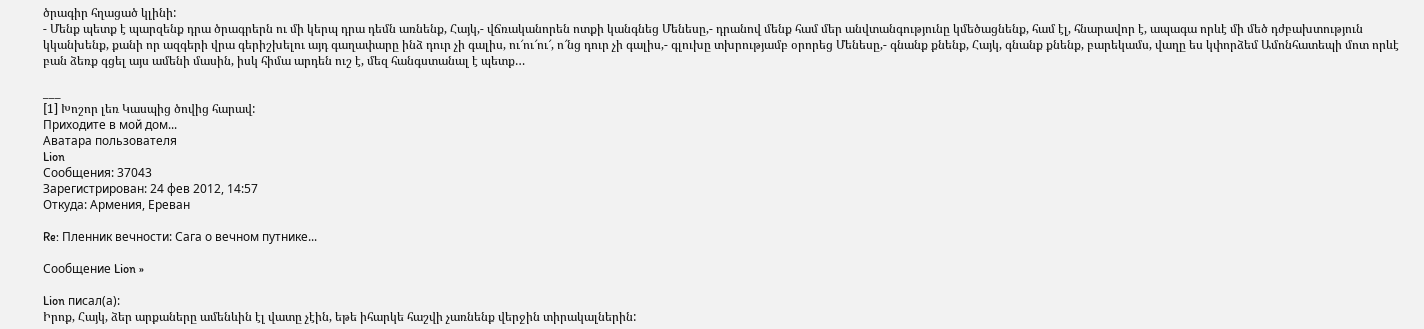ծրագիր հղացած կլինի:
- Մենք պետք է պարզենք դրա ծրագրերն ու մի կերպ դրա դեմն առնենք, Հայկ,- վճռականորեն ոտքի կանգնեց Մենեսը,- դրանով մենք համ մեր անվտանգությունը կմեծացնենք, համ էլ, հնարավոր է, ապագա որևէ մի մեծ դժբախտություն կկանխենք, քանի որ ազգերի վրա գերիշխելու այդ գաղափարը ինձ դուր չի գալիս, ու՜ու՜ու՜, ո՜նց դուր չի գալիս,- գլուխը տխրությամբ օրորեց Մենեսը,- գնանք քնենք, Հայկ, գնանք քնենք, բարեկամս, վաղը ես կփորձեմ Ամոնհատեպի մոտ որևէ բան ձեռք գցել այս ամենի մասին, իսկ հիմա արդեն ուշ է, մեզ հանգստանալ է պետք…

___
[1] Խոշոր լեռ Կասպից ծովից հարավ:
Приходите в мой дом...
Аватара пользователя
Lion
Сообщения: 37043
Зарегистрирован: 24 фев 2012, 14:57
Откуда: Армения, Ереван

Re: Пленник вечности: Сага о вечном путнике...

Сообщение Lion »

Lion писал(а):
Իրոք, Հայկ, ձեր արքաները ամենևին էլ վատը չէին, եթե իհարկե հաշվի չառնենք վերջին տիրակալներին: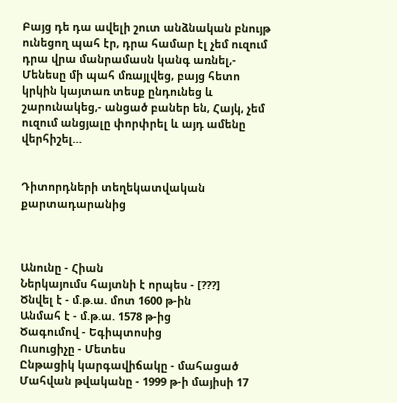Բայց դե դա ավելի շուտ անձնական բնույթ ունեցող պահ էր, դրա համար էլ չեմ ուզում դրա վրա մանրամասն կանգ առնել,- Մենեսը մի պահ մռայլվեց, բայց հետո կրկին կայտառ տեսք ընդունեց և շարունակեց,- անցած բաներ են, Հայկ, չեմ ուզում անցյալը փորփրել և այդ ամենը վերհիշել…


Դիտորդների տեղեկատվական քարտադարանից



Անունը - Հիան
Ներկայումս հայտնի է որպես - [???]
Ծնվել է - մ.թ.ա. մոտ 1600 թ-ին
Անմահ է - մ.թ.ա. 1578 թ-ից
Ծագումով - Եգիպտոսից
Ուսուցիչը - Մետես
Ընթացիկ կարգավիճակը - մահացած
Մահվան թվականը - 1999 թ-ի մայիսի 17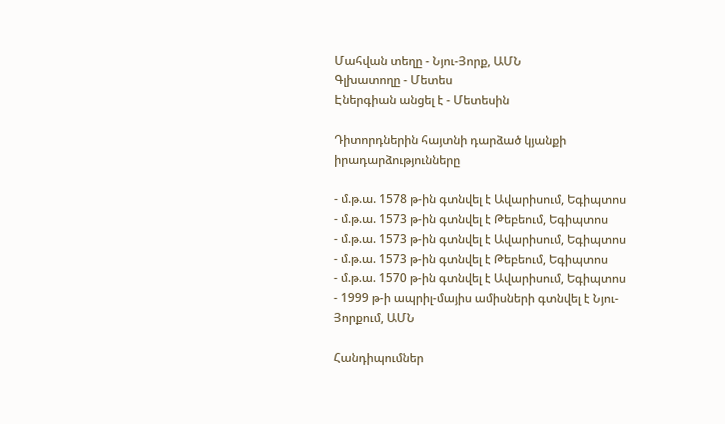Մահվան տեղը - Նյու-Յորք, ԱՄՆ
Գլխատողը - Մետես
Էներգիան անցել է - Մետեսին

Դիտորդներին հայտնի դարձած կյանքի իրադարձությունները

- մ.թ.ա. 1578 թ-ին գտնվել է Ավարիսում, Եգիպտոս
- մ.թ.ա. 1573 թ-ին գտնվել է Թեբեում, Եգիպտոս
- մ.թ.ա. 1573 թ-ին գտնվել է Ավարիսում, Եգիպտոս
- մ.թ.ա. 1573 թ-ին գտնվել է Թեբեում, Եգիպտոս
- մ.թ.ա. 1570 թ-ին գտնվել է Ավարիսում, Եգիպտոս
- 1999 թ-ի ապրիլ-մայիս ամիսների գտնվել է Նյու-Յորքում, ԱՄՆ

Հանդիպումներ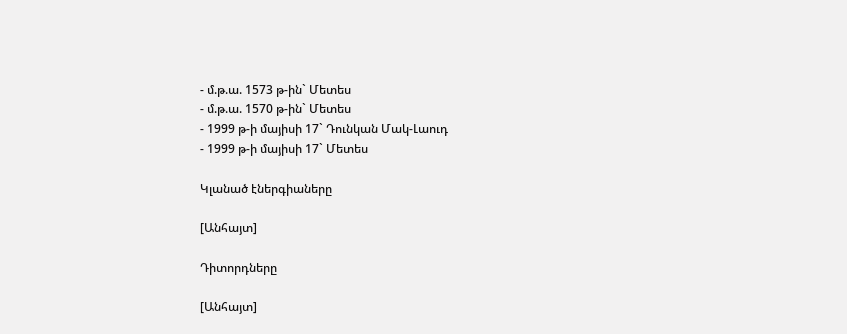- մ.թ.ա. 1573 թ-ին` Մետես
- մ.թ.ա. 1570 թ-ին` Մետես
- 1999 թ-ի մայիսի 17` Դունկան Մակ-Լաուդ
- 1999 թ-ի մայիսի 17` Մետես

Կլանած էներգիաները

[Անհայտ]

Դիտորդները

[Անհայտ]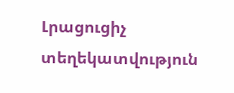Լրացուցիչ տեղեկատվություն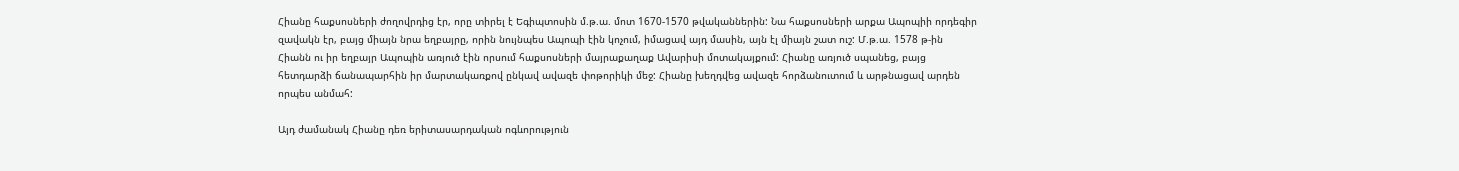Հիանը հաքսոսների ժողովրդից էր, որը տիրել է Եգիպտոսին մ.թ.ա. մոտ 1670-1570 թվականներին: Նա հաքսոսների արքա Ապոպիի որդեգիր զավակն էր, բայց միայն նրա եղբայրը, որին նույնպես Ապոպի էին կոչում, իմացավ այդ մասին, այն էլ միայն շատ ուշ: Մ.թ.ա. 1578 թ-ին Հիանն ու իր եղբայր Ապոպին առյուծ էին որսում հաքսոսների մայրաքաղաք Ավարիսի մոտակայքում: Հիանը առյուծ սպանեց, բայց հետդարձի ճանապարհին իր մարտակառքով ընկավ ավազե փոթորիկի մեջ: Հիանը խեղդվեց ավազե հորձանուտում և արթնացավ արդեն որպես անմահ:

Այդ ժամանակ Հիանը դեռ երիտասարդական ոգևորություն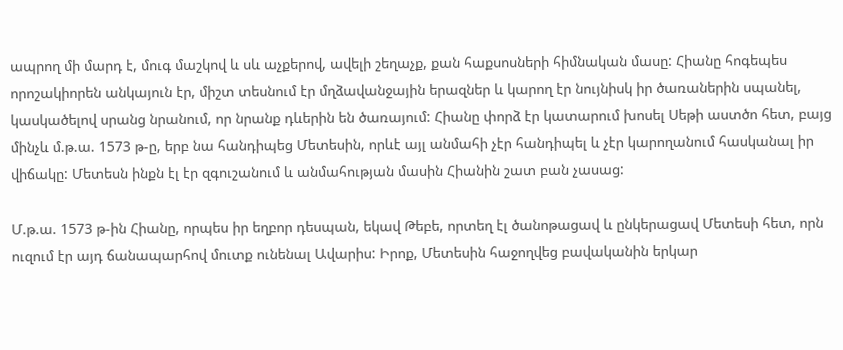ապրող մի մարդ է, մուգ մաշկով և սև աչքերով, ավելի շեղաչք, քան հաքսոսների հիմնական մասը: Հիանը հոգեպես որոշակիորեն անկայուն էր, միշտ տեսնում էր մղձավանջային երազներ և կարող էր նույնիսկ իր ծառաներին սպանել, կասկածելով սրանց նրանում, որ նրանք դևերին են ծառայում: Հիանը փորձ էր կատարում խոսել Սեթի աստծո հետ, բայց մինչև մ.թ.ա. 1573 թ-ը, երբ նա հանդիպեց Մետեսին, որևէ այլ անմահի չէր հանդիպել և չէր կարողանում հասկանալ իր վիճակը: Մետեսն ինքն էլ էր զգուշանում և անմահության մասին Հիանին շատ բան չասաց:

Մ.թ.ա. 1573 թ-ին Հիանը, որպես իր եղբոր դեսպան, եկավ Թեբե, որտեղ էլ ծանոթացավ և ընկերացավ Մետեսի հետ, որն ուզում էր այդ ճանապարհով մուտք ունենալ Ավարիս: Իրոք, Մետեսին հաջողվեց բավականին երկար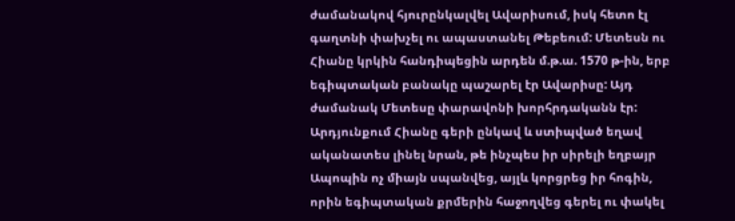ժամանակով հյուրընկալվել Ավարիսում, իսկ հետո էլ գաղտնի փախչել ու ապաստանել Թեբեում: Մետեսն ու Հիանը կրկին հանդիպեցին արդեն մ.թ.ա. 1570 թ-ին, երբ եգիպտական բանակը պաշարել էր Ավարիսը: Այդ ժամանակ Մետեսը փարավոնի խորհրդականն էր: Արդյունքում Հիանը գերի ընկավ և ստիպված եղավ ականատես լինել նրան, թե ինչպես իր սիրելի եղբայր Ապոպին ոչ միայն սպանվեց, այլև կորցրեց իր հոգին, որին եգիպտական քրմերին հաջողվեց գերել ու փակել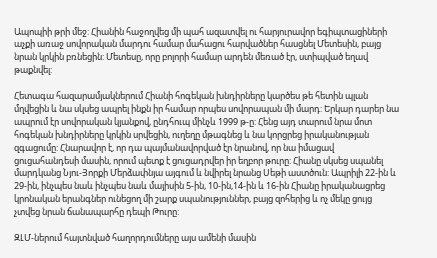Ապոպիի թրի մեջ: Հիանին հաջողվեց մի պահ ազատվել ու հարյուրավոր եգիպտացիների աչքի առաջ սովորական մարդու համար մահացու հարվածներ հասցնել Մետեսին, բայց նրան կրկին բռնեցին: Մետեսը, որը բոլորի համար արդեն մեռած էր, ստիպված եղավ թաքնվել:

Հետագա հազարամյակներում Հիանի հոգեկան խնդիրները կարծես թե հետին պլան մղվեցին և նա սկսեց ապրել ինքն իր համար որպես սովորապան մի մարդ: Երկար դարեր նա ապրում էր սովորական կյանքով, ընդհուպ մինչև 1999 թ-ը: Հենց այդ տարում նրա մոտ հոգեկան խնդիրները կրկին սրվեցին, ուղեղը մթագնեց և նա կորցրեց իրականության զգացումը: Հնարավոր է, որ դա պայմանավորված էր նրանով, որ նա իմացավ ցուցահանդեսի մասին, որում պետք է ցուցադրվեր իր եղբոր թուրը: Հիանը սկսեց սպանել մարդկանց Նյու-Յորքի Մերձափնյա այգում և նվիրել նրանց Սեթի աստծուն: Ապրիլի 22-ին և 29-ին, ինչպես նաև ինչպես նաև մայիսին 5-ին, 10-ին,14-ին և 16-ին Հիանը իրականացրեց կրոնական երանգներ ունեցող մի շարք սպանություններ, բայց զոհերից և ոչ մեկը ցույց չտվեց նրան ճանապարհը դեպի Թուրը:

ԶԼՄ-ներում հայտնված հաղորդումները այս ամենի մասին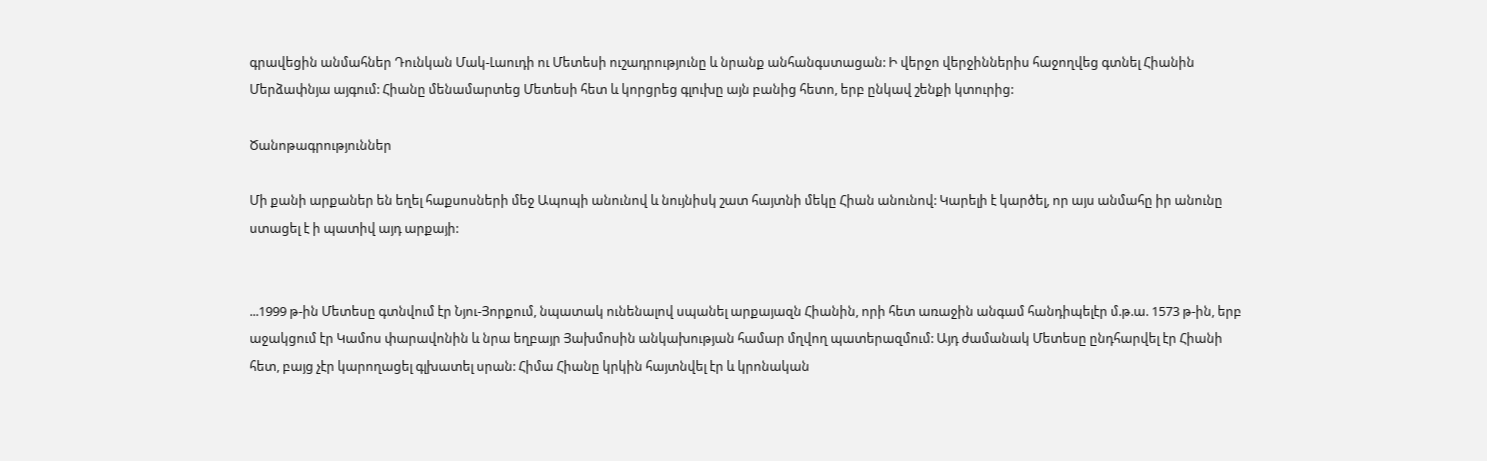գրավեցին անմահներ Դունկան Մակ-Լաուդի ու Մետեսի ուշադրությունը և նրանք անհանգստացան: Ի վերջո վերջիններիս հաջողվեց գտնել Հիանին Մերձափնյա այգում: Հիանը մենամարտեց Մետեսի հետ և կորցրեց գլուխը այն բանից հետո, երբ ընկավ շենքի կտուրից:

Ծանոթագրություններ

Մի քանի արքաներ են եղել հաքսոսների մեջ Ապոպի անունով և նույնիսկ շատ հայտնի մեկը Հիան անունով: Կարելի է կարծել, որ այս անմահը իր անունը ստացել է ի պատիվ այդ արքայի:


...1999 թ-ին Մետեսը գտնվում էր Նյու-Յորքում, նպատակ ունենալով սպանել արքայազն Հիանին, որի հետ առաջին անգամ հանդիպելէր մ.թ.ա. 1573 թ-ին, երբ աջակցում էր Կամոս փարավոնին և նրա եղբայր Յախմոսին անկախության համար մղվող պատերազմում: Այդ ժամանակ Մետեսը ընդհարվել էր Հիանի հետ, բայց չէր կարողացել գլխատել սրան: Հիմա Հիանը կրկին հայտնվել էր և կրոնական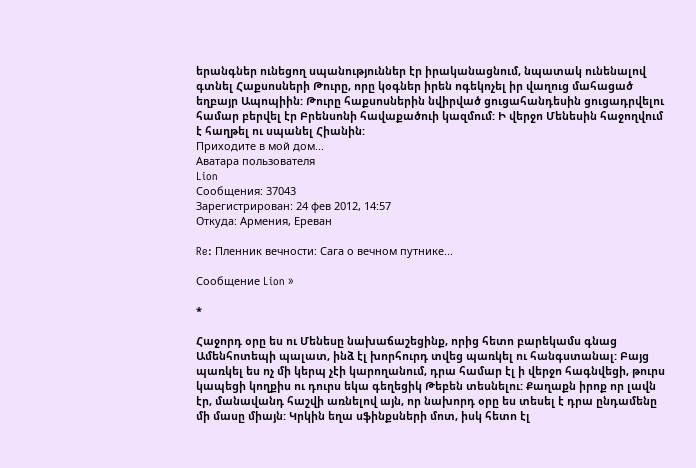երանգներ ունեցող սպանություններ էր իրականացնում, նպատակ ունենալով գտնել Հաքսոսների Թուրը, որը կօգներ իրեն ոգեկոչել իր վաղուց մահացած եղբայր Ապոպիին: Թուրը հաքսոսներին նվիրված ցուցահանդեսին ցուցադրվելու համար բերվել էր Բրենսոնի հավաքածուի կազմում: Ի վերջո Մենեսին հաջողվում է հաղթել ու սպանել Հիանին:
Приходите в мой дом...
Аватара пользователя
Lion
Сообщения: 37043
Зарегистрирован: 24 фев 2012, 14:57
Откуда: Армения, Ереван

Re: Пленник вечности: Сага о вечном путнике...

Сообщение Lion »

*

Հաջորդ օրը ես ու Մենեսը նախաճաշեցինք, որից հետո բարեկամս գնաց Ամենհոտեպի պալատ, ինձ էլ խորհուրդ տվեց պառկել ու հանգստանալ: Բայց պառկել ես ոչ մի կերպ չէի կարողանում, դրա համար էլ ի վերջո հագնվեցի, թուրս կապեցի կողքիս ու դուրս եկա գեղեցիկ Թեբեն տեսնելու: Քաղաքն իրոք որ լավն էր, մանավանդ հաշվի առնելով այն, որ նախորդ օրը ես տեսել է դրա ընդամենը մի մասը միայն: Կրկին եղա սֆինքսների մոտ, իսկ հետո էլ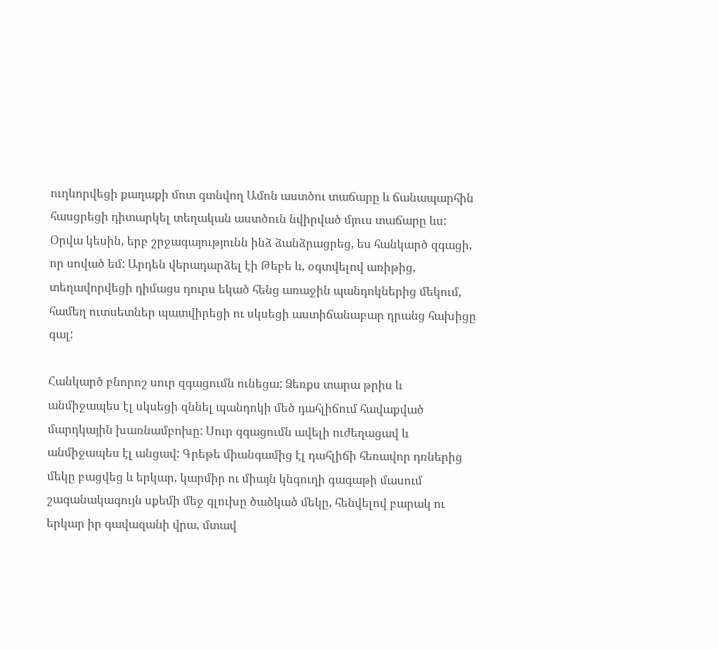ուղևորվեցի քաղաքի մոտ գտնվող Ամոն աստծու տաճարը և ճանապարհին հասցրեցի դիտարկել տեղական աստծուն նվիրված մյուս տաճարը ևս: Օրվա կեսին, երբ շրջագայությունն ինձ ձանձրացրեց, ես հանկարծ զգացի, որ սոված եմ: Արդեն վերադարձել էի Թեբե և, օգտվելով առիթից, տեղավորվեցի դիմացս դուրս եկած հենց առաջին պանդոկներից մեկում, համեղ ուտսետներ պատվիրեցի ու սկսեցի աստիճանաբար դրանց հախիցը գալ:

Հանկարծ բնորոշ սուր զգացումն ունեցա: Ձեռքս տարա թրիս և անմիջապես էլ սկսեցի զննել պանդոկի մեծ դահլիճում հավաքված մարդկային խառնամբոխը: Սուր զգացումն ավելի ուժեղացավ և անմիջապես էլ անցավ: Գրեթե միանգամից էլ դահլիճի հեռավոր դռներից մեկը բացվեց և երկար, կարմիր ու միայն կնգուղի գագաթի մասում շագանակագույն սքեմի մեջ գլուխը ծածկած մեկը, հենվելով բարակ ու երկար իր գավազանի վրա, մտավ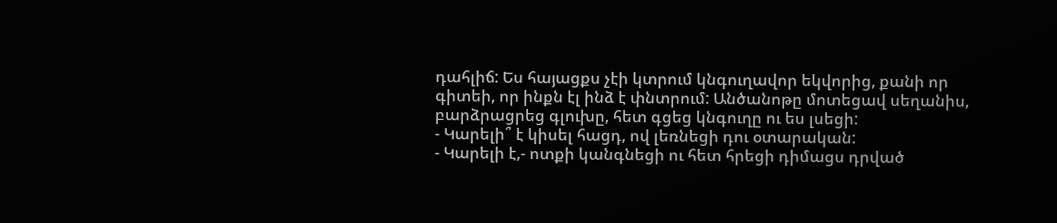դահլիճ: Ես հայացքս չէի կտրում կնգուղավոր եկվորից, քանի որ գիտեի, որ ինքն էլ ինձ է փնտրում: Անծանոթը մոտեցավ սեղանիս, բարձրացրեց գլուխը, հետ գցեց կնգուղը ու ես լսեցի:
- Կարելի՞ է կիսել հացդ, ով լեռնեցի դու օտարական:
- Կարելի է,- ոտքի կանգնեցի ու հետ հրեցի դիմացս դրված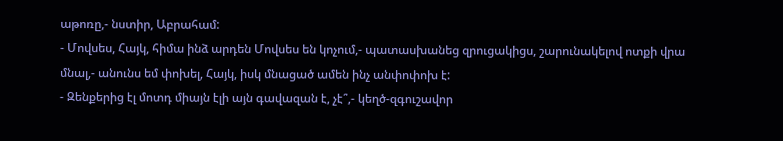աթոռը,- նստիր, Աբրահամ:
- Մովսես, Հայկ, հիմա ինձ արդեն Մովսես են կոչում,- պատասխանեց զրուցակիցս, շարունակելով ոտքի վրա մնալ,- անունս եմ փոխել, Հայկ, իսկ մնացած ամեն ինչ անփոփոխ է:
- Զենքերից էլ մոտդ միայն էլի այն գավազան է, չէ՞,- կեղծ-զգուշավոր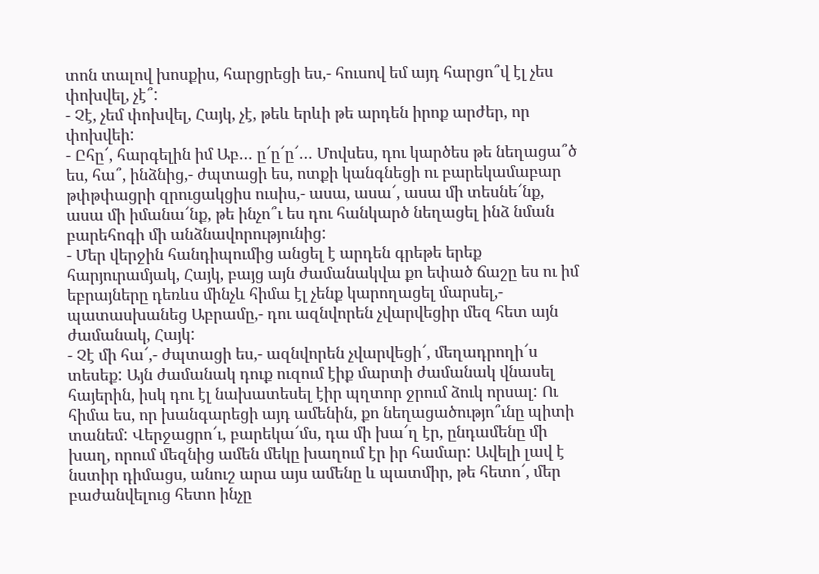տոն տալով խոսքիս, հարցրեցի ես,- հուսով եմ այդ հարցո՞վ էլ չես փոխվել, չէ՞:
- Չէ, չեմ փոխվել, Հայկ, չէ, թեև երևի թե արդեն իրոք արժեր, որ փոխվեի:
- Ըհը՜, հարգելին իմ Աբ… ը՜ը՜ը՜… Մովսես, դու կարծես թե նեղացա՞ծ ես, հա՞, ինձնից,- ժպտացի ես, ոտքի կանգնեցի ու բարեկամաբար թփթփացրի զրուցակցիս ուսիս,- ասա, ասա՜, ասա մի տեսնե՜նք, ասա մի իմանա՜նք, թե ինչո՞ւ ես դու հանկարծ նեղացել ինձ նման բարեհոգի մի անձնավորությունից:
- Մեր վերջին հանդիպումից անցել է արդեն գրեթե երեք հարյուրամյակ, Հայկ, բայց այն ժամանակվա քո եփած ճաշը ես ու իմ եբրայները դեռևս մինչև հիմա էլ չենք կարողացել մարսել,- պատասխանեց Աբրամը,- դու ազնվորեն չվարվեցիր մեզ հետ այն ժամանակ, Հայկ:
- Չէ մի հա՜,- ժպտացի ես,- ազնվորեն չվարվեցի՜, մեղադրողի՜ս տեսեք: Այն ժամանակ դուք ուզում էիք մարտի ժամանակ վնասել հայերին, իսկ դու էլ նախատեսել էիր պղտոր ջրում ձուկ որսալ: Ու հիմա ես, որ խանգարեցի այդ ամենին, քո նեղացածությո՞ւնը պիտի տանեմ: Վերջացրո՜ւ, բարեկա՜մս, դա մի խա՜ղ էր, ընդամենը մի խաղ, որում մեզնից ամեն մեկը խաղում էր իր համար: Ավելի լավ է նստիր դիմացս, անուշ արա այս ամենը և պատմիր, թե հետո՜, մեր բաժանվելուց հետո ինչը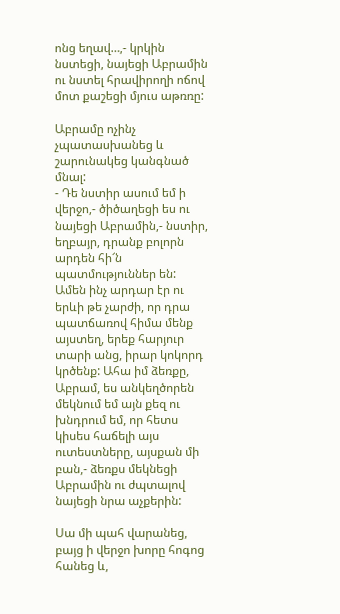ոնց եղավ…,- կրկին նստեցի, նայեցի Աբրամին ու նստել հրավիրողի ոճով մոտ քաշեցի մյուս աթռռը:

Աբրամը ոչինչ չպատասխանեց և շարունակեց կանգնած մնալ:
- Դե նստիր ասում եմ ի վերջո,- ծիծաղեցի ես ու նայեցի Աբրամին,- նստիր, եղբայր, դրանք բոլորն արդեն հի՜ն պատմություններ են: Ամեն ինչ արդար էր ու երևի թե չարժի, որ դրա պատճառով հիմա մենք այստեղ, երեք հարյուր տարի անց, իրար կոկորդ կրծենք: Ահա իմ ձեռքը, Աբրամ, ես անկեղծորեն մեկնում եմ այն քեզ ու խնդրում եմ, որ հետս կիսես հաճելի այս ուտեստները, այսքան մի բան,- ձեռքս մեկնեցի Աբրամին ու ժպտալով նայեցի նրա աչքերին:

Սա մի պահ վարանեց, բայց ի վերջո խորը հոգոց հանեց և,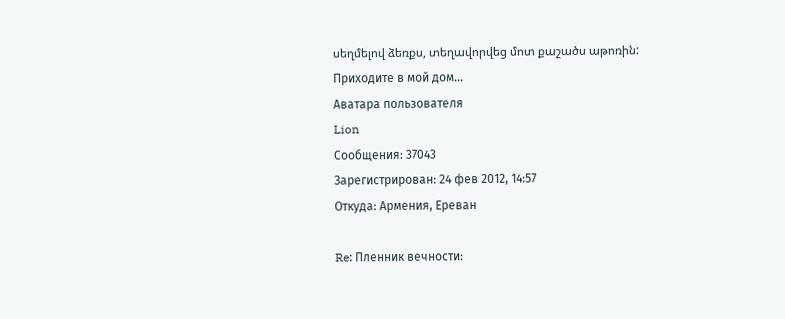սեղմելով ձեռքս, տեղավորվեց մոտ քաշածս աթոռին:
Приходите в мой дом...
Аватара пользователя
Lion
Сообщения: 37043
Зарегистрирован: 24 фев 2012, 14:57
Откуда: Армения, Ереван

Re: Пленник вечности: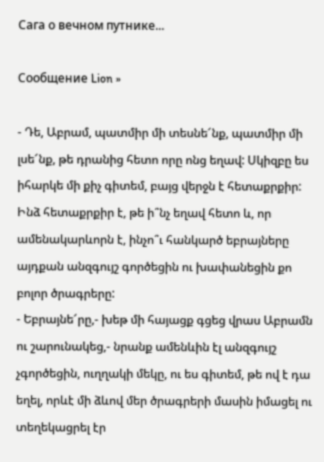Сага о вечном путнике...

Сообщение Lion »

- Դե, Աբրամ, պատմիր մի տեսնե՜նք, պատմիր մի լսե՜նք, թե դրանից հետո որը ոնց եղավ: Սկիզբը ես իհարկե մի քիչ գիտեմ, բայց վերջն է հետաքրքիր: Ինձ հետաքրքիր է, թե ի՞նչ եղավ հետո և, որ ամենակարևորն է, ինչո՞ւ հանկարծ եբրայները այդքան անզգույշ գործեցին ու խափանեցին քո բոլոր ծրագրերը:
- Եբրայնե՜րը,- խեթ մի հայացք գցեց վրաս Աբրամն ու շարունակեց,- նրանք ամենևին էլ անզգույշ չգործեցին, ուղղակի մեկը, ու ես գիտեմ, թե ով է դա եղել, որևէ մի ձևով մեր ծրագրերի մասին իմացել ու տեղեկացրել էր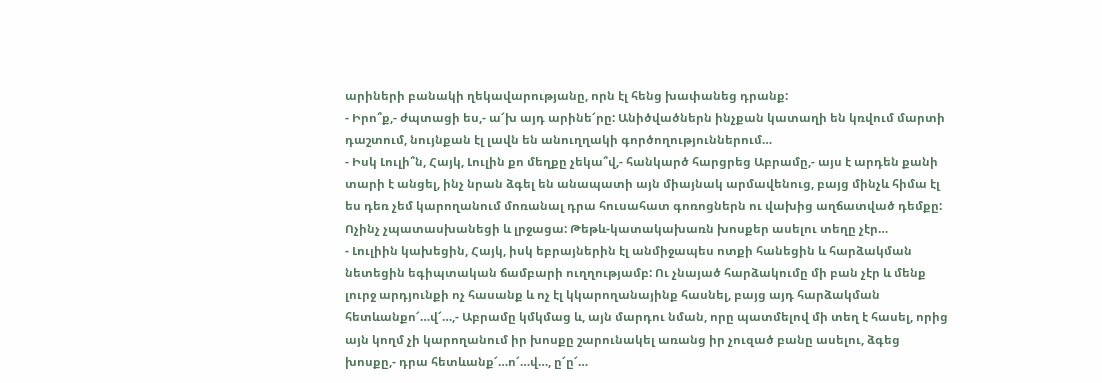արիների բանակի ղեկավարությանը, որն էլ հենց խափանեց դրանք:
- Իրո՞ք,- ժպտացի ես,- ա՜խ այդ արինե՜րը: Անիծվածներն ինչքան կատաղի են կռվում մարտի դաշտում, նույնքան էլ լավն են անուղղակի գործողություններում…
- Իսկ Լուլի՞ն, Հայկ, Լուլին քո մեղքը չեկա՞վ,- հանկարծ հարցրեց Աբրամը,- այս է արդեն քանի տարի է անցել, ինչ նրան ձգել են անապատի այն միայնակ արմավենուց, բայց մինչև հիմա էլ ես դեռ չեմ կարողանում մոռանալ դրա հուսահատ գոռոցներն ու վախից աղճատված դեմքը:
Ոչինչ չպատասխանեցի և լրջացա: Թեթև-կատակախառն խոսքեր ասելու տեղը չէր…
- Լուլիին կախեցին, Հայկ, իսկ եբրայներին էլ անմիջապես ոտքի հանեցին և հարձակման նետեցին եգիպտական ճամբարի ուղղությամբ: Ու չնայած հարձակումը մի բան չէր և մենք լուրջ արդյունքի ոչ հասանք և ոչ էլ կկարողանայինք հասնել, բայց այդ հարձակման հետևանքո՜…վ՜…,- Աբրամը կմկմաց և, այն մարդու նման, որը պատմելով մի տեղ է հասել, որից այն կողմ չի կարողանում իր խոսքը շարունակել առանց իր չուզած բանը ասելու, ձգեց խոսքը,- դրա հետևանք՜…ո՜…վ…, ը՜ը՜…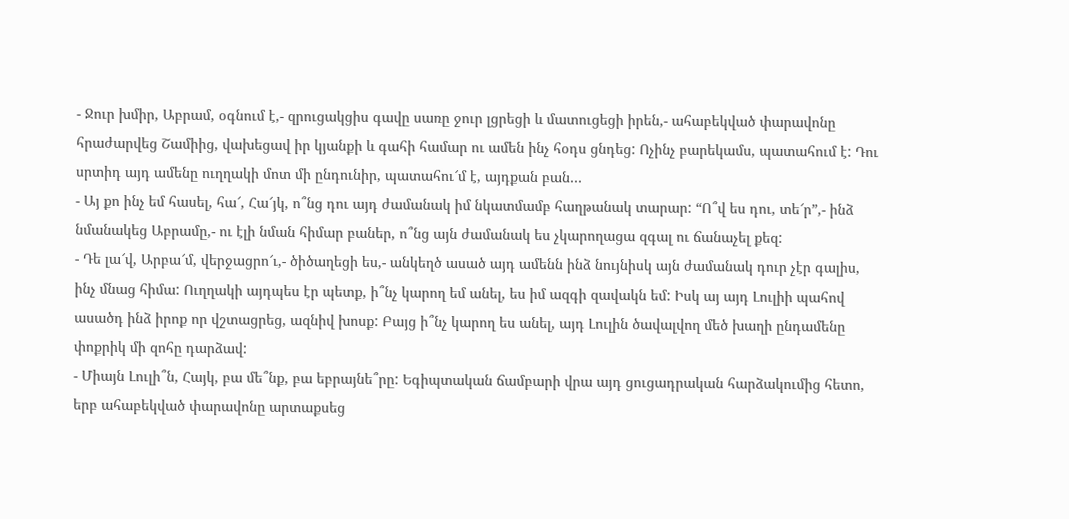- Ջուր խմիր, Աբրամ, օգնում է,- զրուցակցիս գավը սառը ջուր լցրեցի և մատուցեցի իրեն,- ահաբեկված փարավոնը հրաժարվեց Շամիից, վախեցավ իր կյանքի և գահի համար ու ամեն ինչ հօդս ցնդեց: Ոչինչ բարեկամս, պատահում է: Դու սրտիդ այդ ամենը ուղղակի մոտ մի ընդունիր, պատահու՜մ է, այդքան բան…
- Այ քո ինչ եմ հասել, հա՜, Հա՜յկ, ո՞նց դու այդ ժամանակ իմ նկատմամբ հաղթանակ տարար: “Ո՞վ ես դու, տե՜ր”,- ինձ նմանակեց Աբրամը,- ու էլի նման հիմար բաներ, ո՞նց այն ժամանակ ես չկարողացա զգալ ու ճանաչել քեզ:
- Դե լա՜վ, Արբա՜մ, վերջացրո՜ւ,- ծիծաղեցի ես,- անկեղծ ասած այդ ամենն ինձ նույնիսկ այն ժամանակ դուր չէր գալիս, ինչ մնաց հիմա: Ուղղակի այդպես էր պետք, ի՞նչ կարող եմ անել, ես իմ ազգի զավակն եմ: Իսկ այ այդ Լուլիի պահով ասածդ ինձ իրոք որ վշտացրեց, ազնիվ խոսք: Բայց ի՞նչ կարող ես անել, այդ Լուլին ծավալվող մեծ խաղի ընդամենը փոքրիկ մի զոհը դարձավ:
- Միայն Լուլի՞ն, Հայկ, բա մե՞նք, բա եբրայնե՞րը: Եգիպտական ճամբարի վրա այդ ցուցադրական հարձակումից հետո, երբ ահաբեկված փարավոնը արտաքսեց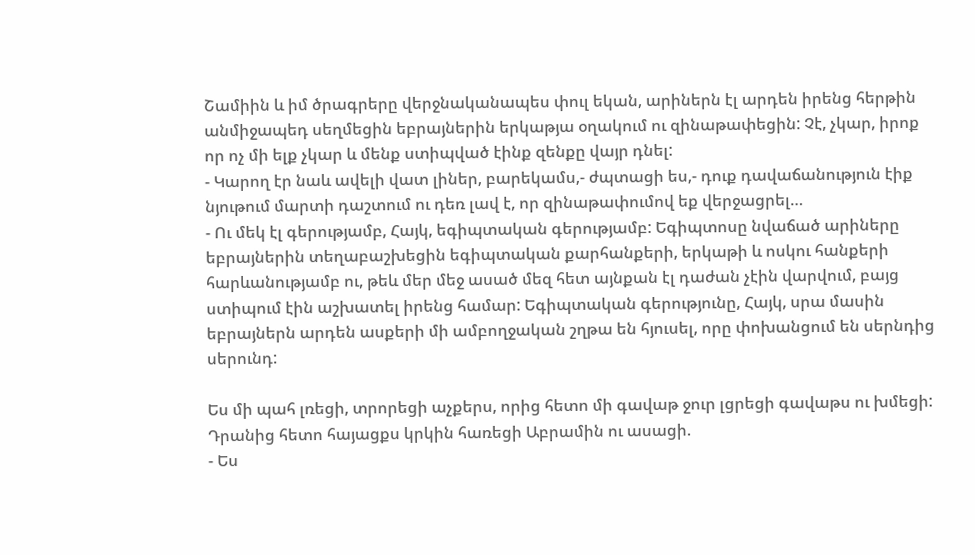Շամիին և իմ ծրագրերը վերջնականապես փուլ եկան, արիներն էլ արդեն իրենց հերթին անմիջապեդ սեղմեցին եբրայներին երկաթյա օղակում ու զինաթափեցին: Չէ, չկար, իրոք որ ոչ մի ելք չկար և մենք ստիպված էինք զենքը վայր դնել:
- Կարող էր նաև ավելի վատ լիներ, բարեկամս,- ժպտացի ես,- դուք դավաճանություն էիք նյութում մարտի դաշտում ու դեռ լավ է, որ զինաթափումով եք վերջացրել…
- Ու մեկ էլ գերությամբ, Հայկ, եգիպտական գերությամբ: Եգիպտոսը նվաճած արիները եբրայներին տեղաբաշխեցին եգիպտական քարհանքերի, երկաթի և ոսկու հանքերի հարևանությամբ ու, թեև մեր մեջ ասած մեզ հետ այնքան էլ դաժան չէին վարվում, բայց ստիպում էին աշխատել իրենց համար: Եգիպտական գերությունը, Հայկ, սրա մասին եբրայներն արդեն ասքերի մի ամբողջական շղթա են հյուսել, որը փոխանցում են սերնդից սերունդ:

Ես մի պահ լռեցի, տրորեցի աչքերս, որից հետո մի գավաթ ջուր լցրեցի գավաթս ու խմեցի: Դրանից հետո հայացքս կրկին հառեցի Աբրամին ու ասացի.
- Ես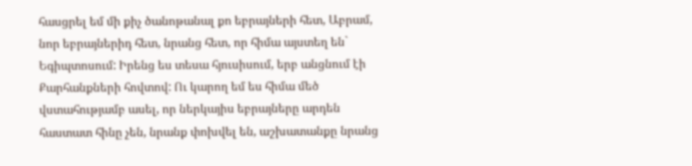հասցրել եմ մի քիչ ծանոթանալ քո եբրայների հետ, Աբրամ, նոր եբրայներիդ հետ, նրանց հետ, որ հիմա այստեղ են` Եգիպտոսում: Իրենց ես տեսա հյուսիսում, երբ անցնում էի Քարհանքների հովտով: Ու կարող եմ ես հիմա մեծ վստահությամբ ասել, որ ներկայիս եբրայները արդեն հաստատ հինը չեն, նրանք փոխվել են, աշխատանքը նրանց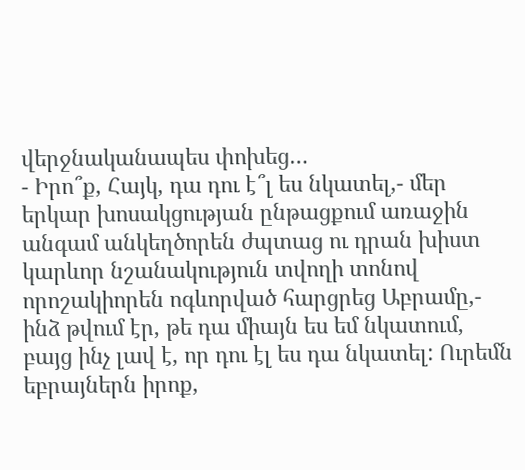վերջնականապես փոխեց…
- Իրո՞ք, Հայկ, դա դու է՞լ ես նկատել,- մեր երկար խոսակցության ընթացքում առաջին անգամ անկեղծորեն ժպտաց ու դրան խիստ կարևոր նշանակություն տվողի տոնով որոշակիորեն ոգևորված հարցրեց Աբրամը,- ինձ թվում էր, թե դա միայն ես եմ նկատում, բայց ինչ լավ է, որ դու էլ ես դա նկատել: Ուրեմն եբրայներն իրոք,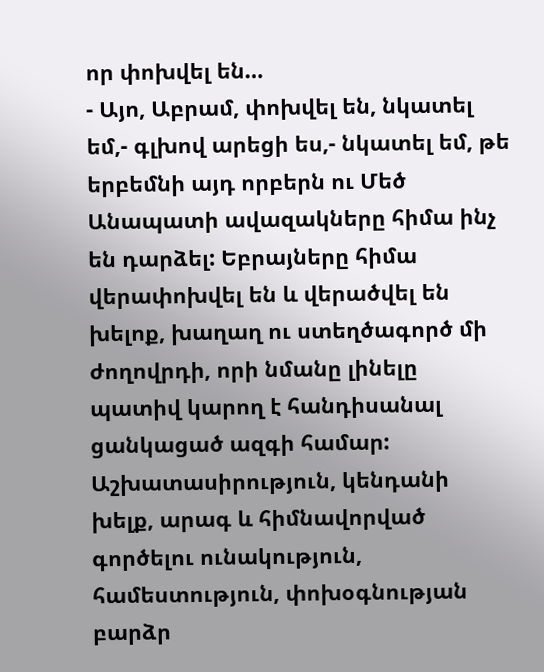որ փոխվել են…
- Այո, Աբրամ, փոխվել են, նկատել եմ,- գլխով արեցի ես,- նկատել եմ, թե երբեմնի այդ որբերն ու Մեծ Անապատի ավազակները հիմա ինչ են դարձել: Եբրայները հիմա վերափոխվել են և վերածվել են խելոք, խաղաղ ու ստեղծագործ մի ժողովրդի, որի նմանը լինելը պատիվ կարող է հանդիսանալ ցանկացած ազգի համար: Աշխատասիրություն, կենդանի խելք, արագ և հիմնավորված գործելու ունակություն, համեստություն, փոխօգնության բարձր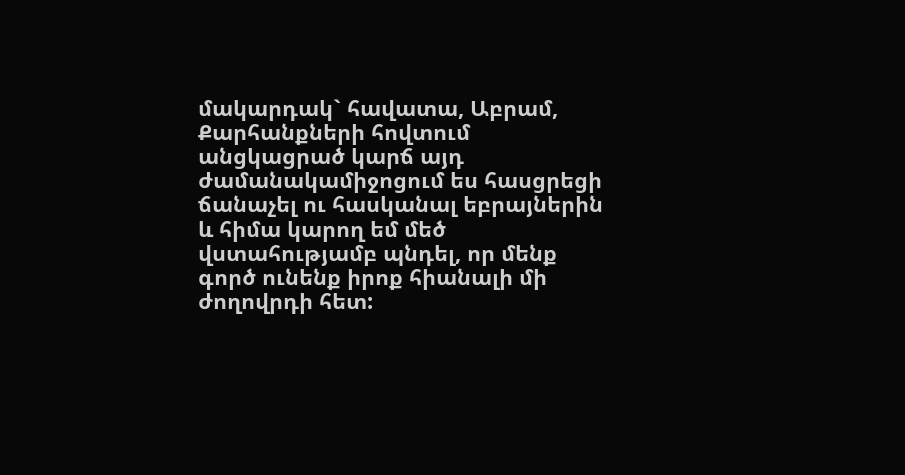մակարդակ` հավատա, Աբրամ, Քարհանքների հովտում անցկացրած կարճ այդ ժամանակամիջոցում ես հասցրեցի ճանաչել ու հասկանալ եբրայներին և հիմա կարող եմ մեծ վստահությամբ պնդել, որ մենք գործ ունենք իրոք հիանալի մի ժողովրդի հետ: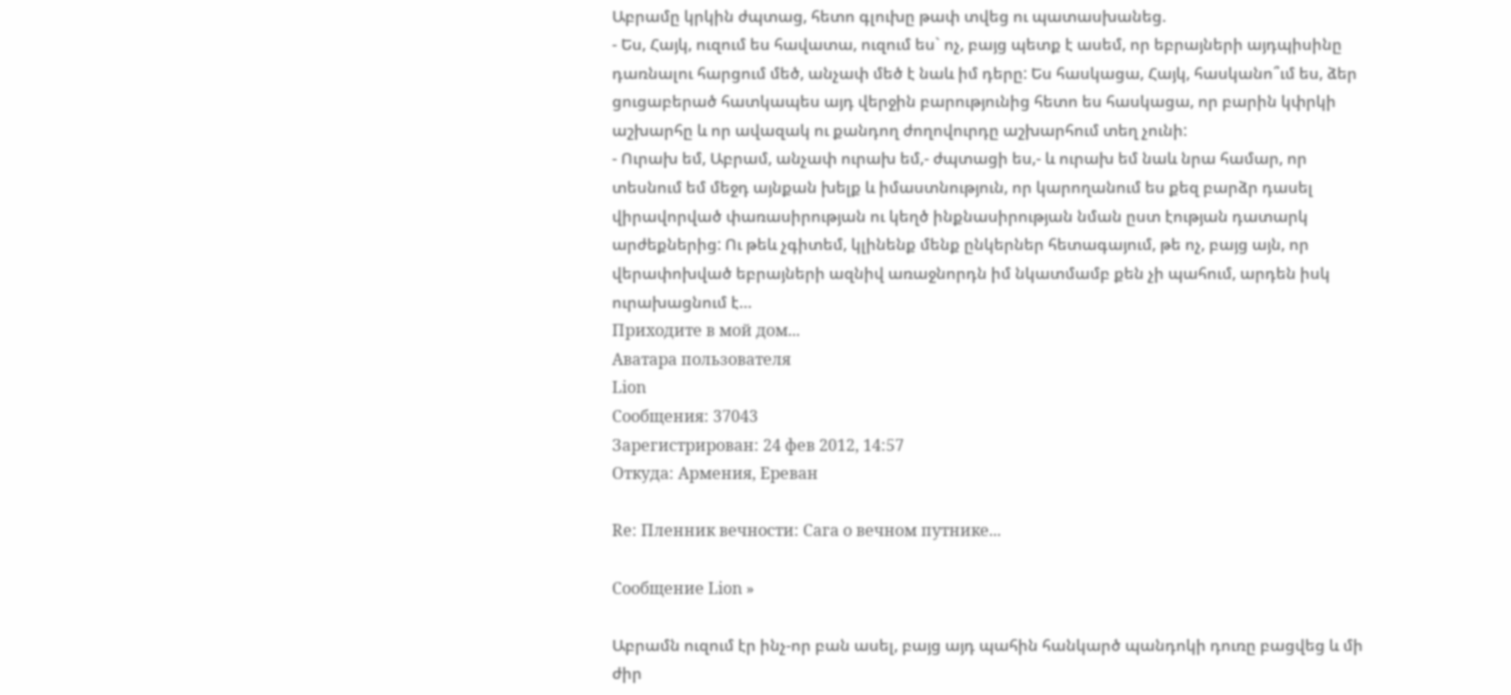Աբրամը կրկին ժպտաց, հետո գլուխը թափ տվեց ու պատասխանեց.
- Ես, Հայկ, ուզում ես հավատա, ուզում ես` ոչ, բայց պետք է ասեմ, որ եբրայների այդպիսինը դառնալու հարցում մեծ, անչափ մեծ է նաև իմ դերը: Ես հասկացա, Հայկ, հասկանո՞ւմ ես, ձեր ցուցաբերած հատկապես այդ վերջին բարությունից հետո ես հասկացա, որ բարին կփրկի աշխարհը և որ ավազակ ու քանդող ժողովուրդը աշխարհում տեղ չունի:
- Ուրախ եմ, Աբրամ, անչափ ուրախ եմ,- ժպտացի ես,- և ուրախ եմ նաև նրա համար, որ տեսնում եմ մեջդ այնքան խելք և իմաստնություն, որ կարողանում ես քեզ բարձր դասել վիրավորված փառասիրության ու կեղծ ինքնասիրության նման ըստ էության դատարկ արժեքներից: Ու թեև չգիտեմ, կլինենք մենք ընկերներ հետագայում, թե ոչ, բայց այն, որ վերափոխված եբրայների ազնիվ առաջնորդն իմ նկատմամբ քեն չի պահում, արդեն իսկ ուրախացնում է…
Приходите в мой дом...
Аватара пользователя
Lion
Сообщения: 37043
Зарегистрирован: 24 фев 2012, 14:57
Откуда: Армения, Ереван

Re: Пленник вечности: Сага о вечном путнике...

Сообщение Lion »

Աբրամն ուզում էր ինչ-որ բան ասել, բայց այդ պահին հանկարծ պանդոկի դուռը բացվեց և մի ժիր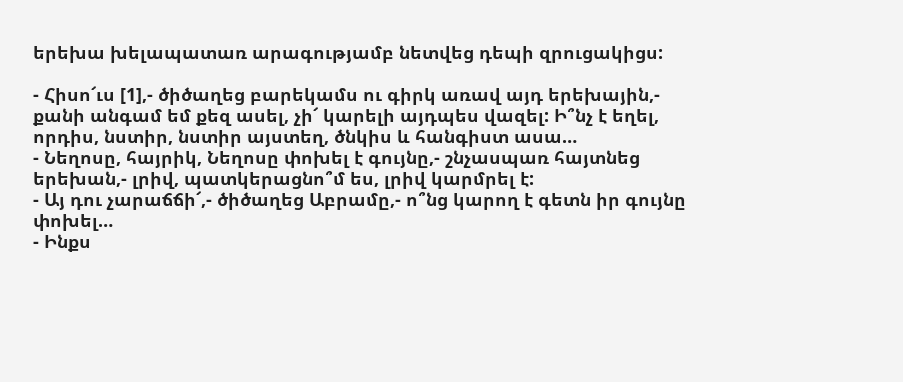երեխա խելապատառ արագությամբ նետվեց դեպի զրուցակիցս:

- Հիսո՜ւս [1],- ծիծաղեց բարեկամս ու գիրկ առավ այդ երեխային,- քանի անգամ եմ քեզ ասել, չի՜ կարելի այդպես վազել: Ի՞նչ է եղել, որդիս, նստիր, նստիր այստեղ, ծնկիս և հանգիստ ասա…
- Նեղոսը, հայրիկ, Նեղոսը փոխել է գույնը,- շնչասպառ հայտնեց երեխան,- լրիվ, պատկերացնո՞մ ես, լրիվ կարմրել է:
- Այ դու չարաճճի՜,- ծիծաղեց Աբրամը,- ո՞նց կարող է գետն իր գույնը փոխել…
- Ինքս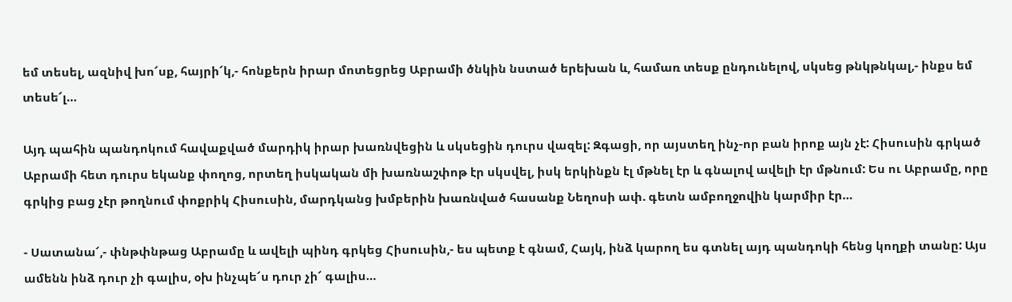եմ տեսել, ազնիվ խո՜սք, հայրի՜կ,- հոնքերն իրար մոտեցրեց Աբրամի ծնկին նստած երեխան և, համառ տեսք ընդունելով, սկսեց թնկթնկալ,- ինքս եմ տեսե՜լ…

Այդ պահին պանդոկում հավաքված մարդիկ իրար խառնվեցին և սկսեցին դուրս վազել: Զգացի, որ այստեղ ինչ-որ բան իրոք այն չէ: Հիսուսին գրկած Աբրամի հետ դուրս եկանք փողոց, որտեղ իսկական մի խառնաշփոթ էր սկսվել, իսկ երկինքն էլ մթնել էր և գնալով ավելի էր մթնում: Ես ու Աբրամը, որը գրկից բաց չէր թողնում փոքրիկ Հիսուսին, մարդկանց խմբերին խառնված հասանք Նեղոսի ափ. գետն ամբողջովին կարմիր էր…

- Սատանա՜,- փնթփնթաց Աբրամը և ավելի պինդ գրկեց Հիսուսին,- ես պետք է գնամ, Հայկ, ինձ կարող ես գտնել այդ պանդոկի հենց կողքի տանը: Այս ամենն ինձ դուր չի գալիս, օխ ինչպե՜ս դուր չի՜ գալիս…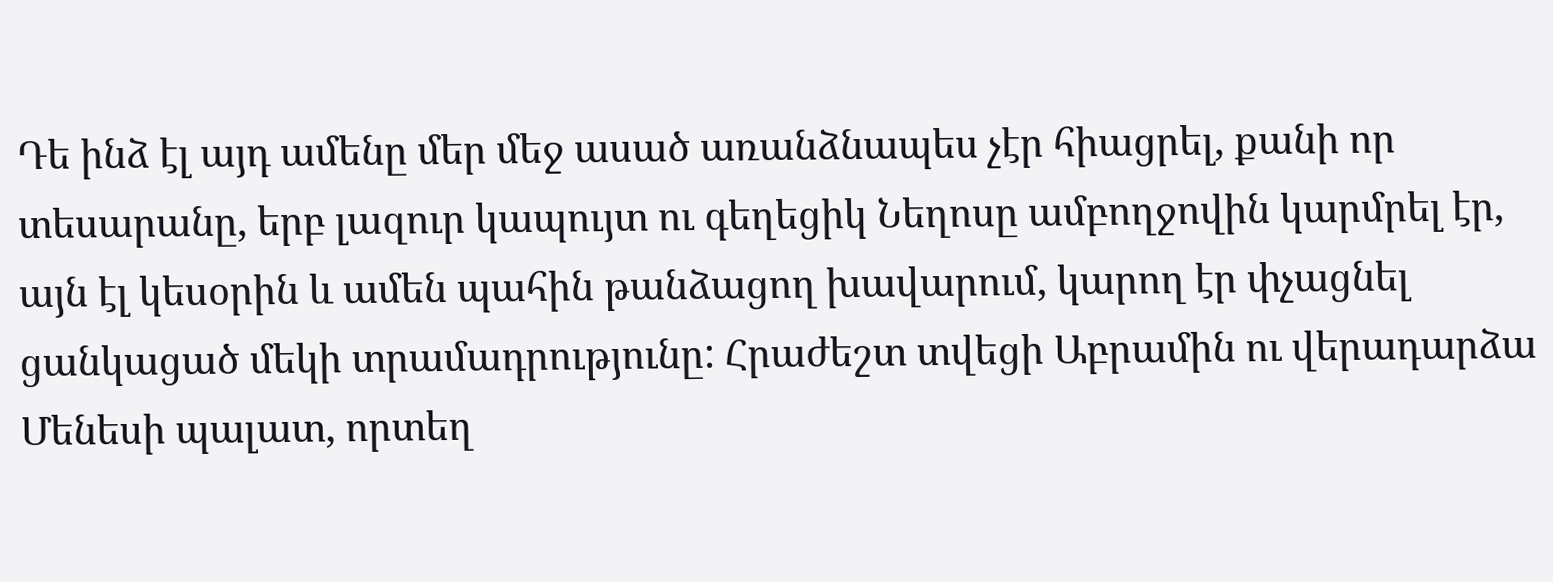Դե ինձ էլ այդ ամենը մեր մեջ ասած առանձնապես չէր հիացրել, քանի որ տեսարանը, երբ լազուր կապույտ ու գեղեցիկ Նեղոսը ամբողջովին կարմրել էր, այն էլ կեսօրին և ամեն պահին թանձացող խավարում, կարող էր փչացնել ցանկացած մեկի տրամադրությունը: Հրաժեշտ տվեցի Աբրամին ու վերադարձա Մենեսի պալատ, որտեղ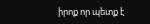իրոք որ պետք է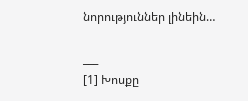նորություններ լինեին…

___
[1] Խոսքը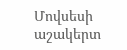Մովսեսի աշակերտ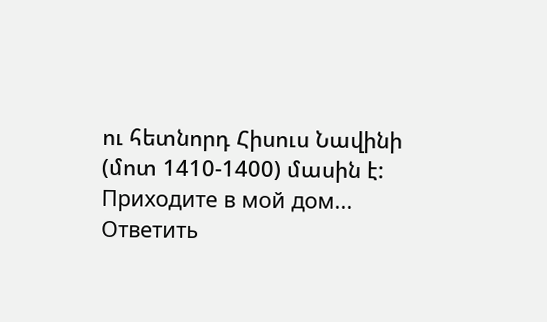ու հետնորդ Հիսուս Նավինի (մոտ 1410-1400) մասին է:
Приходите в мой дом...
Ответить